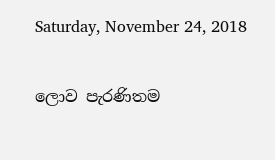Saturday, November 24, 2018

ලොව පැරණිතම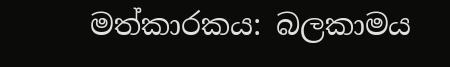මත්කාරකය: බලකාමය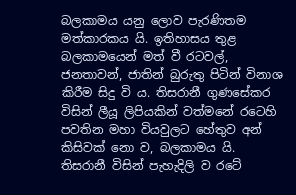බලකාමය යනු ලොව පැරණිතම මත්කාරකය යි. ඉතිහාසය තුළ බලකාමයෙන් මත් වී රටවල්, ජනතාවන්, ජාතින් බුරුතු පිටින් විනාශ කිරීම සිදු වි ය. තිසරානී ගුණසේකර විසින් ලීයූ ලිපියකින් වත්මනේ රටෙහි පවතින මහා වියවුලට හේතුව අන් කිසිවක් නො ව, බලකාමය යි. තිසරානී විසින් පැහැදිලි ව රටේ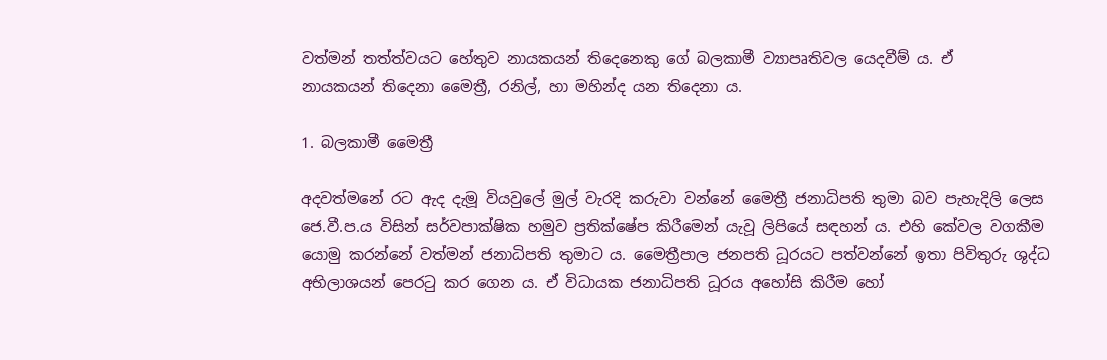වත්මන් තත්ත්වයට හේතුව නායකයන් තිදෙනෙකු ගේ බලකාමී ව්‍යාපෘතිවල යෙදවීම් ය. ඒ නායකයන් ‍තිදෙනා මෛත්‍රී, රනිල්, හා මහින්ද යන තිදෙනා ය.

1. බලකාමී මෛත්‍රී

අදවත්මනේ රට ඇද දැමූ වියවුලේ මුල් වැරදි කරුවා වන්නේ මෛත්‍රී ජනාධිපති තුමා බව පැහැදිලි ලෙස ජෙ.වී.ප.ය විසින් සර්වපාක්ෂික හමුව ප්‍රතික්ෂේප කිරීමෙන් යැවූ ලිපියේ සඳහන් ය. එහි කේවල වගකීම යොමු කරන්නේ වත්මන් ජනාධිපති තුමාට ය. මෛත්‍රීපාල ජනපති ධූරයට පත්වන්නේ ඉතා පිවිතුරු ශුද්ධ අභිලාශයන් පෙරටු කර ගෙන ය. ඒ විධායක ජනාධිපති ධූරය අහෝසි කිරීම හෝ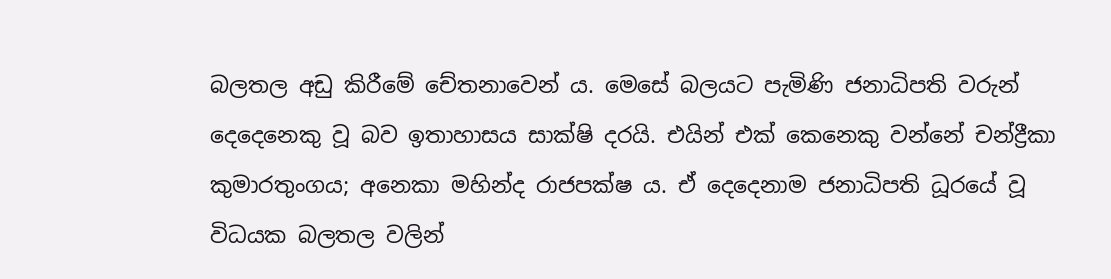බලතල අඩු කිරීමේ චේතනාවෙන් ය. මෙසේ බලයට පැමිණි ජනාධිපති වරුන් දෙදෙනෙකු වූ බව ඉතාහාසය සාක්ෂි දරයි. එයින් එක් කෙනෙකු වන්නේ චන්ද්‍රීකා කුමාරතුංගය; අනෙකා මහින්ද රාජපක්ෂ ය. ඒ දෙදෙනාම ජනාධිපති ධූරයේ වූ විධයක බලතල වලින්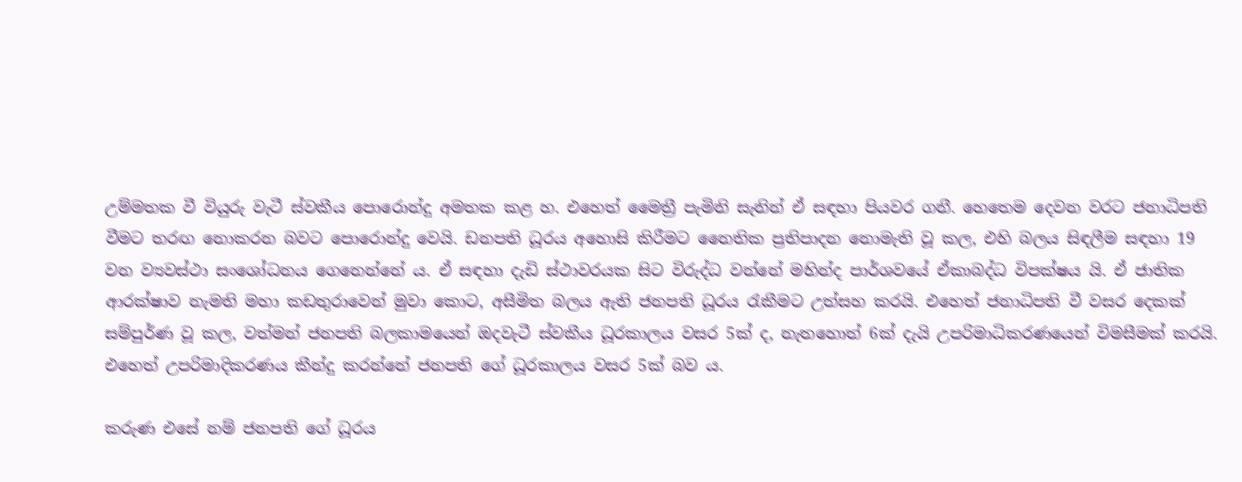උම්මතක වී වියුරු වැටී ස්වකීය පොරොන්දු අමතක කළ හ. එහෙත් මෛත්‍රී පැමිනි සැනින් ඒ සඳහා පියවර ගනී. හෙතෙම දෙවන වරට ජනාධිපති වීමට තරඟ නොකරන බවට පොරොන්දු වෙයි. ඩනපති ධූරය අහොසි කිරීමට නෛතික ප්‍රතිපාදන නොමැති වූ කල, එහි බලය සිඳලීම සඳහා 19 වන ව්‍යවස්ථා සංශෝධනය ගෙනෙන්නේ ය. ඒ සඳහා දැඩි ස්ථාවරයක සිට විරුද්ධ වන්නේ මහින්ද පාර්ශවයේ ඒකාබද්ධ විපක්ෂය යි. ඒ ජාතික ආරක්ෂාව නැමති මහා කඩතුරාවෙන් මුවා කොට, අසීමිත බලය ඇති ජනපති ධූරය රැකීමට උත්සහ කරයි. එහෙත් ජනාධිපති වී වසර දෙකක් සම්පුර්ණ වූ කල, වත්මන් ජනපති බලකාමයෙන් ඔදවැටී ස්වකීය ධූරකාලය වසර 5ක් ද, නැතහොත් 6ක් දැයි උපරිමාධිකරණයෙන් විමසීමක් කරයි. එහෙත් උපරිමාදිකරණය කීන්දු කරන්නේ ජනපති ගේ ධූරකාලය වසර 5ක් බව ය.

කරුණ එසේ නම් ජනපති ගේ ධූරය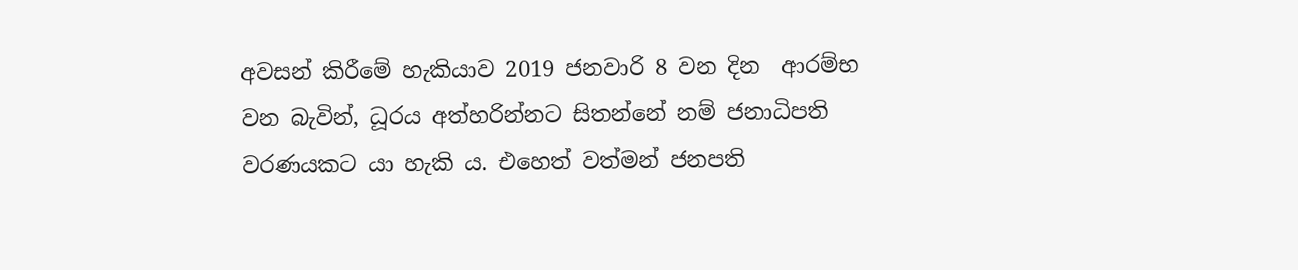අවසන් කිරීමේ හැකියාව 2019 ජනවාරි 8 වන දින  ආරම්භ වන බැවින්, ධූරය අත්හරින්නට සිතන්නේ නම් ජනාධිපති වරණයකට යා හැකි ය. එහෙත් වත්මන් ජනපති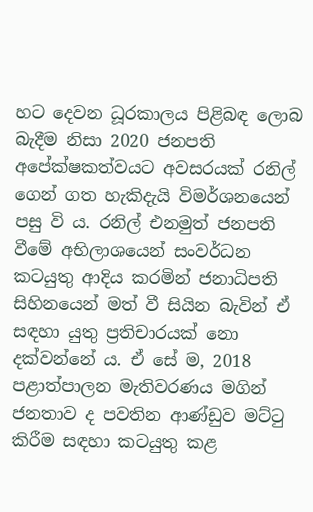හට දෙවන ධූරකාලය පිළිබඳ ලොබ බැදීම නිසා 2020 ජනපති අපේක්ෂකත්වයට අවසරයක් රනිල් ගෙන් ගත හැකිදැයි විමර්ශනයෙන් පසු වි ය. රනිල් එනමුත් ජනපති වීමේ අභිලාශයෙන් සංවර්ධන කටයුතු ආදිය කරමින් ජනාධිපති සිහිනයෙන් මත් වී සියින බැවින් ඒ සඳහා යුතු ප්‍රතිචාරයක් නො දක්වන්නේ ය. ඒ සේ ම, 2018 පළාත්පාලන මැතිවරණය මගින් ජනතාව ද පවතින ආණ්ඩුව මට්ටු කිරීම සඳහා කටයුතු කළ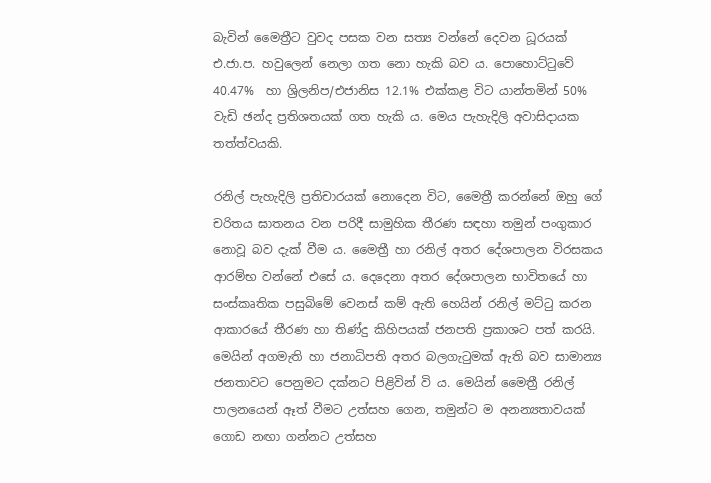බැවින් මෛත්‍රීට වුවද පසක වන සත්‍ය වන්නේ දෙවන ධූරයක් එ.ජා.ප. හවුලෙන් නෙලා ගත නො හැකි බව ය. පොහොට්ටුවේ 40.47%  හා ශ්‍රිලනිප/එජානිස 12.1% එක්කළ විට යාන්තමින් 50% වැඩි ඡන්ද ප්‍රතිශතයක් ගත හැකි ය. මෙය පැහැදිලි අවාසිදායක තත්ත්වයකි.

රනිල් පැහැදිලි ප්‍රතිචාරයක් නොදෙන විට, මෛත්‍රී කරන්නේ ඔහු ගේ චරිතය ඝාතනය වන පරිදී සාමුහික තීරණ සඳහා තමුන් පංගුකාර නොවූ බව දැක් වීම ය. මෛත්‍රී හා රනිල් අතර දේශපාලන විරසකය ආරම්භ වන්නේ එසේ ය. දෙදෙනා අතර දේශපාලන භාවිතයේ හා සංස්කෘතික පසුබිමේ වෙනස් කම් ඇති හෙයින් රනිල් මට්ටු කරන ආකාරයේ තීරණ හා තිණ්දු කිහිපයක් ජනපති ප්‍රකාශට පත් කරයි. මෙයින් අගමැති හා ජනාධිපති අතර බලගැටුමක් ඇති බව සාමාන්‍ය ජනතාවට පෙනුමට දක්නට පිළිවින් වි ය. මෙයින් මෛත්‍රී රනිල් පාලනයෙන් ඈත් වීම‍ට උත්සහ ගෙන, තමුන්ට ම අනන්‍යතාවයක් ගොඩ නඟා ගන්නට උත්සහ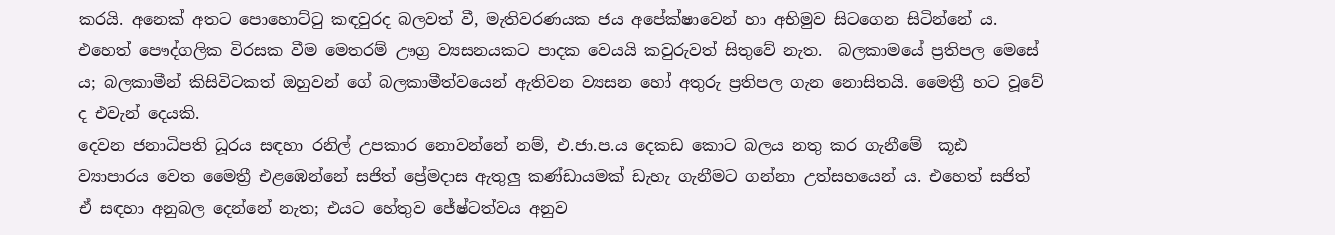කරයි. අනෙක් අතට පොහොට්ටු කඳවුරද බලවත් වී, මැතිවරණයක ජය අපේක්ෂාවෙන් හා අභිමුව සිටගෙන සිටින්නේ ය. එහෙත් පෞද්ගලික විරසක වීම මෙතරම් ඌග්‍ර ව්‍යසනයකට පාදක වෙයයි කවුරුවත් සිතුවේ නැත.  බලකාමයේ ප්‍රතිපල මෙසේ ය; බලකාමීන් කිසිවිටකත් ඔහුවන් ගේ බලකාමීත්වයෙන් ඇතිවන ව්‍යසන හෝ අතුරු ප්‍රතිපල ගැන නොසිතයි. මෛත්‍රී හට වූවේ ද එවැන් දෙයකි.
දෙවන ජනාධිපති ධූරය සඳහා රනිල් උපකාර නොවන්නේ නම්, එ.ජා.ප.ය දෙකඩ කොට බලය නතු කර ගැනීමේ  කූඪ ව්‍යාපාරය වෙත මෛත්‍රී එළඹෙන්නේ සජිත් ප්‍රේමදාස ඇතුලු කණ්ඩායමක් ඩැහැ ගැනීමට ගන්නා උත්සහයෙන් ය. එහෙත් සජිත් ඒ සඳහා අනුබල දෙන්නේ නැත; එයට හේතුව ජේෂ්ටත්වය අනුව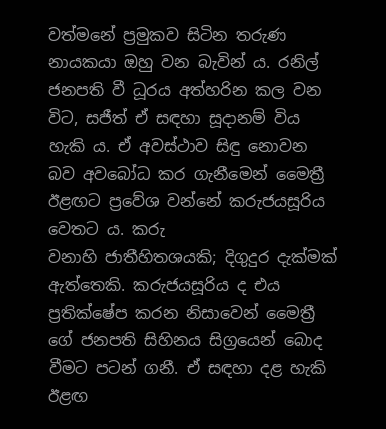වත්මනේ ප්‍රමුකව සිටින තරුණ නායකයා ඔහු වන බැවින් ය. රනිල් ජනපති වී ධූරය අත්හරින කල වන විට, සජීත් ඒ සඳහා සූදානම් විය හැකි ය. ඒ අවස්ථාව සිඳු නොවන බව අවබෝධ කර ගැනීමෙන් මෛත්‍රී ඊළඟට ප්‍රවේශ වන්නේ කරුජයසූරිය වෙතට ය. කරු වනාහි ‍ජාතීහිතශයකි; දිගුදුර දැක්මක් ඇත්තෙකි. කරුජයසූරිය ද එය ප්‍රතික්ෂේප කරන නිසාවෙන් මෛත්‍රී ගේ ජනපති සිහිනය සිග්‍රයෙන් බොද වීමට පටන් ගනී. ඒ සඳහා දළ හැකි ඊළඟ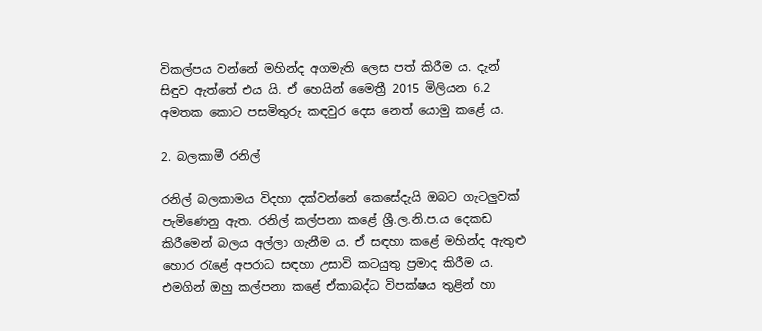විකල්පය වන්නේ මහින්ද අගමැති ලෙස පත් කිරීම ය. දැන් සිඳුව ඇත්තේ එය යි. ඒ හෙයින් මෛත්‍රී 2015 මිලියන 6.2 අමතක කොට පසමිතුරු කඳවුර දෙස නෙත් යොමු කළේ ය.

2. බලකාමී රනිල්

රනිල් බලකාමය විදහා දක්වන්නේ කෙසේදැයි ඔබට ගැටලුවක් පැමිණෙනු ඇත. රනිල් කල්පනා කළේ ශ්‍රී.ල.නි.ප.ය දෙකඩ කිරීමෙන් බලය අල්ලා ගැනීම ය. ඒ සඳහා කළේ මහින්ද ඇතුළු හොර රැළේ අපරාධ සඳහා උසාවි කටයුතු ප්‍රමාද කිරීම ය. එමගින් ඔහු කල්පනා කළේ ඒකාබද්ධ විපක්ෂය තුළින් හා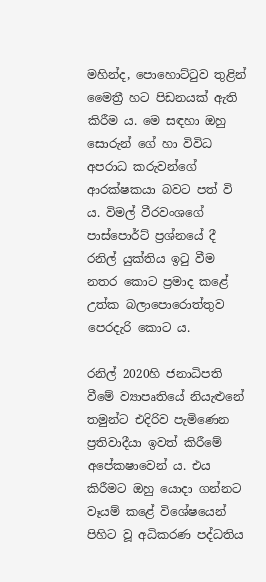මහින්ද, පොහොට්ටුව තුළින් මෛත්‍රී හට පිඩනයක් ඇති කිරීම ය. මෙ සඳහා ඔහු සොරුන් ගේ හා විවිධ අපරාධ කරුවන්ගේ ආරක්ෂකයා බවට පත් වි ය. විමල් වීරවංශගේ පාස්පොර්ට් ප්‍රශ්නයේ දී රනිල් යුක්තිය ඉටු වීම නතර කොට ප්‍රමාද කළේ උත්ක බලාපොරොත්තුව පෙරදැරි කොට ය.

රනිල් 2020හි ජනාධිපති වීමේ ව්‍යාපෘතියේ නියැළුනේ තමුන්ට එදිරිව පැමිණෙන ප්‍රතිවාදීයා ඉවත් කිරීමේ අපේකෂාවෙන් ය. එය කිරීමට ඔහු යොදා ගන්නට වෑයම් කළේ විශේෂයෙන් පිහිට වූ අධිකරණ පද්ධතිය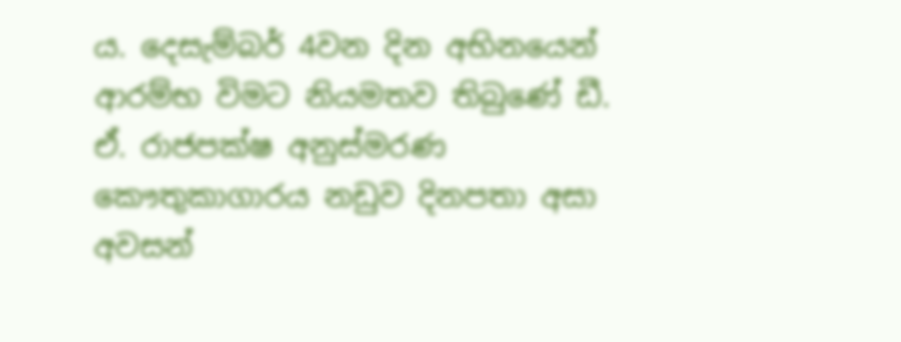ය. දෙසැම්බර් 4වන දින අභිනයෙන් ආරම්භ විමට නියමතව තිබුණේ ඩී. ඒ. රාජපක්ෂ අනුස්මරණ කෞතුකාගාරය නඩුව දිනපතා අසා අවසන්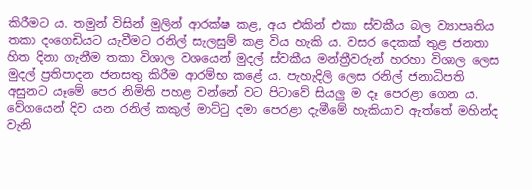කිරීමට ය. තමුන් විසින් මුලින් ආරක්ෂ කළ, අය එකින් එකා ස්වකීය බල ව්‍යාපෘතිය තකා දංගෙඩියට යැවීමට රනිල් සැලසුම් කළ විය හැකි ය. වසර දෙකක් තුළ ජනතා හිත දිනා ගැනීම තකා විශාල වශයෙන් මුදල් ස්වකීය මන්ත්‍රීවරුන් හරහා විශාල ලෙස මුදල් ප්‍රතිපාදන ජනසතු කිරීම ආරම්භ කළේ ය. පැහැදිලි ලෙස රනිල් ජනාධිපති අසුනට යෑමේ පෙර නිමිති පහළ වන්නේ වට පිටාවේ සියලු ම දෑ පෙරළා ගෙන ය. වේගයෙන් දිව යන රනිල් කකුල් මාට්ටු දමා පෙරළා දැමීමේ හැකියාව ඇත්තේ මහින්ද වැනි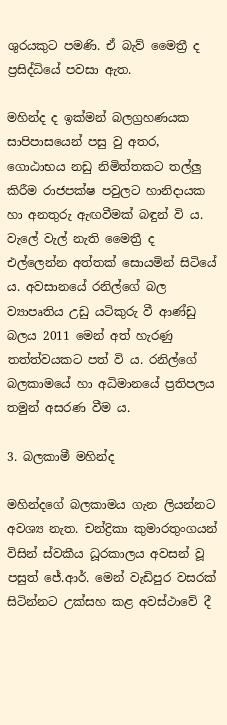ශුරයකුට පමණි. ඒ බැව් මෛත්‍රී ද ප්‍රසිද්ධියේ පවසා ඇත.

මහින්ද ද ඉක්මන් බලග්‍රහණයක සාපිපාසයෙන් පසු වු අතර, ගොඨාභය නඩු නිමිත්තකට තල්ලු කිරීම රාජපක්ෂ පවුලට හානිදායක හා අනතුරු ඇඟවීමක් බඳුන් වි ය. වැලේ වැල් නැති මෛත්‍රී ද එල්ලෙන්න අත්තක් සොයමින් සිටියේ ය. අවසානයේ රනිල්ගේ බල ව්‍යාපෘතිය උඩු යටිකුරු වී ආණ්ඩු බලය 2011 මෙන් අත් හැරණු තත්ත්වයකට පත් වි ය. රනිල්ගේ බලකාමයේ හා අධිමානයේ ප්‍රතිපලය තමුන් අසරණ වීම ය.

3. බලකාමී මහින්ද

මහින්දගේ බලකාමය ගැන ලියන්නට අවශ්‍ය නැත. චන්ද්‍රිකා කුමාරතුංගයන් විසින් ස්වකීය ධූරකාලය අවසන් වූ පසුත් ජේ.ආර්. මෙන් වැඩිපුර වසරක් සිටින්නට උක්සහ කළ අවස්ථාවේ දී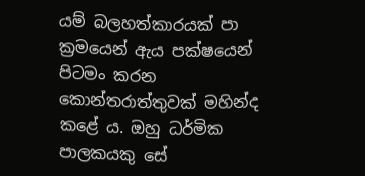යම් බලහත්කාරයක් පා ක්‍රමයෙන් ඇය පක්ෂයෙන් පිටමං කරන කොන්තරාත්තුවක් මහින්ද කළේ ය. ඔහු ධර්මික පාලකයකු සේ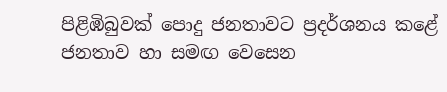පිළිඹිබුවක් පොදු ජනතාවට ප්‍රදර්ශනය කළේ ජනතාව හා සමඟ වෙසෙන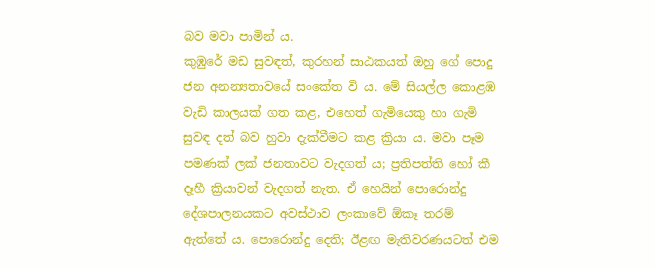බව මවා පාමින් ය.
කුඹුරේ මඩ සුවඳත්, කුරහන් සාඨකයත් ඔහු ගේ පොදු ජන අනන්‍යතාවයේ සංකේත වි ය. මේ සියල්ල කොළඹ වැඩි කාලයක් ගත කළ, එහෙත් ගැමියෙකු ‍හා ගැමි සුවඳ දත් බව හුවා දැක්වීමට කළ ක්‍රියා ය. මවා පෑම පමණක් ලක් ජනතාවට වැදගත් ය; ප්‍රතිපත්ති හෝ කී දෑහී ක්‍රියාවන් වැදගත් නැත. ඒ හෙයින් පොරොන්දු දේශපාලනයකට අවස්ථාව ලංකාවේ ඕකෑ තරම් ඇත්තේ ය. පොරොන්දු දෙති; ඊළඟ මැතිවරණයටත් එම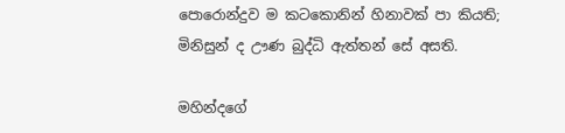පොරොන්දුව ම කටකොනින් හිනාවක් පා කියති; මිනිසුන් ද ඌණ බුද්ධි ඇත්තන් සේ අසති.

මහින්දගේ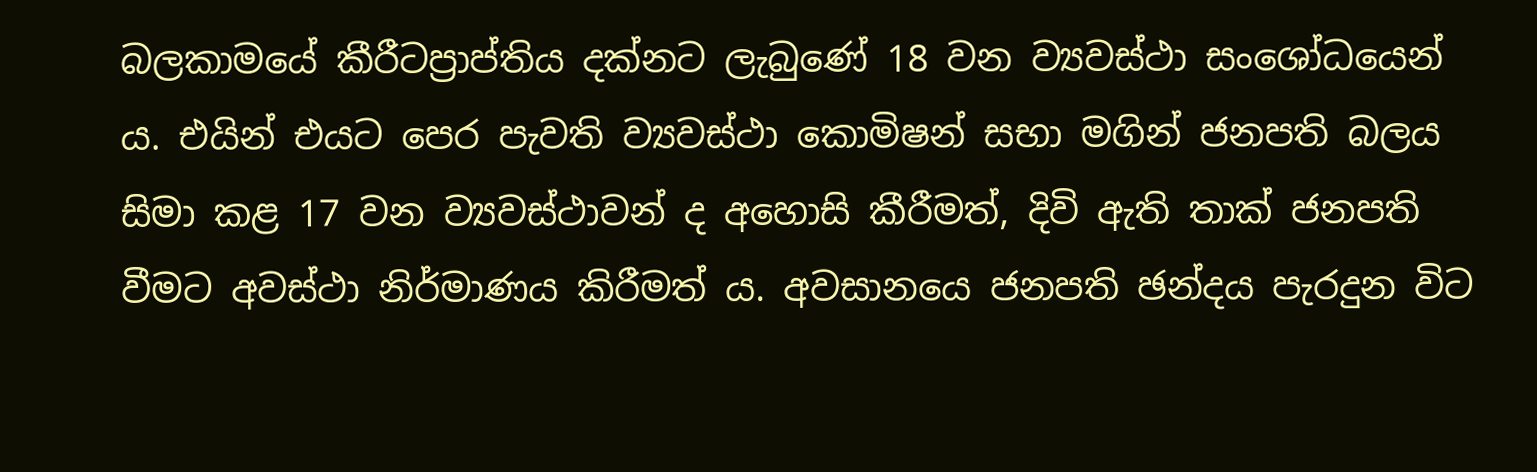බලකාමයේ කීරීටප්‍රාප්තිය දක්නට ලැබුණේ 18 වන ව්‍යවස්ථා සංශෝධයෙන් ය. එයින් එයට පෙර පැවති ව්‍යවස්ථා කොමිෂන් සභා මගින් ජනපති බලය සිමා කළ 17 වන ව්‍යවස්ථාවන් ද අහොසි කීරීමත්, දිවි ඇති තාක් ජනපති වීමට අවස්ථා නිර්මාණය කිරීමත් ය. අවසානයෙ ජනපති ඡන්දය පැරදුන විට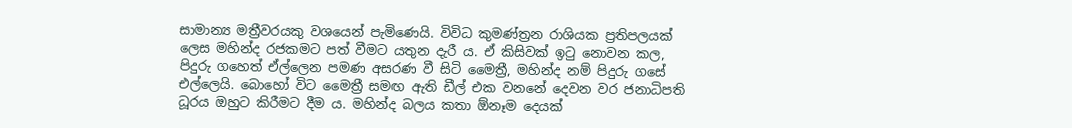සාමාන්‍ය මත්‍රීවරයකු වශයෙන් පැමිණෙයි. විවිධ කුමණ්ත්‍රන රාශියක ප්‍රතිපලයක් ලෙස මහින්ද රජකමට පත් වීමට යතුන දැරී ය. ඒ කිසිවක් ඉටු නොවන කල, පිදුරු ගහෙත් ඒල්ලෙන පමණ අසරණ වී සිටි මෛත්‍රී, මහින්ද නම් පිදුරු ගසේ එල්ලෙයි. බොහෝ විට මෛත්‍රී සමඟ ඇති ඩීල් එක වනනේ දෙවන වර ජනාධිපති ධූරය ඔහුට කිරීමට දීම ය. මහින්ද බලය කතා ඕනෑම දෙයක්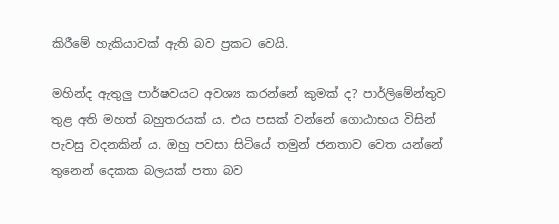කිරීමේ හැකියාවක් ඇති බව ප්‍රකට වෙයි.

මහින්ද ඇතුලු පාර්ෂවයට අවශ්‍ය කරන්නේ කුමක් ද? පාර්ලිමේන්තුව තුළ අති මහත් බහුතරයක් ය. එය පසක් වන්නේ ගොඨාභය විසින් පැවසු වදනකින් ය. ඔහු පවසා සිටියේ තමුන් ජනතාව වෙත යන්නේ තුනෙන් දෙකක බලයක් පතා බව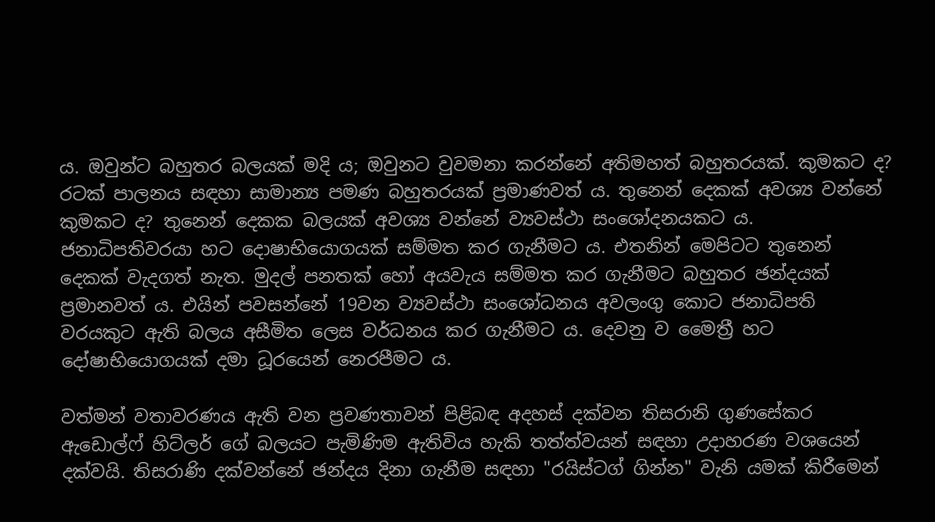ය. ඔවුන්ට බහුතර බලයක් මදි ය; ඔවුනට වුවමනා කරන්නේ අතිමහත් බහුතරයක්. කුමකට ද? රටක් පාලනය සඳහා සාමාන්‍ය පමණ බහුතරයක් ප්‍රමාණවත් ය. තුනෙන් දෙකක් අවශ්‍ය වන්නේ කුමකට ද? තුනෙන් දෙකක බලයක් අවශ්‍ය වන්නේ ‍ව්‍යවස්ථා සංශෝදනයකට ය. ජනාධිපතිවරයා හට දොෂාභියොගයක් සම්මත කර ගැනීමට ය. එතනින් මෙපිටට තුනෙන් දෙකක් වැදගත් නැත. මුදල් පනතක් හෝ අයවැය සම්මත කර ගැනීමට බහුතර ඡන්දයක් ප්‍රමානවත් ය. එයින් පවසන්නේ 19වන ව්‍යවස්ථා සංශෝධනය අවලංගු කොට ජනාධිපති වරයකුට ඇති බලය අසීමිත ලෙස වර්ධනය කර ගැනීමට ය. දෙවනු ව මෛත්‍රී හට දෝෂාභියොගයක් දමා ධූරයෙන් නෙරපීමට ය.

වත්මන් වතාවරණය ඇති වන ප්‍රවණතාවන් පිළිබඳ අදහස් දක්වන තිසරානි ගුණසේකර ඇඩොල්ෆ් හිට්ලර් ගේ බලයට පැමිණිම ඇතිවිය හැකි තත්ත්වයන් සඳහා උදාහරණ වශයෙන් දක්වයි. තිසරාණි දක්වන්නේ ඡන්දය දිනා ගැනීම සඳහා "රයිස්ටග් ගින්න" වැනි යමක් කිරීමෙන්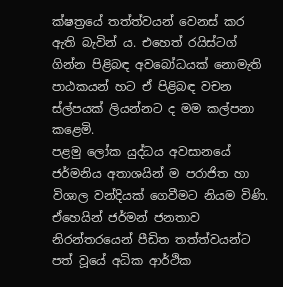ක්ෂත්‍රයේ තත්ත්වයන් වෙනස් කර ඇති බැවින් ය. එහෙත් රයිස්ටග්  ගින්න පිළිබඳ අවබෝධයක් නොමැති පාඨකයන් හට ඒ පිළිබඳ වචන ස්ල්පයක් ලියන්නට ද මම කල්පනා කළෙමි.
පළමු ලෝක යුද්ධය අවසානයේ ජර්මනිය අතාශයින් ම පරාජිත හා විශාල වන්දියක් ගෙවීමට නියම විණි. ඒහෙයින් ජර්මන් ජනතාව නිරන්තරයෙන් පීඩිත තත්ත්වයන්ට පත් වූයේ අධික ආර්ථික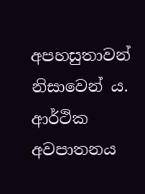අපහසුතාවන් නිසාවෙන් ය. ආර්ථික අවපාතනය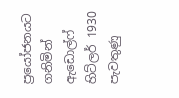ප්‍රයෝජනයට ගනිමින් ඇඩොල්ෆ් හිට්ලර් 1930 පැවතුණු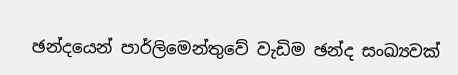ඡන්දයෙන් පාර්ලිමෙන්තුවේ වැඩිම ඡන්ද සංඛ්‍යවක්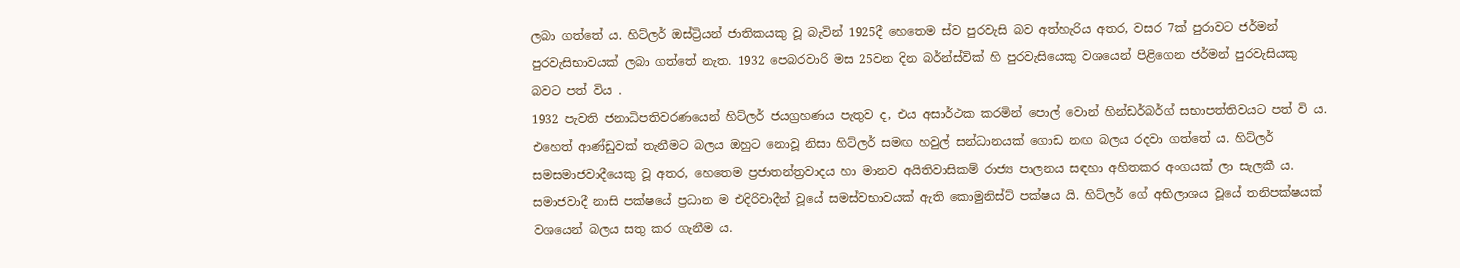ලබා ගත්තේ ය. හිට්ලර් ඔස්ට්‍රියන් ජාතිකයකු වූ බැවින් 1925දී හෙතෙම ස්ව පුරවැසි බව අත්හැරිය අතර, වසර 7ක් පුරාවට ජර්මන් පුරවැසිභාවයක් ලබා ගත්තේ නැත. 1932 පෙබරවාරි මස 25වන දින බර්න්ස්වික් හි පුරවැසියෙකු වශයෙන් පිළිගෙන ජර්මන් පුරවැසියකු බවට පත් විය .
1932 පැවති ජනාධිපතිවරණයෙන් හිට්ලර් ජයග්‍රහණය පැතුව ද, එය අසාර්ථක කරමින් පොල් වොන් හින්ඩර්බර්ග් සභාපත්තිවයට පත් වි ය. එහෙත් ආණ්ඩුවක් තැනීමට බලය ඔහුට නොවූ නිසා හිට්ලර් සමඟ හවුල් සන්ධානයක් ගොඩ නඟ බලය රදවා ගත්තේ ය. හිට්ලර් සමසමාජවාදීයෙකු වූ අතර, හෙතෙම ප්‍රජාතන්ත්‍රවාදය හා මානව අයිතිවාසිකම් රාජ්‍ය පාලනය සඳහා අහිතකර අංගයක් ලා සැලකී ය. සමාජවාදී නාසි පක්ෂයේ ප්‍රධාන ම එදිරිවාදීන් වූයේ සමස්වභාවයක් ඇති කොමුනිස්ට් පක්ෂය යි. හිට්ලර් ගේ අභිලාශය වූයේ තනිපක්ෂයක් වශයෙන් බලය සතු කර ගැනීම ය.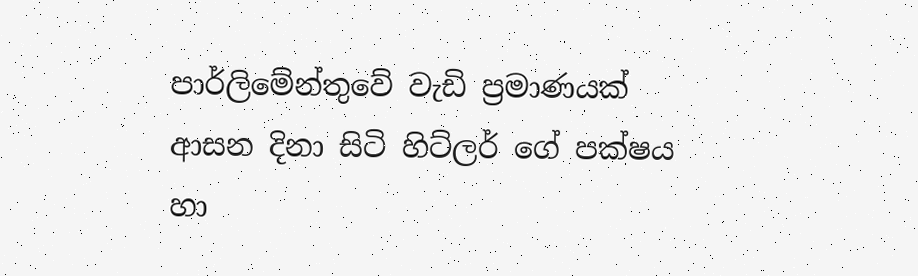පාර්ලිමේන්තුවේ වැඩි ප්‍රමාණයක් ආසන දිනා සිටි හිට්ලර් ගේ පක්ෂය හා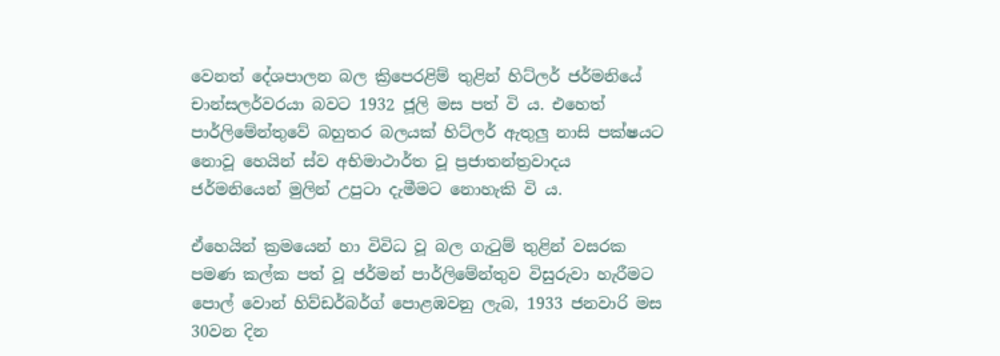වෙනත් ‍දේශපාලන බල ක්‍රිපෙරළිම් තුළින් හිට්ලර් ජර්මනියේ චාන්සලර්වරයා බවට 1932 ජූලි මස පත් වි ය. එහෙත් පාර්ලිමේන්තුවේ බහුතර බලයක් හිට්ලර් ඇතුලු නාසි පක්ෂයට නොවූ හෙයින් ස්ව අභිමාථාර්ත වූ ප්‍රජාතන්ත්‍රවාදය ජර්මනියෙන් මුලින් උපුටා දැමීමට නොහැකි වි ය.

ඒහෙයින් ක්‍රමයෙන් හා විවිධ වූ බල ගැටුම් තුළින් වසරක පමණ කල්ක පත් වූ ජර්මන් පාර්ලිමේන්තුව විසුරුවා හැරීමට පොල් වොන් හිව්ඩර්බර්ග් පොළඹවනු ලැබ, 1933 ජනවාරි මස 30වන දින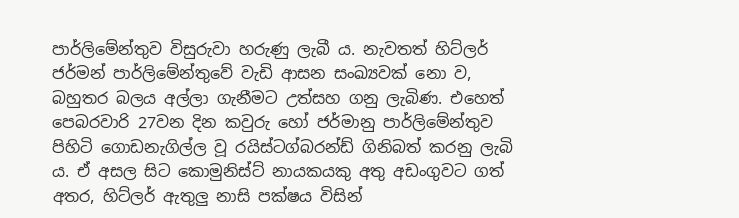පාර්ලිමේන්තුව විසුරුවා හරුණු ලැබී ය. නැවතත් හිට්ලර් ජර්මන් පාර්ලිමේන්තුවේ වැඩි ආසන සංඛ්‍යවක් නො ව, බහුතර බලය අල්ලා ගැනීමට උත්සහ ගනු ලැබිණ. එහෙත් පෙබරවාරි 27වන දින කවුරු හෝ ජර්මානු පාර්ලිමේන්තුව පිහිටි ගොඩනැගිල්ල වූ රයිස්ටග්බරන්ඩ් ගිනිබත් කරනු ලැබි ය. ඒ අසල සිට කොමුනිස්ට් නායකයකු අතු අඩංගුවට ගත් අතර, හිට්ලර් ඇතුලු නාසි පක්ෂය විසින්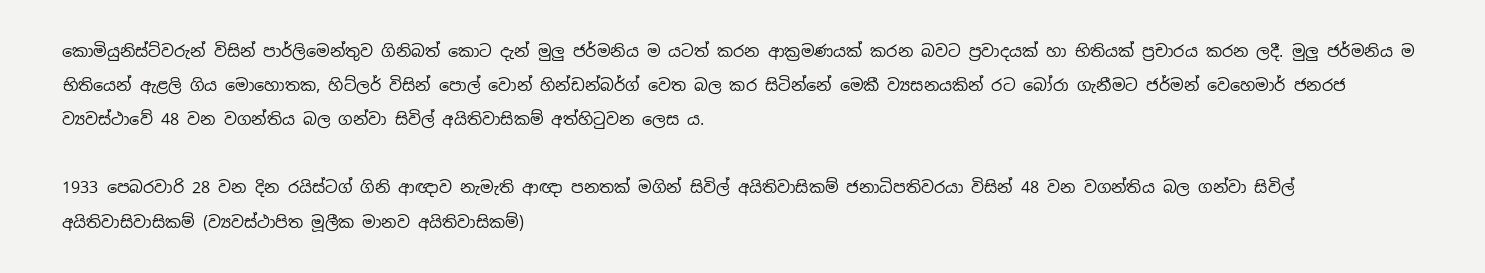කොමියුනිස්ට්වරුන් විසින් පාර්ලිමෙන්තුව ගිනිබත් කොට දැන් මුලු ජර්මනිය ම යටත් කරන ආක්‍රමණයක් කරන බවට ප්‍රවාදයක් හා භිතියක් ප්‍රචාරය කරන ලදී. මුලු ජර්මනිය ම භිතියෙන් ඇළලි ගිය මොහොතක, හිට්ලර් විසින් පොල් වොන් හින්ඩන්බර්ග් වෙත බල කර සිටින්නේ මෙකී ව්‍යසනයකින් රට බෝරා ගැනීමට ජර්මන් වෙහෙමාර් ජනරජ ව්‍යවස්ථාවේ 48 වන වගන්තිය බල ගන්වා සිවිල් අයිතිවාසිකම් අත්හිටුවන ලෙස ය.

1933 පෙබරවාරි 28 වන දින රයිස්ටග් ගිනි ආඥාව නැමැති ආඥා පනතක් මගින් සිවිල් අයිතිවාසිකම් ජනාධිපතිවරයා විසින් 48 වන වගන්තිය බල ගන්වා සිවිල් අයිතිවාසිවාසිකම් (ව්‍යවස්ථාපිත මූලීක මානව අයිතිවාසිකම්)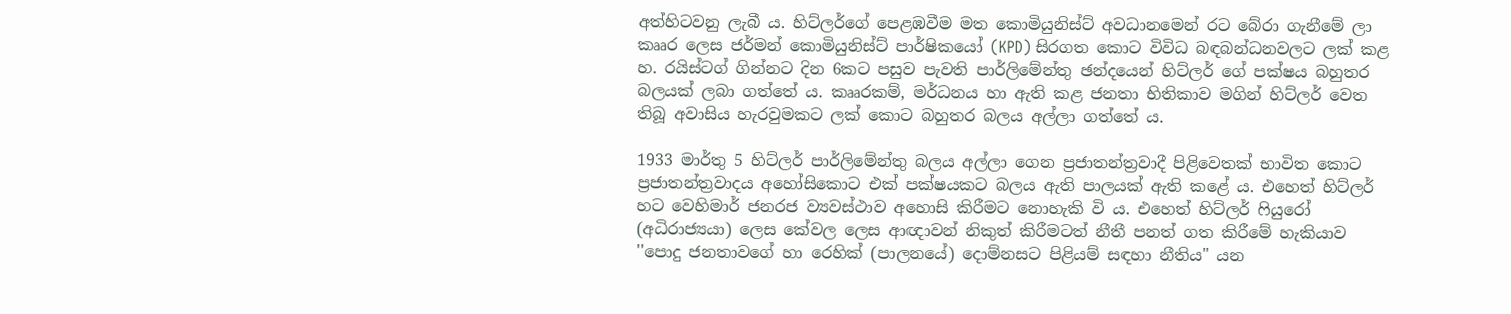අත්හිටවනු ලැබී ය. හිට්ලර්ගේ පෙළඹවීම මත කොමියුනිස්ට් අවධානමෙන් රට බේරා ගැනීමේ ලා කෲර ලෙස ජර්මන් කොමියුනිස්ට් පාර්ෂිකයෝ (KPD) සිරගත කොට විවිධ බඳබන්ධනවලට ලක් කළ හ. රයිස්ටග් ගින්නට දින 6කට පසුව පැවති පාර්ලිමේන්තු ඡන්දයෙන් හිට්ලර් ගේ පක්ෂය බහුතර බලයක් ලබා ගත්තේ ය. කෲරකම්, මර්ධනය හා ඇති කළ ජනතා භිතිකාව මගින් හිට්ලර් වෙත තිබූ අවාසිය හැරවුමකට ලක් කොට බහුතර බලය අල්ලා ගත්තේ ය.

1933 මාර්තු 5 හිට්ලර් පාර්ලිමේන්තු බලය අල්ලා ගෙන ප්‍රජාතන්ත්‍රවාදී පිළිවෙතක් භාවිත කොට ප්‍රජාතන්ත්‍රවාදය අහෝසිකොට එක් පක්ෂයකට බලය ඇති පාලයක් ඇති කළේ ය. එහෙත් හිට්ලර් හට වෙහිමාර් ජනරජ ව්‍යවස්ථාව අහොසි කිරීමට නොහැකි වි ය. එහෙත් හිට්ලර් ෆියුරෝ (අධිරාජ්‍යයා) ලෙස කේවල ලෙස ආඥාවන් නිකුත් කිරීමටත් නීතී පනත් ගත කිරීමේ හැකියාව ''පොදු ජනතාවගේ හා රෙහික් (පාලනයේ) දොම්නසට පිළියම් සඳහා නීතිය" යන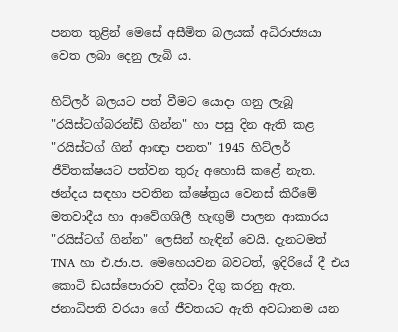පනත තුළින් මෙසේ අසීමිත බලයක් අධිරාජ්‍යයා වෙත ලබා දෙනු ලැබි ය.

හිට්ලර් බලයට පත් වීමට යොදා ගනු ලැබූ "රයිස්ටග්බරන්ඩ් ගින්න" හා පසු දින ඇති කළ "රයිස්ටග් ගින් ආඥා පනත" 1945 හිට්ලර් ජීවිතක්ෂයට පත්වන තුරු අහොසි කළේ නැත. ඡන්දය සඳහා පවතින ක්ෂේත්‍රය වෙනස් කිරීමේ මතවාදීය හා ආවේගශිලී හැඟුම් පාලන ආකාරය "රයිස්ටග් ගින්න" ලෙසින් හැඳින් වෙයි. දැනටමත් TNA හා එ.ජා.ප. මෙහෙයවන බවටත්, ඉදිරියේ දී එය කොටි ඩයස්පොරාව දක්වා දිගු කරනු ඇත. ජනාධිපති වරයා ගේ ජීවතයට ඇති අවධානම යන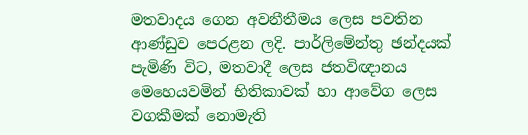මතවාදය ගෙන අවනීතීමය ලෙස පවතින ආණ්ඩුව පෙරළන ලදි. පාර්ලිමේන්තු ඡන්දයක් පැමිණි විට, මතවාදී ලෙස ජතවිඥානය මෙහෙයවමින් භිතිකාවක් හා ආවේග ලෙස වගකීමක් නොමැති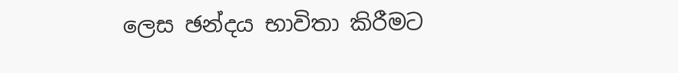ලෙස ඡන්දය භාවිතා කිරීමට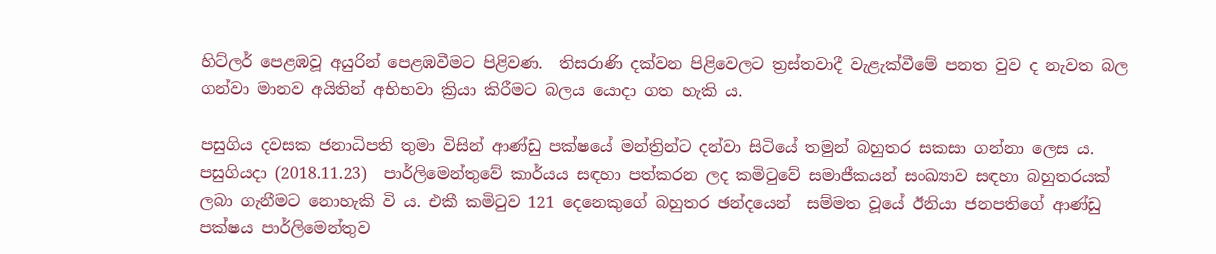හිට්ලර් පෙළඹවූ අයුරින් පෙළඹවීමට පිළිවණ.  තිසරාණි දක්වන පිළිවෙලට ත්‍රස්තවාදී වැළැක්වීමේ පනත වුව ද නැවත බල ගන්වා මානව අයිතින් අභිභවා ක්‍රියා කිරීමට බලය යොදා ගත හැකි ය.

පසුගිය දවසක ජනාධිපති තුමා විසින් ආණ්ඩු පක්ෂයේ මන්ත්‍රින්ට දන්වා සිටියේ තමුන් බහුතර සකසා ගන්නා ලෙස ය. පසුගියදා (2018.11.23)  පාර්ලිමෙන්තුවේ කාර්යය සඳහා පත්කරන ලද කමිටුවේ සමාජීකයන් සංඛ්‍යාව සඳහා බහුතරයක් ලබා ගැනීමට නොහැකි වි ය. එකී කමිටුව 121 දෙනෙකුගේ බහුතර ඡන්දයෙන්  සම්මත වූයේ ඊනියා ජනපතිගේ ආණ්ඩු පක්ෂය පාර්ලිමෙන්තුව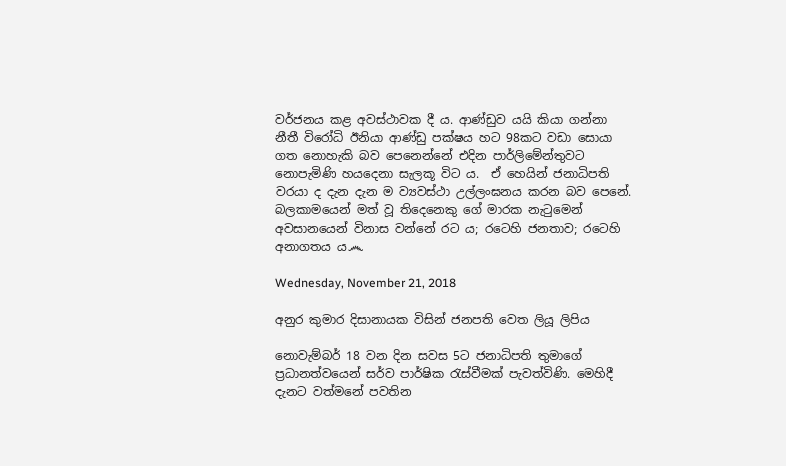වර්ජනය කළ අවස්ථාවක දී ය. ආණ්ඩුව යයි කියා ගන්නා නීතී විරෝධි ඊනියා ආණ්ඩු පක්ෂය හට 98කට වඩා සොයා ගත නොහැකි බව පෙනෙන්නේ එදින පාර්ලිමේන්තුවට නොපැමිණි හයදෙනා සැලකූ විට ය.  ඒ හෙයින් ජනාධිපති වරයා ද දැන දැන ම ව්‍යවස්ථා උල්ලංඝනය කරන බව පෙනේ. බලකාමයෙන් මත් වූ තිදෙනෙකු ගේ මාරක නැටුමෙන් අවසානයෙන් විනාස වන්නේ රට ය; රටෙහි ජනතාව; රටෙහි අනාගතය ය෴

Wednesday, November 21, 2018

අනුර කුමාර දිසානායක විසින් ජනපති වෙත ලියූ ලිපිය

නොවැම්බර් 18 වන දින සවස 5ට ජනාධිපති තුමා‍ගේ ප්‍රධානත්වයෙන් සර්ව පාර්ෂික රැස්වීමක් පැවත්විණි. මෙහිදී දැනට වත්මනේ පවතින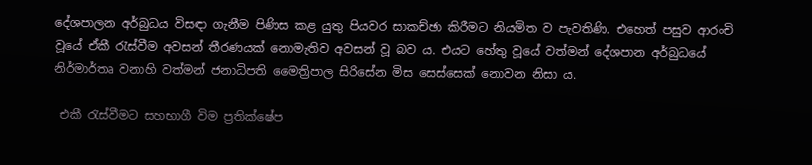දේශපාලන අර්බුධය විසඳා ගැනීම පිණිස කළ යුතු පියවර සාකච්ඡා කිරීමට නියමිත ව පැවතිණි. එහෙත් පසුව ආරංචි වූයේ ඒකී රැස්වීම අවසන් තීරණයක් නොමැතිව අවසන් වූ බව ය. එයට හේතු වූයේ වත්මන් දේශපාන අර්බුධයේ නිර්මාර්තෘ වනාහි වත්මන් ජනාධිපති මෛත්‍රිපාල සිරිසේන මිස සෙස්සෙක් නොවන නිසා ය.

 එකී රැස්වීමට සහභාගී විම ප්‍රතික්ෂේප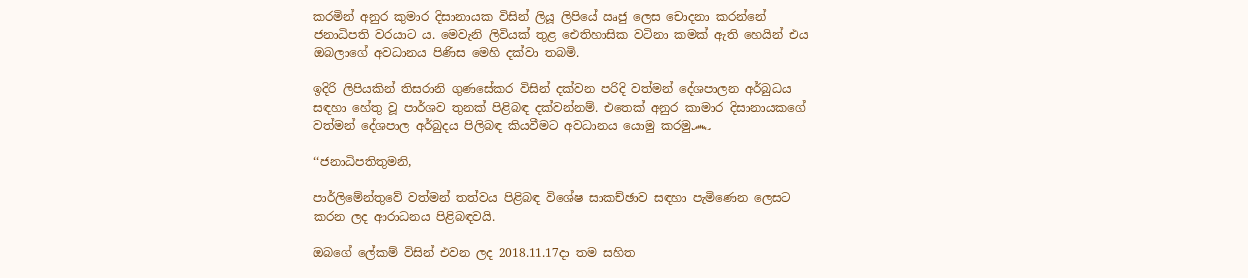කරමින් අනුර කුමාර දිසානායක විසින් ලියූ ලිපියේ ඍජු ලෙස චොදනා කරන්නේ ජනාධිපති වරයාට ය. මෙවැනි ලිවියක් තුළ ඓතිහාසික වටිනා කමක් ඇති හෙයින් එය ඔබලාගේ අවධානය පිණිස මෙහි දක්වා තබමි.

ඉදිරි ලිපියකින් තිසරානි ගුණසේකර විසින් දක්වන පරිදි වත්මන් දේශපාලන අර්බුධය සඳහා හේතු වූ පාර්ශව තුනක් පිළිබඳ දක්වන්නම්. එතෙක් අනුර කාමාර දිසානායකගේ වත්මන් දේශපාල අර්බුදය පිලිබඳ කියවීමට අවධානය යොමු කරමු෴

‘‘ජනාධිපතිතුමනි,

පාර්ලිමේන්තුවේ වත්මන් තත්වය පිළිබඳ විශේෂ සාකච්ඡාව සඳහා පැමිණෙන ලෙසට කරන ලද ආරාධනය පිළිබඳවයි.

ඔබගේ ලේකම් විසින් එවන ලද 2018.11.17දා තම සහිත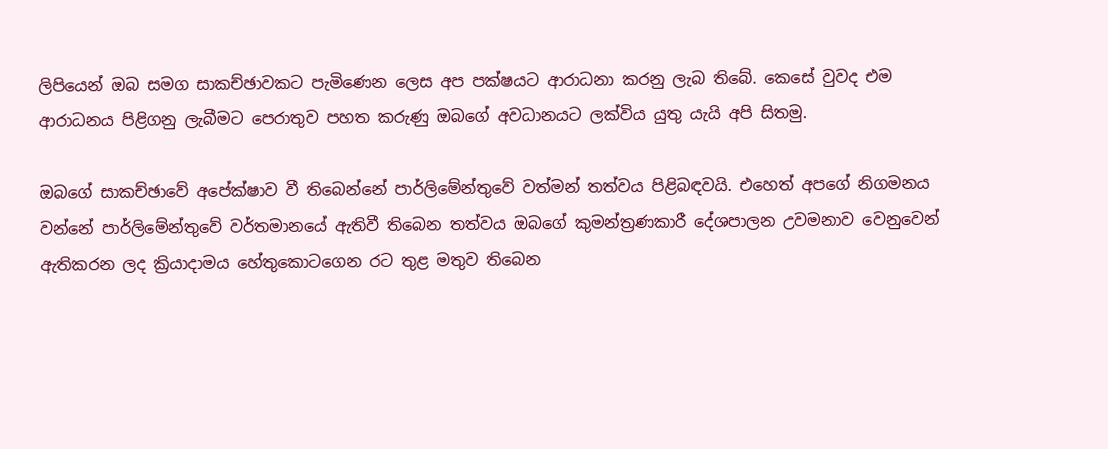ලිපියෙන් ඔබ සමග සාකච්ඡාවකට පැමිණෙන ලෙස අප පක්ෂයට ආරාධනා කරනු ලැබ තිබේ. කෙසේ වුවද එම ආරාධනය පිළිගනු ලැබීමට පෙරාතුව පහත කරුණු ඔබගේ අවධානයට ලක්විය යුතු යැයි අපි සිතමු.

ඔබගේ සාකච්ඡාවේ අපේක්ෂාව වී තිබෙන්නේ පාර්ලිමේන්තුවේ වත්මන් තත්වය පිළිබඳවයි. එහෙත් අපගේ නිගමනය වන්නේ පාර්ලිමේන්තුවේ වර්තමානයේ ඇතිවී තිබෙන තත්වය ඔබගේ කුමන්ත්‍රණකාරී දේශපාලන උවමනාව වෙනුවෙන් ඇතිකරන ලද ක්‍රියාදාමය හේතුකොටගෙන රට තුළ මතුව තිබෙන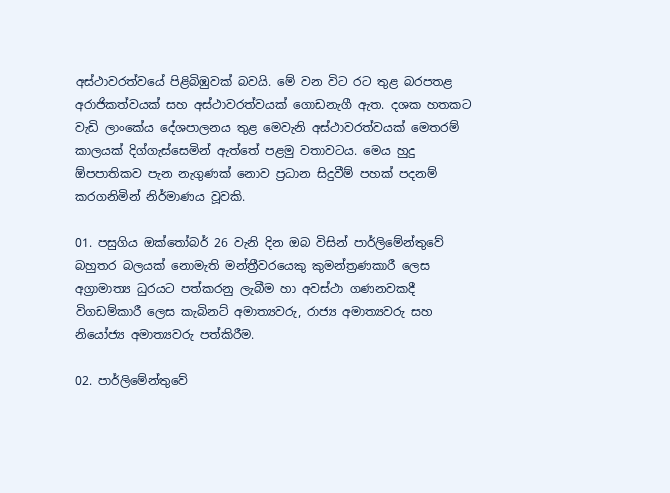අස්ථාවරත්වයේ පිළිබිඹුවක් බවයි. මේ වන විට රට තුළ බරපතළ අරාජිකත්වයක් සහ අස්ථාවරත්වයක් ගොඩනැගී ඇත. දශක හතකට වැඩි ලාංකේය දේශපාලනය තුළ මෙවැනි අස්ථාවරත්වයක් මෙතරම් කාලයක් දිග්ගැස්සෙමින් ඇත්තේ පළමු වතාවටය. මෙය හුදු ඕපපාතිකව පැන නැගුණක් නොව ප්‍රධාන සිදුවීම් පහක් පදනම් කරගනිමින් නිර්මාණය වූවකි.

01. පසුගිය ඔක්තෝබර් 26 වැනි දින ඔබ විසින් පාර්ලිමේන්තුවේ බහුතර බලයක් නොමැති මන්ත්‍රීවරයෙකු කුමන්ත්‍රණකාරී ලෙස අග්‍රාමාත්‍ය ධුරයට පත්කරනු ලැබීම හා අවස්ථා ගණනවකදී විගඩම්කාරී ලෙස කැබිනට් අමාත්‍යවරු, රාජ්‍ය අමාත්‍යවරු සහ නියෝජ්‍ය අමාත්‍යවරු පත්කිරීම.

02. පාර්ලිමේන්තුවේ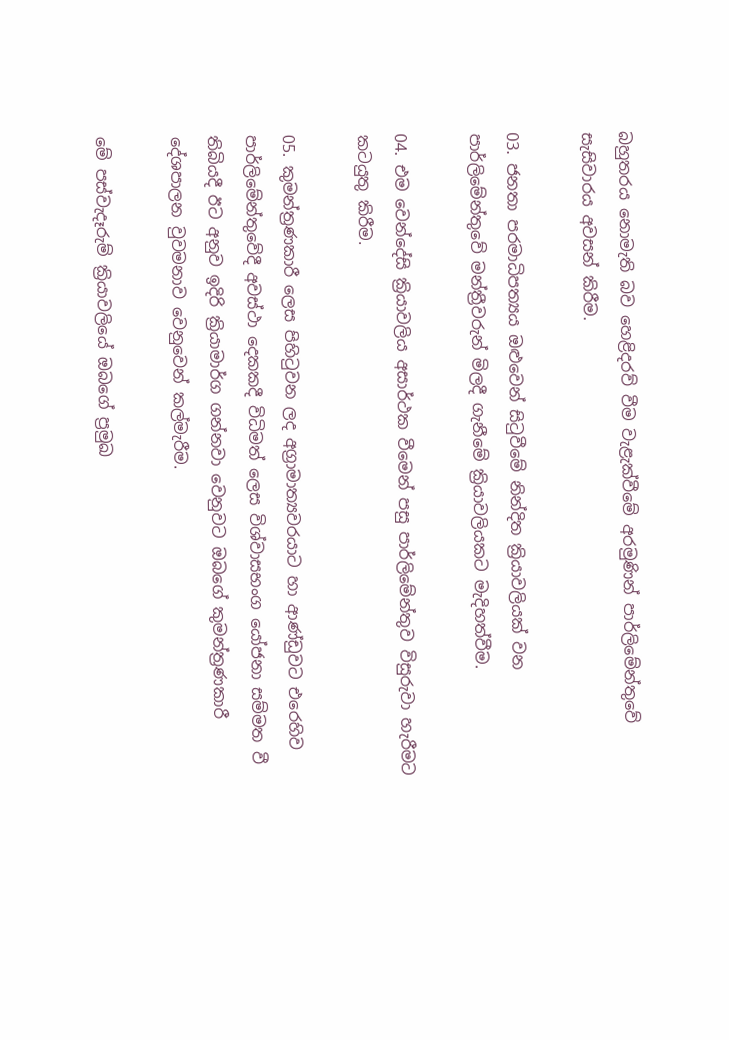බහුතරය නොමැති බව හෙළිදරව් වීම වැළැක්වීමේ අරමුණින් පාර්ලිමේන්තුවේ සැසිවාරය අවසන් කිරීම.

03. ජනතා පරමාධිපත්‍යය ඔළුවෙන් සිටුවීමේ නින්දිත ක්‍රියාවලියක් වන පාර්ලිමේන්තුවේ මන්ත්‍රීවරුන් මිලදී ගැනීමේ ක්‍රියාවලියකට මැදිහත්වීම.

04. එම වෙන්දේසි ක්‍රියාවලිය අසාර්ථක වීමෙන් පසු පාර්ලිමේන්තුව විසුරුවා හැරීමට කටයුතු කිරීම.

05. කුමන්ත්‍රණකාරී ලෙස පිහිටුවන ලද අග්‍රාමාත්‍යවරයාට හා ආණ්ඩුවට එරෙහිව පාර්ලිමේන්තුවේදී අවස්ථා දෙකකදී විධිමත් ලෙස විශ්වාසභංග යෝජනා සම්මත වී තිබියදී ඊට අනුව ඉදිරි ක්‍රියාමාර්ග ගන්නවා වෙනුවට ඔබගේ කුමන්ත්‍රණකාරී දේශපාලන වුවමනාව වෙනුවෙන් කල්මැරීම.

මේ පස්වැදෑරුම් ක්‍රියාවලියේ ඔබගේ ප්‍රමුඛ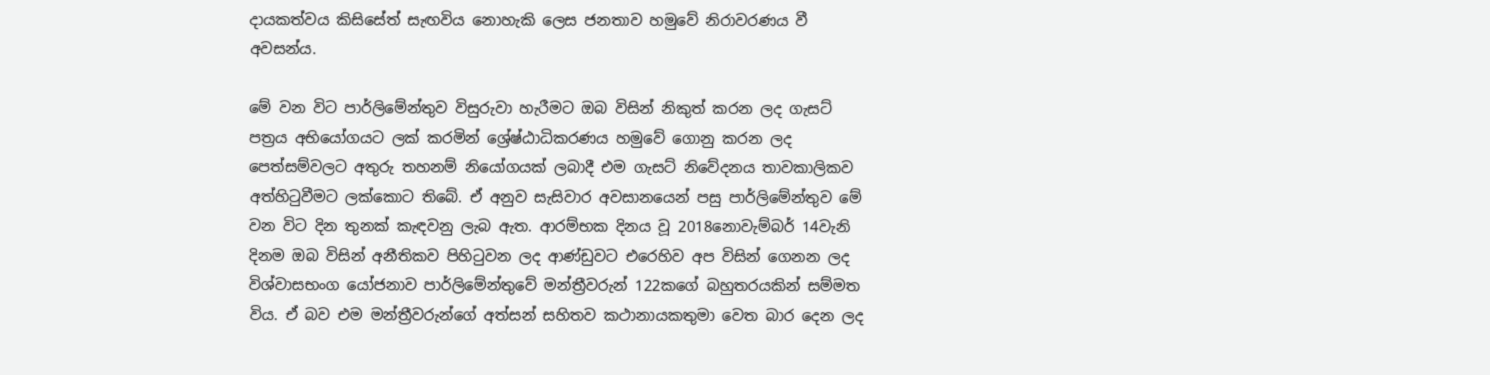දායකත්වය කිසිසේත් සැඟවිය නොහැකි ලෙස ජනතාව හමුවේ නිරාවරණය වී අවසන්ය.

මේ වන විට පාර්ලිමේන්තුව විසුරුවා හැරීමට ඔබ විසින් නිකුත් කරන ලද ගැසට් පත්‍රය අභියෝගයට ලක් කරමින් ශ්‍රේෂ්ඨාධිකරණය හමුවේ ගොනු කරන ලද පෙත්සම්වලට අතුරු තහනම් නියෝගයක් ලබාදී එම ගැසට් නිවේදනය තාවකාලිකව අත්හිටුවීමට ලක්කොට තිබේ. ඒ අනුව සැසිවාර අවසානයෙන් පසු පාර්ලිමේන්තුව මේ වන විට දින තුනක් කැඳවනු ලැබ ඇත. ආරම්භක දිනය වූ 2018නොවැම්බර් 14වැනි දිනම ඔබ විසින් අනීතිකව පිහිටුවන ලද ආණ්ඩුවට එරෙහිව අප විසින් ගෙනන ලද විශ්වාසභංග යෝජනාව පාර්ලිමේන්තුවේ මන්ත්‍රීවරුන් 122කගේ බහුතරයකින් සම්මත විය. ඒ බව එම මන්ත්‍රීවරුන්ගේ අත්සන් සහිතව කථානායකතුමා වෙත බාර දෙන ලද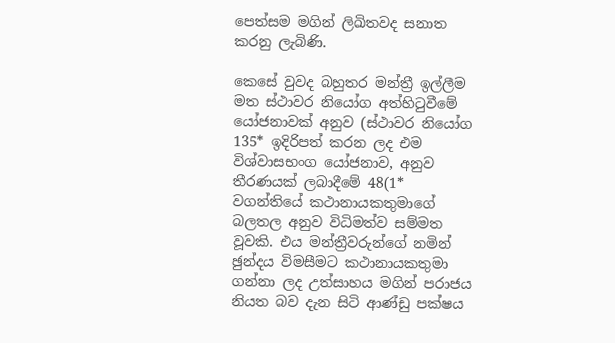පෙත්සම මගින් ලිඛිතවද සනාත කරනු ලැබිණි.

කෙසේ වුවද බහුතර මන්ත්‍රී ඉල්ලීම මත ස්ථාවර නියෝග අත්හිටුවීමේ යෝජනාවක් අනුව (ස්ථාවර නියෝග 135* ඉදිරිපත් කරන ලද එම විශ්වාසභංග යෝජනාව, අනුව තීරණයක් ලබාදීමේ 48(1* වගන්තියේ කථානායකතුමාගේ බලතල අනුව විධිමත්ව සම්මත වූවකි. එය මන්ත්‍රීවරුන්ගේ නමින් ඡුන්දය විමසීමට කථානායකතුමා ගන්නා ලද උත්සාහය මගින් පරාජය නියත බව දැන සිටි ආණ්ඩු පක්ෂය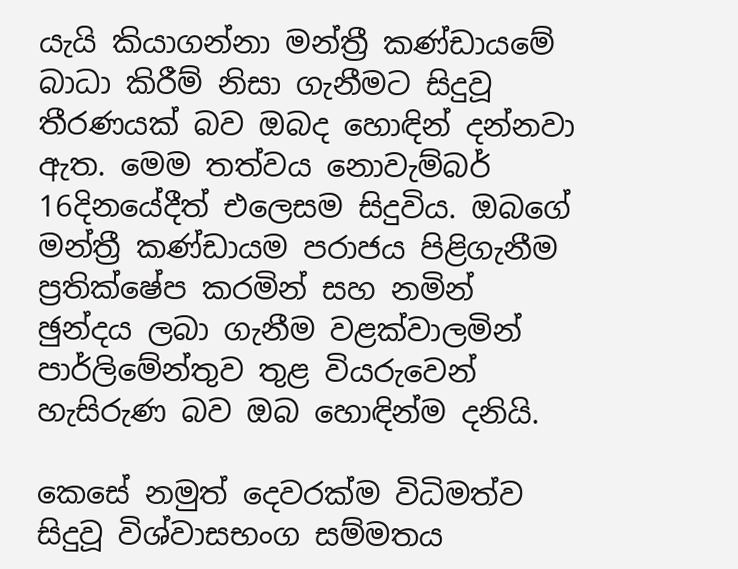යැයි කියාගන්නා මන්ත්‍රී කණ්ඩායමේ බාධා කිරීම් නිසා ගැනීමට සිදුවූ තීරණයක් බව ඔබද හොඳින් දන්නවා ඇත. මෙම තත්වය නොවැම්බර් 16දිනයේදීත් එලෙසම සිදුවිය. ඔබගේ මන්ත්‍රී කණ්ඩායම පරාජය පිළිගැනීම ප්‍රතික්ෂේප කරමින් සහ නමින් ඡුන්දය ලබා ගැනීම වළක්වාලමින් පාර්ලිමේන්තුව තුළ වියරුවෙන් හැසිරුණ බව ඔබ හොඳින්ම දනියි.

කෙසේ නමුත් දෙවරක්ම විධිමත්ව සිදුවූ විශ්වාසභංග සම්මතය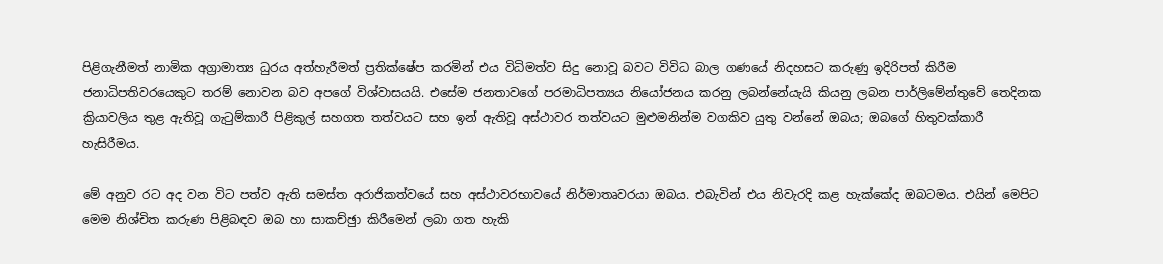පිළිගැනීමත් නාමික අග්‍රාමාත්‍ය ධුරය අත්හැරීමත් ප්‍රතික්ෂේප කරමින් එය විධිමත්ව සිදු නොවූ බවට විවිධ බාල ගණයේ නිදහසට කරුණු ඉදිරිපත් කිරීම ජනාධිපතිවරයෙකුට තරම් නොවන බව අපගේ විශ්වාසයයි. එසේම ජනතාවගේ පරමාධිපත්‍යය නියෝජනය කරනු ලබන්නේයැයි කියනු ලබන පාර්ලිමේන්තුවේ තෙදිනක ක්‍රියාවලිය තුළ ඇතිවූ ගැටුම්කාරී පිළිකුල් සහගත තත්වයට සහ ඉන් ඇතිවූ අස්ථාවර තත්වයට මුළුමනින්ම වගකිව යුතු වන්නේ ඔබය; ඔබගේ හිතුවක්කාරී හැසිරීමය.

මේ අනුව රට අද වන විට පත්ව ඇති සමස්ත අරාජිකත්වයේ සහ අස්ථාවරභාවයේ නිර්මාතෘවරයා ඔබය. එබැවින් එය නිවැරදි කළ හැක්කේද ඔබටමය. එයින් මෙපිට මෙම නිශ්චිත කරුණ පිළිබඳව ඔබ හා සාකච්ඡුා කිරීමෙන් ලබා ගත හැකි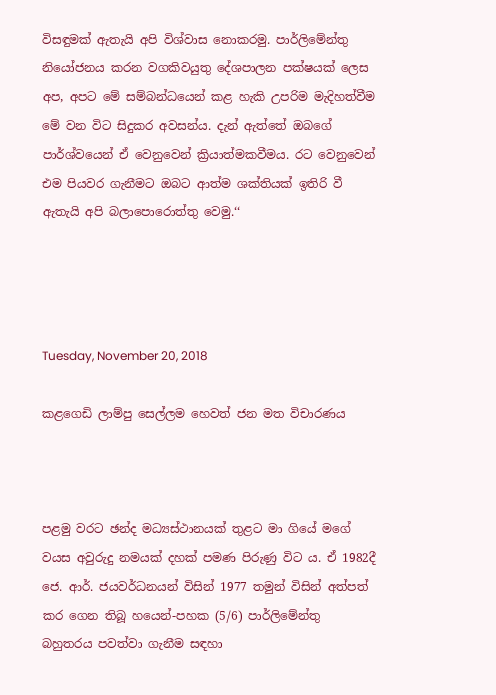විසඳුමක් ඇතැයි අපි විශ්වාස නොකරමු. පාර්ලිමේන්තු නියෝජනය කරන වගකිවයුතු දේශපාලන පක්ෂයක් ලෙස අප, අපට මේ සම්බන්ධයෙන් කළ හැකි උපරිම මැදිහත්වීම මේ වන විට සිදුකර අවසන්ය. දැන් ඇත්තේ ඔබගේ පාර්ශ්වයෙන් ඒ වෙනුවෙන් ක්‍රියාත්මකවීමය. රට වෙනුවෙන් එම පියවර ගැනීමට ඔබට ආත්ම ශක්තියක් ඉතිරි වී ඇතැයි අපි බලාපොරොත්තු වෙමු.‘‘




Tuesday, November 20, 2018

කළගෙඩි ලාම්පු සෙල්ලම හෙවත් ජන මත විචාරණය



පළමු වරට ඡන්ද මධ්‍යස්ථානයක් තුළට මා ‍ගියේ ම‍ගේ වයස අවුරුදු නමයක් දහක් පමණ පිරුණු විට ය. ඒ 1982දී ජෙ. ආර්. ජයවර්ධනයන් විසින් 1977 තමුන් විසින් අත්පත් කර ගෙන තිබූ හයෙන්-පහක (5/6) පාර්ලිමේන්තු බහුතරය පවත්වා ගැනීම සඳහා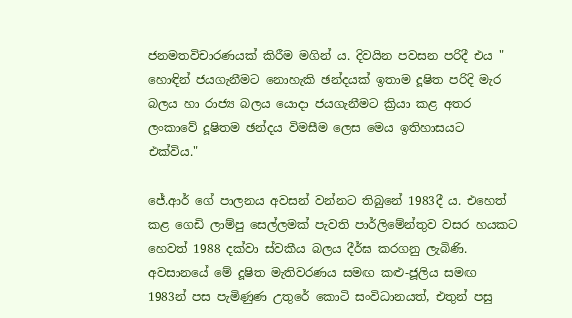ජනමතවිචාරණයක් කිරීම මගින් ය. දිවයින පවසන පරිදී එය " හොඳින් ජයගැනීමට නොහැකි ඡන්දයක්‌ ඉතාම දූෂිත පරිදි මැර බලය හා රාජ්‍ය බලය යොදා ජයගැනීමට ක්‍රියා කළ අතර ලංකාවේ දූෂිතම ඡන්දය විමසීම ලෙස මෙය ඉතිහාසයට එක්‌විය."

ජේ.ආර් ගේ පාලනය අවසන් වන්නට තිබුනේ 1983දී ය. එහෙත් කළ ගෙඩි ලාම්පු සෙල්ලමක් පැවති පාර්ලිමේන්තුව වසර හයකට හෙවත් 1988 දක්වා ස්වකීය බලය දීර්ඝ කරගනු ලැබිණි. අවසානයේ මේ දූෂිත මැතිවරණය සමඟ කළු-ජූලිය සමඟ 1983න් පස පැමිණුණ උතුරේ කොටි සංවිධානයත්, එතුන් පසු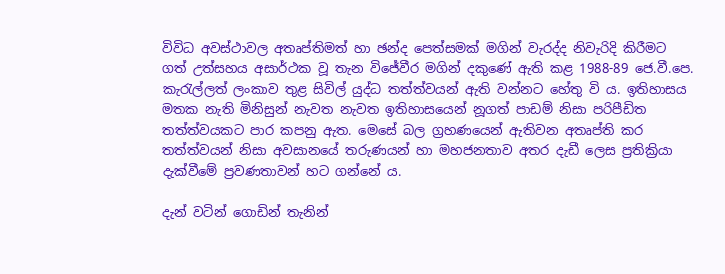විවිධ අවස්ථාවල අතෘප්තිමත් හා ඡන්ද පෙත්සමක් මගින් වැරද්ද නිවැරිදි කිරීමට ගත් උත්සහය අසාර්ථක වූ තැන විජේවීර මගින් දකුණේ ඇති කළ 1988-89 ජෙ.වී.පෙ. කැරැල්ලත් ලංකාව තුළ සිවිල් යුද්ධ තත්ත්වයන් ඇති වන්නට හේතු වි ය. ඉතිහාසය මතක නැති මිනිසුන් නැවත නැවත ඉතිහාසයෙන් නූගත් පාඩම් නිසා පරිපීඩිත තත්ත්වයකට පාර කපනු ඇත. මෙසේ බල ග්‍රහණයෙන් ඇතිවන අතෘප්ති කර තත්ත්වයන් නිසා අවසානයේ තරුණයන් හා මහජනතාව අතර දැඩී ලෙස ප්‍රතික්‍රියා දැක්වීමේ ප්‍රවණතාවන් හට ගන්නේ ය.

දැන් වටින් ගොඩින් තැනින්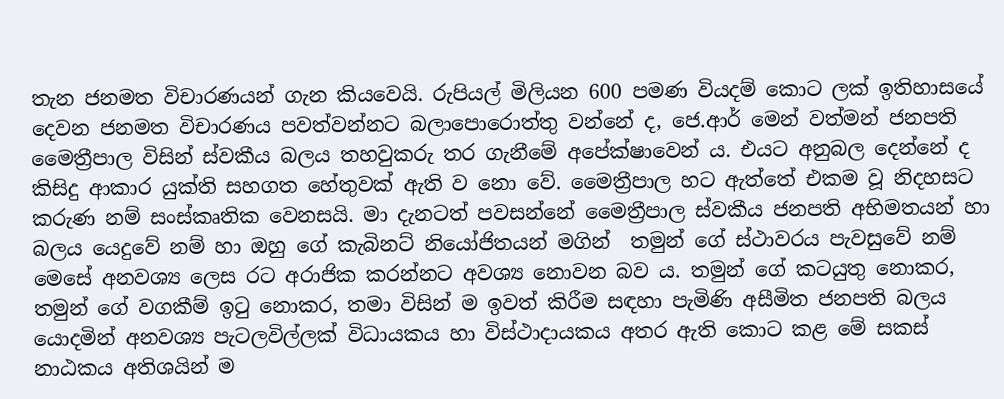තැන ජනමත විචාරණයන් ගැන කියවෙයි. රුපියල් මිලියන 600 පමණ වියදම් කොට ‍ලක් ඉතිහාසයේ දෙවන ජනමත විචාරණය පවත්වන්නට බලාපොරොත්තු වන්නේ ද, ජෙ.ආර් මෙන් වත්මන් ජනපති මෛත්‍රීපාල විසින් ස්වකීය බලය තහවුකරු තර ගැනීමේ අපේක්ෂාවෙන් ය. එයට අනුබල දෙන්නේ ද කිසිදු ආකාර යුක්ති සහගත හේතුවක් ඇති ව නො වේ. මෛත්‍රීපාල හට ඇත්තේ එකම වූ නිදහසට කරුණ නම් සංස්කෘතික වෙනසයි. මා දැනටත් පවසන්නේ මෛත්‍රීපාල ස්වකීය ජනපති අභිමතයන් හා බලය යෙදුවේ නම් හා ඔහු ගේ කැබිනට් නියෝජිතයන් මගින්  තමුන් ගේ ස්ථාවරය පැවසුවේ නම් මෙසේ අනවශ්‍ය ලෙස රට අරාජික කරන්නට අවශ්‍ය නොවන බව ය. තමුන් ගේ කටයුතු නොකර, තමුන් ගේ වගකීම් ඉටු නොකර, තමා විසින් ම ඉවත් කිරීම සඳහා පැමිණි අසීමිත ජනපති බලය යොදමින් අනවශ්‍ය පැටලවිල්ලක් විධායකය හා විස්ථාදායකය අතර ඇති කොට කළ මේ සකස් නාඨකය අතිශයින් ම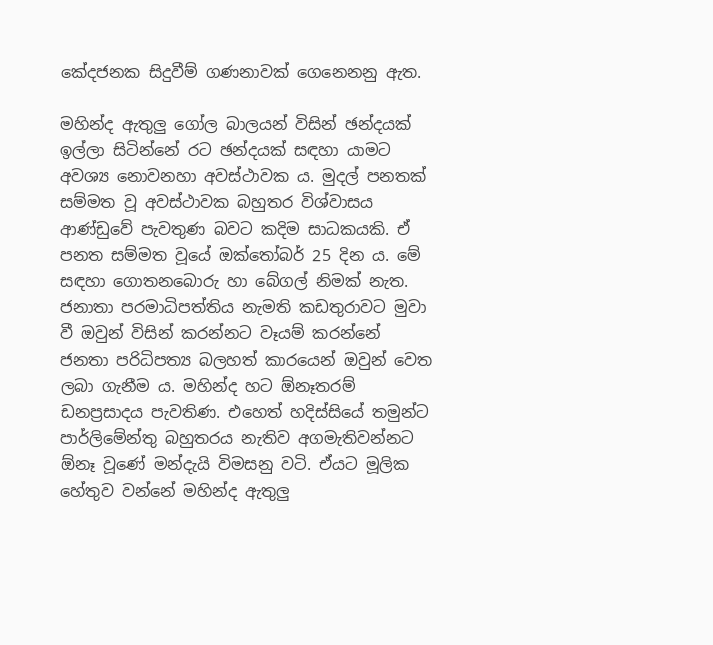කේදජනක සිදුවීම් ගණනාවක් ගෙනෙනනු ඇත.

මහින්ද ඇතුලු ගෝල බාලයන් විසින් ඡන්දයක් ඉල්ලා සිටින්නේ රට ඡන්දයක් සඳහා යාමට අවශ්‍ය නොවනහා අවස්ථාවක ය. මුදල් පනතක් සම්මත වූ අවස්ථාවක බහුතර විශ්වාසය ආණ්ඩුවේ පැවතුණ බවට කදිම සාධකයකි. ඒ පනත සම්මත වූයේ ඔක්තෝබර් 25 දින ය. මේ සඳහා ගොතනබො‍රු හා බේගල් නිමක් නැත. ජනාතා පරමාධිපත්තිය නැමති කඩතුරාවට මුවා වී ඔවුන් විසින් කරන්නට වෑයම් කරන්නේ ජනතා පරිධිපත්‍ය බලහත් කාරයෙන් ඔවුන් වෙත ලබා ගැනීම ය. මහින්ද හට ඕනෑතරම් ඩනප්‍රසාදය පැවතිණ. එහෙත් හදිස්සියේ තමුන්ට පාර්ලිමේන්තු බහුතරය නැතිව අගමැතිවන්නට ඕනෑ වූණේ මන්දැයි විමසනු වටි. ඒයට මූලික හේතුව වන්නේ මහින්ද ඇතුලු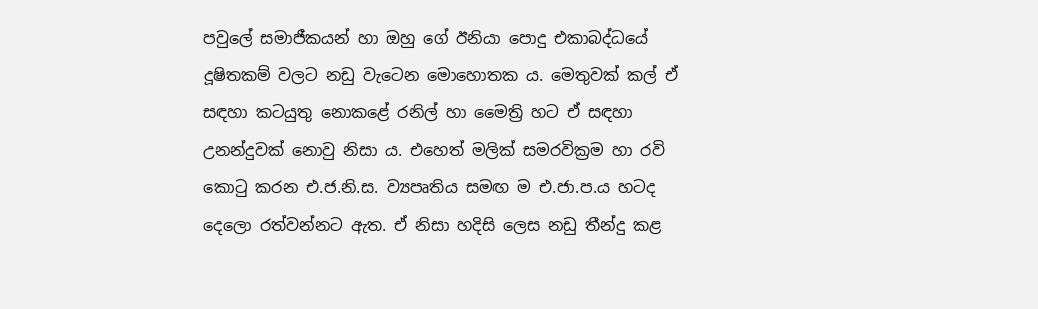පවුලේ සමාජීකයන් හා ඔහු ගේ ඊනියා පොදු එකාබද්ධයේ දූෂිතකම් වලට නඩු වැටෙන මොහොතක ය. මෙතුවක් කල් ඒ සඳහා කටයුතු නොකළේ රනිල් හා මෛත්‍රි හට ඒ සඳහා උනන්දුවක් නොවු නිසා ය. එහෙත් මලික් සමරවික්‍රම හා රවි කොටු කරන එ.ජ.නි.ස. ව්‍යපෘතිය සමඟ ම එ.ජා.ප.ය හටද දෙලො රත්වන්නට ඇත. ඒ නිසා හදිසි ලෙස නඩු තීන්දු කළ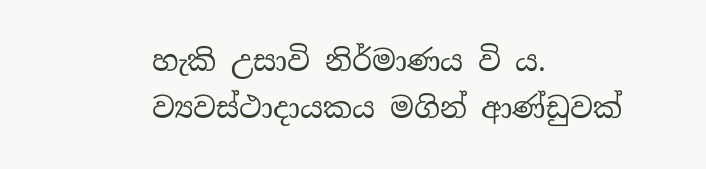හැකි උසාවි නිර්මාණය වි ය. ව්‍යවස්ථාදායකය මගින් ආණ්ඩුවක්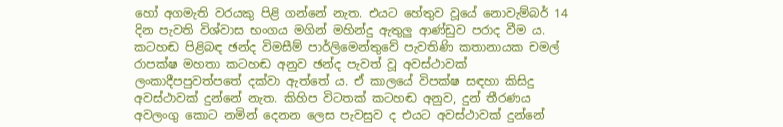හෝ අගමැති වරයකු පිළි ගන්නේ නැත. එයට හේතුව වූයේ නොවැම්බර් 14 දින පැවති විශ්වාස භංගය මගින් මහින්දු ඇතුලු ආණ්ඩුව පරාද වීම ය. කටහඬ පිළිබඳ ඡන්ද විමසීම් පාර්ලිමෙන්තුවේ පැවතිණි කතානායක චමල් රාපක්ෂ මහතා ක‍ටහඬ අනුව ඡන්ද පැවත් වූ අවස්ථාවක් ලංකාදීපපුවත්පතේ දක්වා ඇත්තේ ය. ඒ කාලයේ විපක්ෂ සඳහා කිසිදු අවස්ථාවක් දුන්නේ නැත. කිහිප විටතක් කටහඬ අනුව, දුන් තීරණය අවලංගු කොට නමින් දෙනන ලෙස පැවසුව ද එයට අවස්ථාවක් දුන්නේ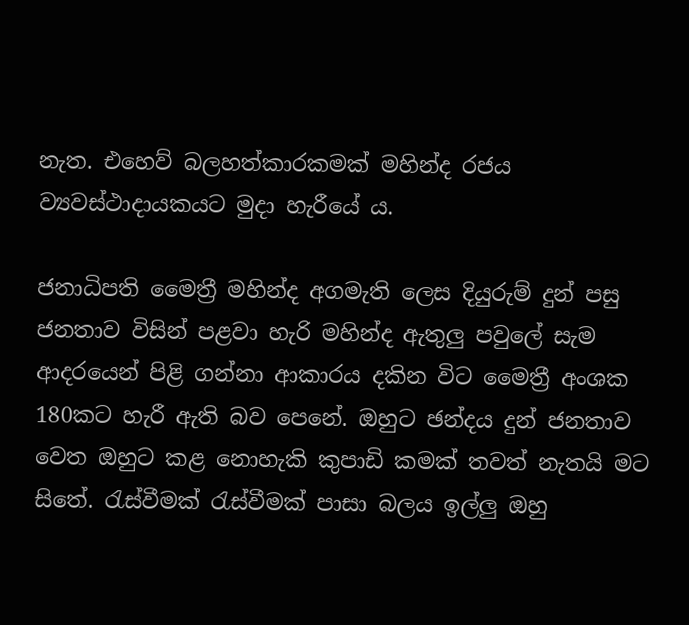නැත. එහෙව් බලහත්කාරකමක් මහින්ද රජය ව්‍යවස්ථාදායකයට මුදා හැරීයේ ය.

ජනාධිපති මෛත්‍රී මහින්ද අගමැති ලෙස දියුරුම් දුන් පසු ජනතාව විසින් පළවා හැරි මහින්ද ඇතුලු පවුලේ සැම ආදරයෙන් පිළි ගන්නා ආකාරය දකින විට මෛත්‍රී අංශක 180කට හැරී ඇති බව පෙනේ. ඔහුට ඡන්දය දුන් ජනතාව වෙත ඔහුට කළ නොහැකි කුපාඩි කමක් තවත් නැතයි මට සිතේ. රැස්වීමක් රැස්වීමක් පාසා බලය ඉල්ලු ඔහු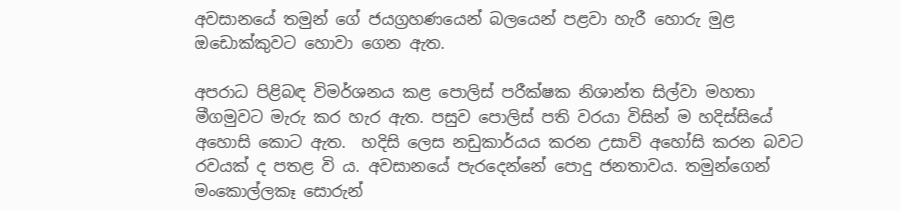අවසානයේ තමුන් ගේ ජයග්‍රහණයෙන් බලයෙන් පළවා හැරී හොරු මුළ ඔඩොක්කුවට හොවා ගෙන ඇත.

අපරාධ පිළිබඳ විමර්ශනය කළ පොලිස් පරීක්ෂක නිශාන්ත සිල්වා මහතා මීගමුවට මැරු කර හැර ඇත. පසුව පොලිස් පති වරයා විසින් ම හදිස්සියේ අහොසි කොට ඇත.  හදිසි ලෙස නඩුකාර්යය කරන උසාවි අහෝසි කරන බවට රවයක් ද පතළ වි ය. අවසානයේ පැරදෙන්නේ පොදු ජනතාවය. තමුන්ගෙන් මංකොල්ලකෑ සොරුන්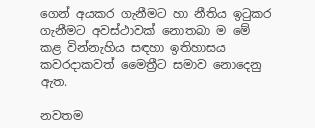ගෙන් අයකර ගැනීමට හා නීතිය ඉටුකර ගැනීමට අවස්ථාවක් නොතබා ම මේ කළ වින්නැහිය සඳහා ඉතිහාසය කවරදාකවත් මෛත්‍රීට සමාව නොදෙනු ඇත.

නවතම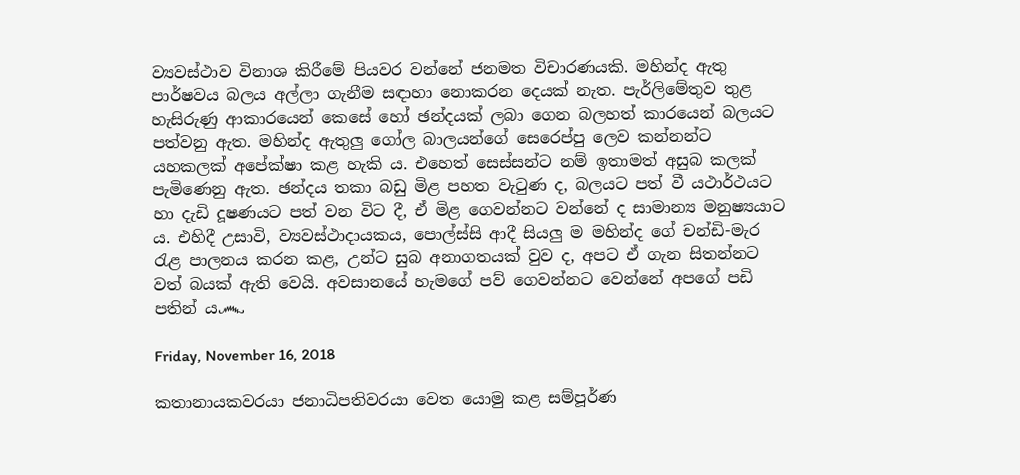ව්‍යවස්ථාව විනාශ කිරීමේ පියවර වන්නේ ජනමත විචාරණයකි. මහින්ද ඇතු පාර්ෂවය බලය අල්ලා ගැනීම සඳාහා නොකරන දෙයක් නැත. පැර්ලිමේතුව තුළ හැසිරුණු ආකාරයෙන් කෙසේ හෝ ඡන්දයක් ලබා ගෙන බලහත් කාරයෙන් බලයට පත්වනු ඇත. මහින්ද ඇතුලු ගෝල බාලයන්ගේ සෙරෙප්පු ලෙව කන්නන්ට යහකලක් අපේක්ෂා කළ හැකි ය. එහෙත් සෙස්සන්ට නම් ඉතාමත් අසුබ කලක් පැමිණෙනු ඇත. ඡන්දය තකා බඩු මිළ පහත වැටුණ ද, බලයට පත් වී යථාර්ථයට හා දැඩි දූෂණයට පත් වන විට දී, ඒ මිළ ගෙවන්නට වන්නේ ද සාමාන්‍ය මනුෂ්‍යයාට ය. එහිදී උසාවි, ව්‍යවස්ථාදායකය, පොල්ස්සි ආදී සියලු ම මහින්ද ගේ චන්ඩි-මැර රැළ පාලනය කරන කළ, උන්ට සුබ අනාගතයක් වුව ද, අපට ඒ ගැන සිතන්නට වත් බයක් ඇති වෙයි. අවසානයේ හැමගේ පව් ගෙවන්නට වෙන්නේ අපගේ පඩි පතින් ය෴

Friday, November 16, 2018

කතානායකවරයා ජනාධිපතිවරයා වෙත යොමු කළ සම්පූර්ණ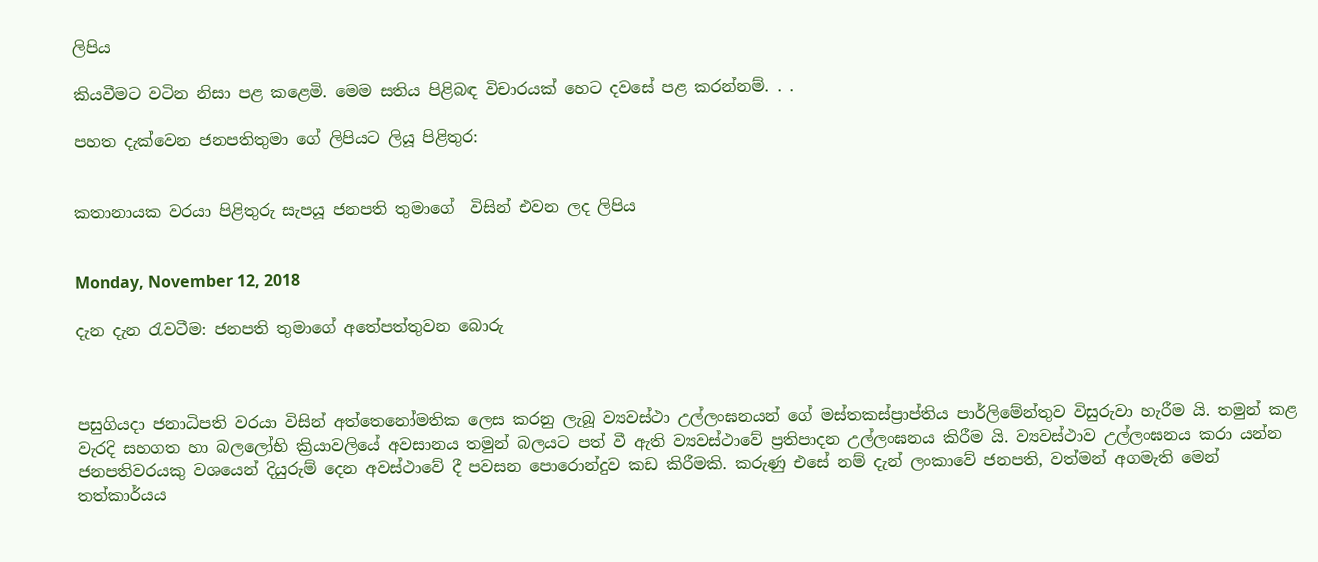ලිපිය

කියවීමට වටින නිසා පළ කළෙමි. මෙම සතිය පිළිබඳ විචාරයක් හෙට දවසේ පළ කරන්නම්. . .

පහත දැක්වෙන ජනපතිතුමා ගේ ලිපියට ලියූ පිළිතුර:


කතානායක වරයා පිළිතුරු සැපයූ ජනපති තුමාගේ  විසින් එවන ලද ලිපිය


Monday, November 12, 2018

දැන දැන රැවටීම: ජනපති තුමාගේ අතේපත්තුවන බොරු



පසුගියදා ජනාධිපති වරයා විසින් අත්තෙනෝමතික ලෙස කරනු ලැබූ ව්‍යවස්ථා උල්ලංඝනයන් ගේ මස්තකස්ප්‍රාප්තිය පාර්ලිමේන්තුව විසුරුවා හැරීම යි. තමුන් කළ වැරදි සහගත හා බලලෝභි ක්‍රියාවලියේ අවසානය තමුන් බලයට පත් වී ඇති ව්‍යවස්ථාවේ ප්‍රතිපාදන උල්ලංඝනය කිරීම යි. ව්‍යවස්ථාව උල්ලංඝනය කරා යන්න ජනපතිවරයකු වශයෙන් දියුරුම් දෙන අවස්ථාවේ දී පවසන පොරොන්දුව කඩ කිරීමකි. කරුණු එසේ නම් දැන් ලංකාවේ ජනපති, වත්මන් අගමැති මෙන් තත්කාර්යය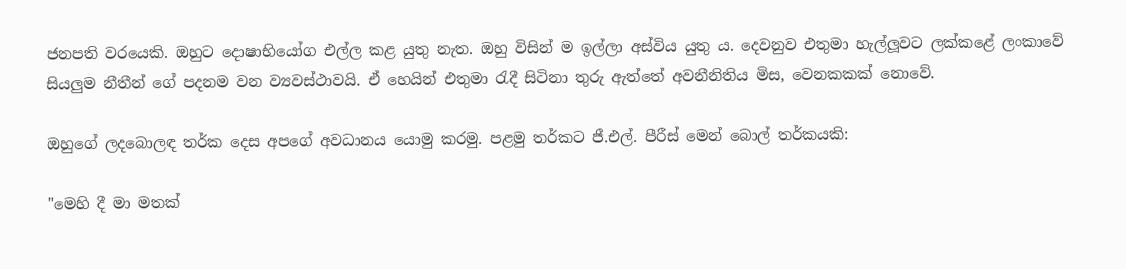ජනපති වරයෙකි. ඔහුට දොෂාභියෝග එල්ල කළ යුතු නැත. ඔහු විසින් ම ඉල්ලා අස්විය යුතු ය. දෙවනුව එතුමා හැල්ලූවට ලක්කළේ ලංකාවේ සියලුම නීතීන් ගේ පදනම වන ව්‍යවස්ථාවයි. ඒ හෙයින් එතුමා රැදී සිටිනා තුරු ඇත්තේ අවනීනිතිය මිස, වෙනකකක් නොවේ.

ඔහුගේ ලදබොලඳ තර්ක දෙස අපගේ අවධානය යොමු කරමු. පළමු තර්කට ජී.එල්. පීරීස් මෙන් බොල් තර්කයකි:

"මෙහි දී මා මතක්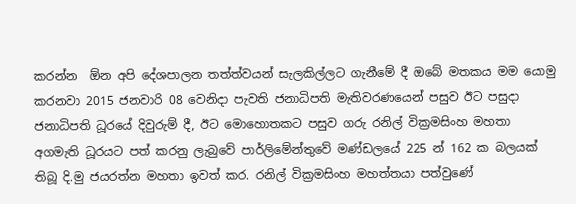කරන්න  ඕන අපි දේශපාලන තත්ත්වයන් සැලකිල්ලට ගැනීමේ දී ඔබේ මතකය මම යොමු කරනවා 2015 ජනවාරි 08 වෙනිදා පැවති ජනාධිපති මැතිවරණයෙන් පසුව ඊට පසුදා ජනාධිපති ධූරයේ දිවුරුම් දී, ඊට මොහොතකට පසුව ගරු රනිල් වික්‍රමසිංහ මහතා අගමැති ධූරයට පත් කරනු ලැබුවේ පාර්ලිමේන්තුවේ මණ්ඩලයේ 225 න් 162 ක බලයක් තිබූ දි.මු ජයරත්න මහතා ඉවත් කර. රනිල් වික්‍රමසිංහ මහත්තයා පත්වුණේ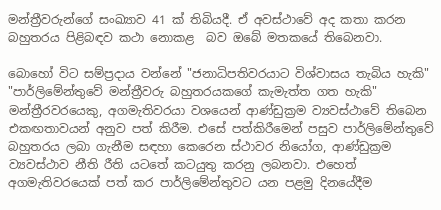මන්ත්‍රීවරුන්ගේ සංඛ්‍යාව 41 ක් තිබියදී. ඒ අවස්ථාවේ අද කතා කරන බහුතරය පිළිබඳව කථා නොකළ  බව ඔබේ මතකයේ තිබෙනවා.

බොහෝ විට සම්ප්‍රදාය වන්නේ "ජනාධිපතිවරයාට විශ්වාසය තැබිය හැකි" "පාර්ලිමේන්තුවේ මන්ත්‍රීවරු බහුතරයකගේ කැමැත්ත ගත හැකි" මන්ත්‍රී‍රවරයෙකු, අගමැතිවරයා වශයෙන් ආණ්ඩුක්‍රම ව්‍යවස්ථාවේ තිබෙන එකඟතාවයන් අනුව පත් කිරීම. එසේ පත්කිරීමෙන් පසුව පාර්ලිමේන්තුවේ බහුතරය ලබා ගැනීම සඳහා කෙරෙන ස්ථාවර නියෝග, ආණ්ඩුක්‍රම ව්‍යවස්ථාව නීති රීති යටතේ කටයුතු කරනු ලබනවා. එහෙත් අගමැතිවරයෙක් පත් කර පාර්ලිමේන්තුවට යන පළමු දිනයේදීම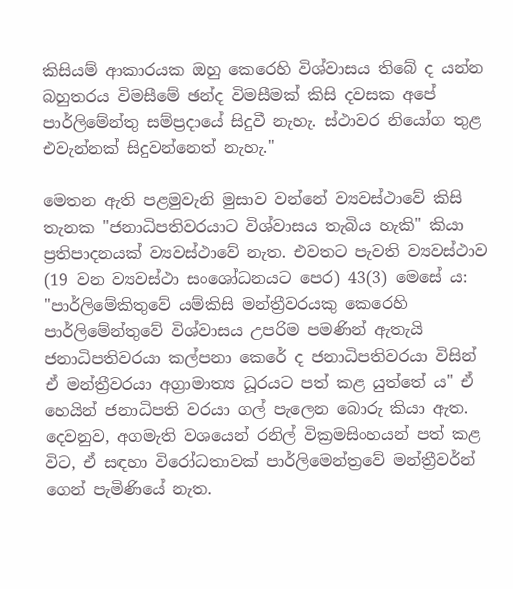කිසියම් ආකාරයක ඔහු කෙරෙහි විශ්වාසය තිබේ ද යන්න බහුතරය විමසීමේ ඡන්ද විමසීමක් කිසි දවසක අපේ පාර්ලිමේන්තු සම්ප්‍රදායේ සිදුවී නැහැ. ස්ථාවර නියෝග තුළ එවැන්නක් සිදුවන්නෙත් නැහැ."

මෙතන ඇති පළමුවැනි මුසාව වන්නේ ව්‍යවස්ථාවේ කිසි තැනක "ජනාධිපතිවරයාට විශ්වාසය තැබිය හැකි" කියා ප්‍රතිපාදනයක් ව්‍යවස්ථාවේ නැත. එවතට පැවති ව්‍යවස්ථාව (19 වන ව්‍යවස්ථා සංශෝධනයට පෙර) 43(3) මෙසේ ය: "පාර්ලිමේකිතුවේ යම්කිසි මන්ත්‍රීවරයකු කෙරෙහි පාර්ලිමේන්තුවේ විශ්වාසය උපරිම පමණින් ඇතැයි ජනාධිපතිවරයා කල්පනා කෙරේ ද ජනාධිපතිවරයා විසින් ඒ මන්ත්‍රීවරයා අග්‍රාමාත්‍ය ධූරයට පත් කළ යුත්තේ ය" ඒ හෙයින් ජනාධිපති වරයා ගල් පැලෙන බොරු කියා ඇත. දෙවනුව, අගමැති වශයෙන් රනිල් වික්‍රමසිංහයන් පත් කළ විට, ඒ සඳහා විරෝධතාවක් පාර්ලිමෙන්ත්‍රවේ මන්ත්‍රීවර්න් ගෙන් පැමිණියේ නැත.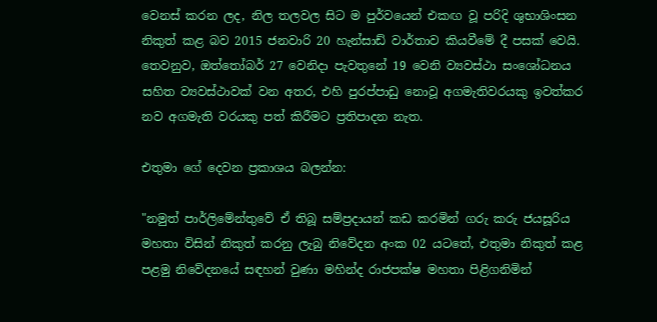වෙනස් කරන ලද, නිල තලවල සිට ම පුර්වයෙන් එකඟ වූ පරිදි ශුභාශිංසන නිකුත් කළ බව 2015 ජනවාරි 20 හැන්සාඩ් වාර්තාව කියවීමේ දී පසක් වෙයි. තෙවනුව, ඔත්තෝබර් 27 වෙනිදා පැවතුනේ 19 වෙනි ව්‍යවස්ථා සංශෝධනය සහිත ව්‍යවස්ථාවක් වන අතර, එහි පුරප්පාඩු නොවූ අගමැතිවරයකු ඉවත්කර නව අගමැති වරයකු පත් කිරීමට ප්‍රතිපාදන නැත.

එතුමා ගේ දෙවන ප්‍රකාශය බලන්න:

"නමුත් පාර්ලිමේන්තුවේ ඒ තිබූ සම්ප්‍රදායන් කඩ කරමින් ගරු කරු ජයසූරිය මහතා විසින් නිකුත් කරනු ලැබු නිවේදන අංක 02 යටතේ, එතුමා නිකුත් කළ පළමු නිවේදනයේ සඳහන් වුණා මහින්ද රාජපක්ෂ මහතා පිළිගනිමින්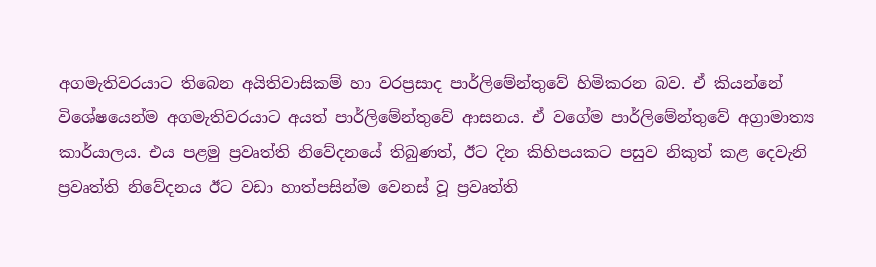අගමැතිවරයාට තිබෙන අයිතිවාසිකම් හා වරප්‍රසාද පාර්ලිමේන්තුවේ හිමිකරන බව. ඒ කියන්නේ විශේෂයෙන්ම අගමැතිවරයාට අයත් පාර්ලිමේන්තුවේ ආසනය. ඒ වගේම පාර්ලිමේන්තුවේ අග්‍රාමාත්‍ය කාර්යාලය. එය පළමු ප්‍රවෘත්ති නිවේදනයේ තිබුණත්, ඊට දින කිහිපයකට පසුව නිකුත් කළ දෙවැනි ප්‍රවෘත්ති නිවේදනය ඊට වඩා හාත්පසින්ම වෙනස් වූ ප්‍රවෘත්ති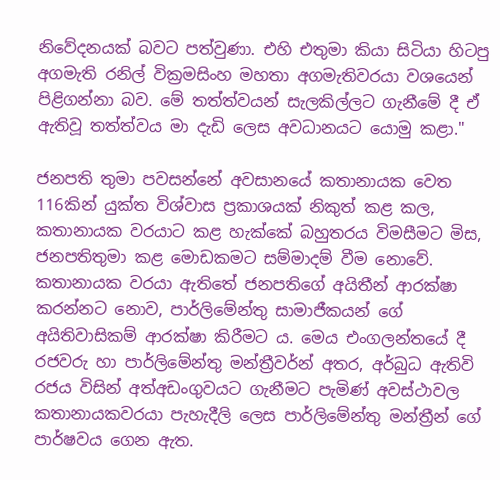නිවේදනයක් බවට පත්වුණා. එහි එතුමා කියා සිටියා හිටපු අගමැති රනිල් වික්‍රමසිංහ මහතා අගමැතිවරයා වශයෙන් පිළිගන්නා බව. මේ තත්ත්වයන් සැලකිල්ලට ගැනීමේ දී ඒ ඇතිවූ තත්ත්වය මා දැඩි ලෙස අවධානයට යොමු කළා."

ජනපති තුමා පවසන්නේ අවසානයේ කතානායක වෙත 116කින් යුක්ත විශ්වාස ප්‍රකාශයක් නිකුත් කළ කල, කතානායක වරයාට කළ හැක්කේ බහුතරය විමසීමට මිස, ජනපතිතුමා කළ මොඩකමට සම්මාදම් වීම නොවේ. කතානායක වරයා ඇතිතේ ජනපතිගේ අයිතීන් ආරක්ෂා කරන්නට නොව, පාර්ලිමේන්තු සාමාජීකයන් ගේ අයිතිවාසිකම් ආරක්ෂා කිරීමට ය. මෙය එංගලන්තයේ දී රජවරු හා පාර්ලිමේන්තු මන්ත්‍රීවර්න් අතර, අර්බුධ ඇතිවි රජය විසින් අත්අඩංගුවයට ගැනීමට පැමිණ් අවස්ථාවල කතානායකවරයා පැහැදීලි ලෙස පාර්ලිමේන්තු මන්ත්‍රීන් ගේ පාර්ෂවය ගෙන ඇත.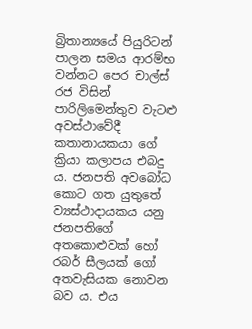බ්‍රිතාන්‍යයේ පියුරිටන් පාලන සමය ආරම්භ වන්නට පෙර චාල්ස් රජ විසින් පාරිලිමෙන්තුව වැටළු අවස්ථාවේදී කතානායකයා ගේ ක්‍රියා කලාපය එබදු ය. ජනපති අවබෝධ කොට ගත යුතුතේ ව්‍යස්ථාදායකය යනු ජනපතිගේ අතකොළුවක් හෝ රබර් සීලයක් ගෝ අතවැසියක නොවන බව ය. එය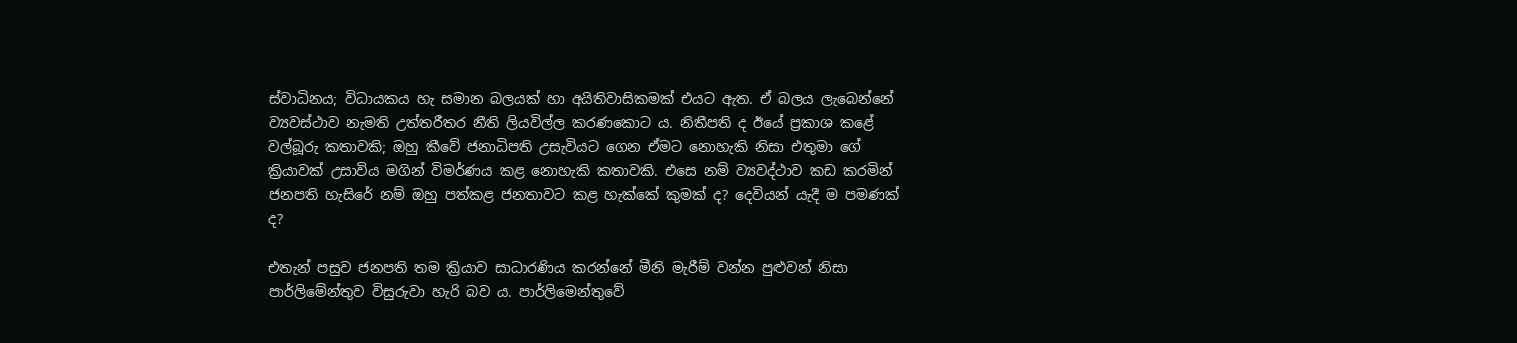ස්වාධිනය; විධායකය හැ සමාන බලයක් හා අයිතිවාසිකමක් එයට ඇත. ඒ බලය ලැබෙන්නේ ව්‍යවස්ථාව නැමති උත්තරීතර නීති ලියවිල්ල කරණකොට ය. නිතීපති ද ඊයේ ප්‍රකාශ කළේ වල්බූරු කතාවකි; ඔහු කීවේ ජනාධිපති උසැවියට ගෙන ඒමට නොහැකි නිසා එතුමා ගේ ක්‍රියාවක් උසාවිය මගින් විමර්ණය කළ නොහැකි කතාවකි. එසෙ නම් ව්‍යවද්ථාව කඩ කරමින් ජනපති හැසිරේ නම් ඔහු පත්කළ ජනතාවට කළ හැක්කේ කුමක් ද? දෙවියන් යැදී ම පමණක් ද?

එතැන් පසුව ජනපති තම ක්‍රියාව සාධාරණිය කරන්නේ මීනි මැරීම් වන්න පුළුවන් නිසා පාර්ලිමේන්තුව විසුරුවා හැරි බව ය. පාර්ලිමෙන්තුවේ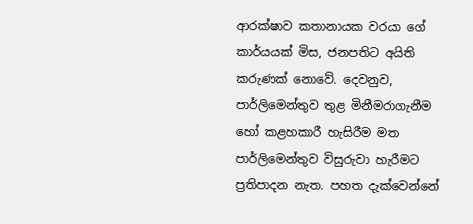ආරක්ෂාව කතානායක වරයා ගේ කාර්යයක් මිස, ජනපතිට අයිති කරුණක් නොවේ. දෙවනුව, පාර්ලිමෙන්තුව තුළ මිනීමරාගැනීම හෝ කළහකාරී හැසිරීම මත පාර්ලිමෙන්තුව විසුරුවා හැරීමට ප්‍රතිපාදන නැත. පහත දැක්වෙන්නේ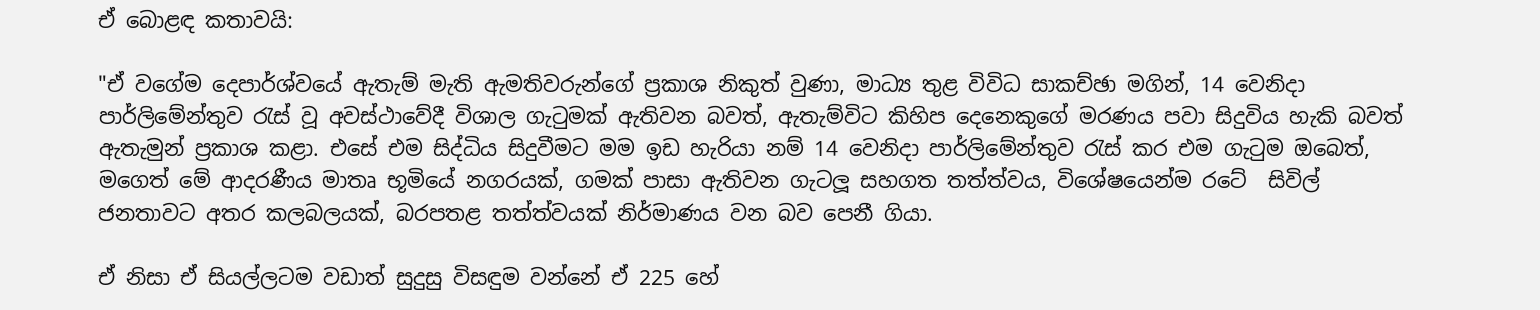ඒ බොළඳ කතාවයි:

"ඒ වගේම දෙපාර්ශ්වයේ ඇතැම් මැති ඇමතිවරුන්ගේ ප්‍රකාශ නිකුත් වුණා, මාධ්‍ය තුළ විවිධ සාකච්ඡා මගින්, 14 වෙනිදා පාර්ලිමේන්තුව රැස් වූ අවස්ථාවේදී විශාල ගැටුමක් ඇතිවන බවත්, ඇතැම්විට කිහිප දෙනෙකුගේ මරණය පවා සිදුවිය හැකි බවත් ඇතැමුන් ප්‍රකාශ කළා. එසේ එම සිද්ධිය සිදුවීමට මම ඉඩ හැරියා නම් 14 වෙනිදා පාර්ලිමේන්තුව රැස් කර එම ගැටුම ඔබෙත්,  මගෙත් මේ ආදරණීය මාතෘ භූමියේ නගරයක්, ගමක් පාසා ඇතිවන ගැටලූ සහගත තත්ත්වය, විශේෂයෙන්ම රටේ  සිවිල් ජනතාවට අතර කලබලයක්, බරපතළ තත්ත්වයක් නිර්මාණය වන බව පෙනී ගියා.

ඒ නිසා ඒ සියල්ලටම වඩාත් සුදුසු විසඳුම වන්නේ ඒ 225 හේ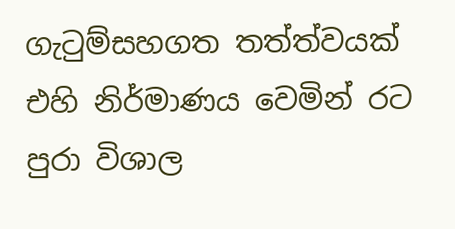ගැටුම්සහගත තත්ත්වයක් එහි නිර්මාණය වෙමින් රට පුරා විශාල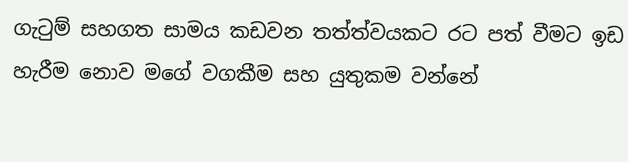ගැටුම් සහගත සාමය කඩවන තත්ත්වයකට රට පත් වීමට ඉඩ හැරීම නොව මගේ වගකීම සහ යුතුකම වන්නේ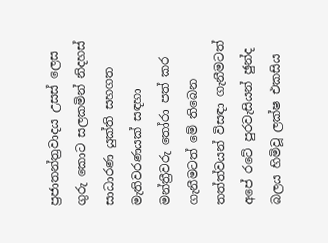ප්‍රජාතන්ත්‍රවාදය උසස් ලෙස ගුරු කොට සලකමින් නිදහස් සාධාරණ යුක්ති සහගත මැතිවරණයක් සඳහා මන්ත්‍රීවරු තෝරා පත් කර ගැනීමටත් මේ තිබෙන තත්ත්වයන් විසඳා ගැනීමටත් අපේ රටේ පුරවැසියන් ඡුන්ද බලය හිමිවූ ලක්ෂ එකසිය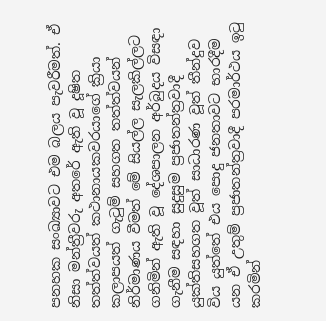පනහක සංඛ්‍යාවට එම බලය පැවරීමත්. ඒ නිසා මන්ත්‍රීවරු අතරේ ඇති වූ දූෂිත තත්ත්වයත් කථානායකවරයාගේ ක්‍රියා කලාපයත් ගැටුම් සහගත තත්ත්වයන් නිර්මාණය වීමත් මේ සියල්ල සැලකිල්ලට ගනිමින් ඇති වූ දේශපාලන අර්බුදය විසඳා ගැනීම සඳහා සුදුසුම ප්‍රජාතන්ත්‍රවාදී යුක්තිසහගත වූත් සාධාරණ වූත් තීන්දුව විය යුත්තේ එය පොදු ජනතාවට භාරදීම යන ඒ උතුම් ප්‍රජාතන්ත්‍රවාදී පරමාර්ථය ඉටු කරමින්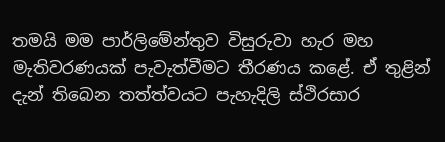තමයි මම පාර්ලිමේන්තුව විසුරුවා හැර මහ මැතිවරණයක් පැවැත්වීමට තීරණය කළේ. ඒ තුළින් දැන් තිබෙන තත්ත්වයට පැහැදිලි ස්ථිරසාර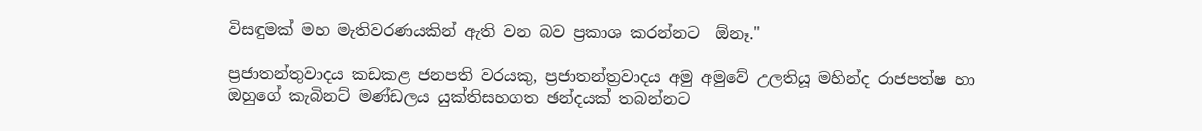විසඳුමක් මහ මැතිවරණයකින් ඇති වන බව ප්‍රකාශ කරන්නට  ඕනෑ."

ප්‍රජාතන්තුවාදය කඩකළ ජනපති වරයකු, ප්‍රජාතන්ත්‍රවාදය අමු අමුවේ උලතියූ මහින්ද රාජපත්ෂ හා ඔහුගේ කැබිනට් මණ්ඩලය යුක්තිසහගත ඡන්දයක් තබන්නට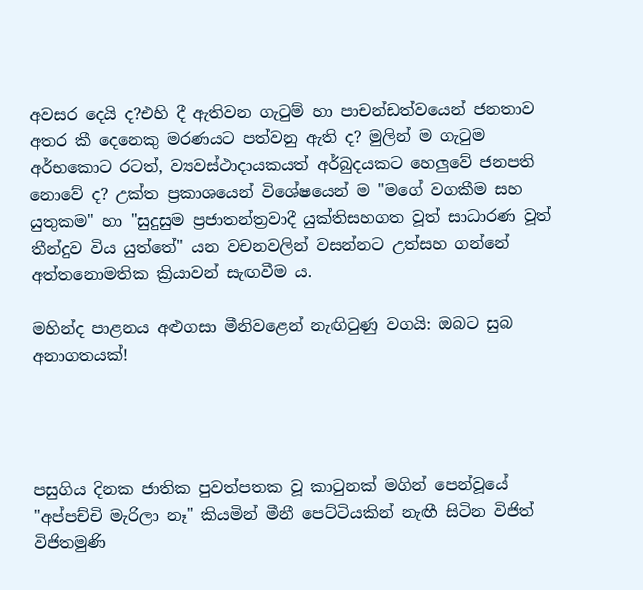අවසර දෙයි ද?එහි දී ඇතිවන ගැටුම් හා පාචන්ඩත්වයෙන් ජනතාව අතර කී දෙනෙකු මරණයට පත්වනු ඇති ද? මුලින් ම ගැටුම අර්භකොට රටත්, ව්‍යවස්ථාදායකයත් අර්බුදයකට හෙලුවේ ජනපති නොවේ ද? උක්ත ප්‍රකාශයෙන් විශේෂයෙන් ම "මගේ වගකීම සහ යුතුකම" හා "සුදුසුම ප්‍රජාතන්ත්‍රවාදී යුක්තිසහගත වූත් සාධාරණ වූත් තීන්දුව විය යුත්තේ" යන වචනවලින් වසන්නට උත්සහ ගන්නේ අත්තනොමතික ක්‍රියාවන් සැඟවීම ය.

මහින්ද පාළනය අළුගසා මීනිවළෙන් නැඟිටුණු වගයි: ඔබට සුබ අනාගතයක්!




පසුගිය දිනක ජාතික පුවත්පතක වූ කාටුනක් මගින් පෙන්වූයේ "අප්පච්චි මැරිලා නෑ" කියමින් මීනී පෙට්ටියකින් නැඟී සිටින විජිත් විජිතමුණි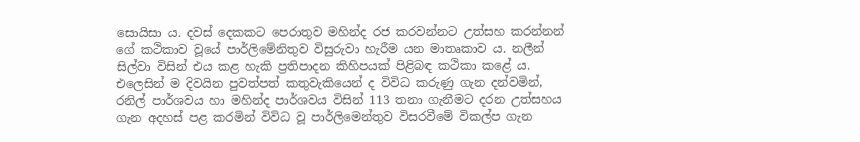සොයිසා ය. දවස් දෙකකට පෙරාතුව මහින්ද රජ කරවන්නට උත්සහ කරන්නන් ගේ කථිකාව වූයේ පාර්ලිමේනිතුව විසුරුවා හැරීම යන මාතෘකාව ය. නලීන් සිල්වා විසින් එය කළ හැකි ප්‍රතිපාදන කිහිපයක් පිළිබඳ කථිකා කළේ ය. එලෙසින් ම දිවයින පුවත්පත් කතුවැකියෙන් ද විවිධ කරුණු ගැන දන්වමින්, රනිල් පාර්ශවය හා මහින්ද පාර්ශවය විසින් 113 තනා ගැනීමට දරන උත්සහය ගැන අදහස් පළ කරමින් විවිධ වූ පාර්ලිමෙන්තුව විසරවීමේ විකල්ප ගැන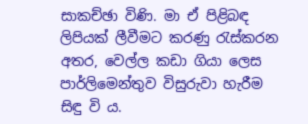සාකච්ඡා විණි. මා ඒ පිළිබඳ ලිපියක් ලීවීමට කරණු රැස්කරන අතර, වෙල්ල කඩා ගියා ලෙස පාර්ලිමෙන්තුව විසුරුවා හැරීම සිඳු වි ය.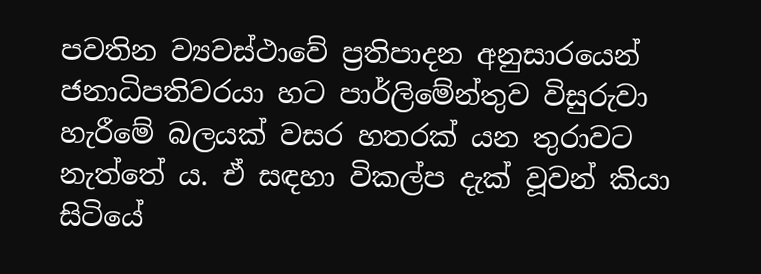පවතින ව්‍යවස්ථාවේ ප්‍රතිපාදන අනුසාරයෙන් ජනාධිපතිවරයා හට පාර්ලිමේන්තුව විසුරුවා හැරීමේ බලයක් වසර හතරක් යන තුරාවට නැත්තේ ය. ඒ සඳහා විකල්ප දැක් වූවන් කියා සිටියේ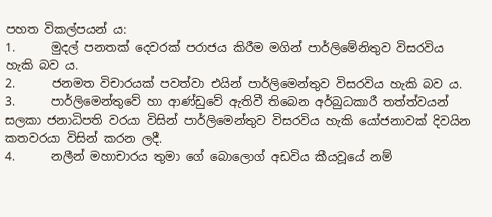පහත විකල්පයන් ය:
1.      මුදල් පනතක් දෙවරක් පරාජය කිරීම මගින් පාර්ලිමේනිතුව විසරවිය හැකි බව ය.
2.      ජනමත විචාරයක් පවත්වා එයින් පාර්ලිමෙන්තුව විසරවිය හැකි බව ය.
3.      පාර්ලිමෙන්තුවේ හා ආණ්ඩුවේ ඇතිවී තිබෙන අර්බුධකාරී තත්ත්වයන් සලකා ජනාධිපති වරයා විසින් පාර්ලිමෙන්තුව විසරවිය හැකි යෝජනාවක් දිවයින කතවරයා විසින් කරන ලදී.
4.      නලීන් මහාචාරය තුමා ගේ බොලොග් අඩවිය කීයවූයේ නම්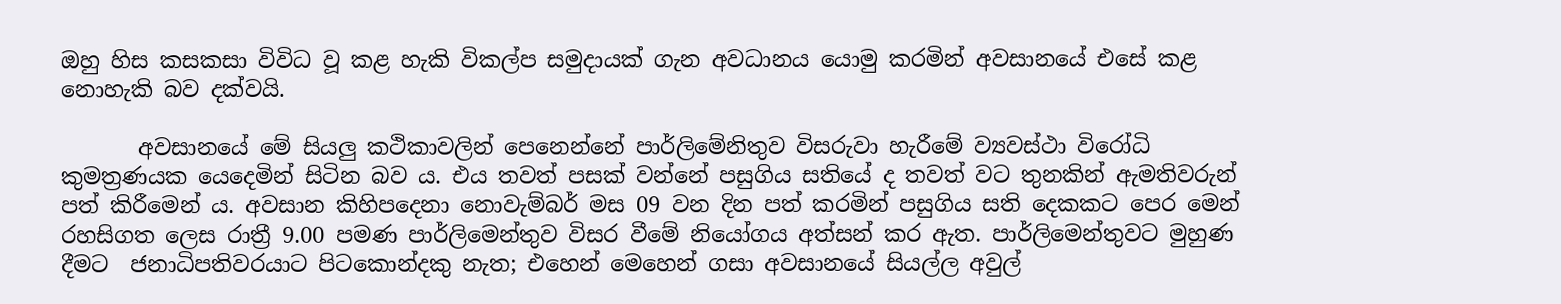ඔහු හිස කසකසා විවිධ වූ කළ හැකි විකල්ප සමුදායක් ගැන අවධානය යොමු කරමින් අවසානයේ එසේ කළ නොහැකි බව දක්වයි.

       අවසානයේ මේ සියලු කථිකාවලින් පෙනෙන්නේ පාර්ලිමේනිතුව විසරුවා හැරීමේ ව්‍යවස්ථා විරෝධි කුමත්‍රණයක යෙදෙමින් සිටින බව ය. එය තවත් පසක් වන්නේ පසුගිය සතියේ ද තවත් වට තුනකින් ඇමතිවරුන් පත් කිරීමෙන් ය. අවසාන කිහිපදෙනා නොවැම්බර් මස 09 වන දින පත් කරමින් පසුගිය සති දෙකකට පෙර මෙන් රහසිගත ලෙස රාත්‍රී 9.00 පමණ පාර්ලිමෙන්තුව විසර වීමේ නියෝගය අත්සන් කර ඇත. පාර්ලිමෙන්තුවට මුහුණ දීමට  ජනාධිපතිවරයාට පිටකොන්දකු නැත; එහෙන් මෙහෙන් ගසා අවසානයේ සියල්ල අවුල්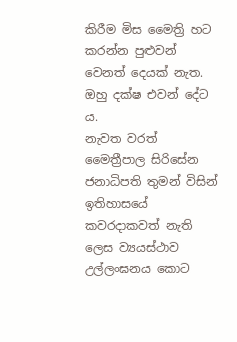කිරීම මිස මෛත්‍රි හට කරන්න පුළුවන් වෙනත් දෙයක් නැත. ඔහු දක්ෂ එවන් දේට ය.
නැවත වරත් මෛත්‍රීපාල සිරිසේන ජනාධිපති තුමන් විසින් ඉතිහාසයේ කවරදාකවත් නැති ලෙස ව්‍යයස්ථාව උල්ලංඝනය කොට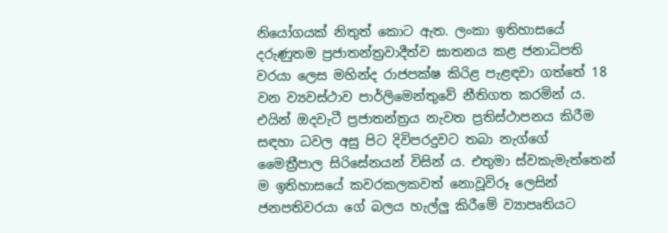නියෝගයක් නිතුත් කොට ඇත. ලංකා ඉතිහාසයේ දරුණුතම ප්‍රජාතන්ත්‍රවාදීත්ව ඝාතනය කළ ජනාධිපති වරයා ලෙස මහින්ද රාජපක්ෂ කිරිළ පැළඳවා ගත්තේ 18 වන ව්‍යවස්ථාව පාර්ලිමෙන්තුවේ නීතිගත කරමින් ය. එයින් ඔදවැටී ප්‍රජාතන්ත්‍රය නැවත ප්‍රතිස්ථාපනය කිරීම සඳහා ධවල අසු පිට දිවිපරදුවට තබා නැග්ගේ මෛත්‍රීපාල සිරිසේනයන් විසින් ය. එතුමා ස්වකැමැත්තෙන් ම ඉතිහාසයේ කවරකලකවත් නොවූවිරූ ලෙසින් ජනපතිවරයා ගේ බලය හැල්ලු කිරීමේ ව්‍යාපෘතියට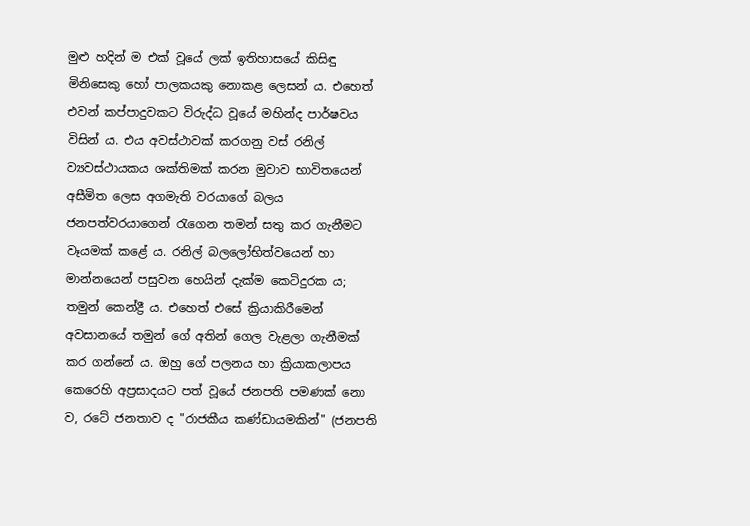මුළු හදින් ම එක් වූයේ ලක් ඉතිහාසයේ කිසිඳු මිනිසෙකු හෝ පාලකයකු නොකළ ලෙසන් ය. එහෙත් එවන් කප්පාදුවකට විරුද්ධ වූයේ මහින්ද පාර්ෂවය විසින් ය. එය අවස්ථාවක් කරගනු වස් රනිල් ව්‍යවස්ථායකය ශක්තිමක් කරන මුවාව භාවිතයෙන් අසීමිත ලෙස අගමැති වරයාගේ බලය ජනපත්වරයාගෙන් රැගෙන තමන් සතු කර ගැනීමට වෑයමක් කළේ ය. රනිල් බලලෝභිත්වයෙන් හා මාන්නයෙන් පසුවන හෙයින් දැක්ම කෙටිදුරක ය; තමුන් කෙන්ද්‍රී ය. එහෙත් එසේ ක්‍රියාකිරීමෙන් අවසානයේ තමුන් ගේ අතින් ගෙල වැළලා ගැනීමක් කර ගන්නේ ය. ඔහු ගේ පලනය හා ක්‍රියාකලාපය කෙරෙහි අප්‍රසාදයට පත් වූයේ ජනපති පමණක් නො ව, රටේ ජනතාව ද "රාජකීය කණ්ඩායමකින්" (ජනපති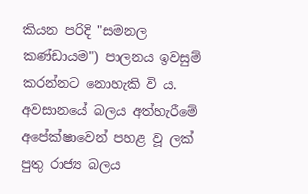කියන පරිදි "සමනල කණ්ඩායම") පාලනය ඉවසුම් කරන්නට නොහැකි වි ය.
අවසානයේ බලය අත්හැරීමේ අපේක්ෂාවෙන් පහළ වූ ලක් පුතු රාජ්‍ය බලය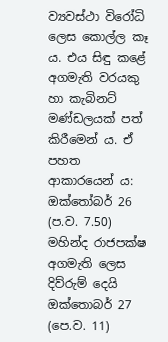ව්‍යවස්ථා විරෝධි ලෙස කොල්ල කෑ ය. එය සිඳු කළේ අගමැති වරයකු හා කැබිනට් මණ්ඩලයක් පත් කිරීමෙන් ය. ඒ පහත ආකාරයෙන් ය:
ඔක්තෝබර් 26 (ප.ව. 7.50) මහින්ද රාජපක්ෂ අගමැති ලෙස දිව්රුම් දෙයි
ඔක්තොබර් 27 (පෙ.ව. 11)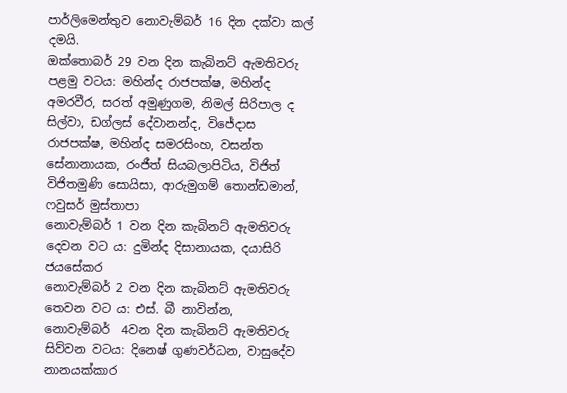පාර්ලිමෙන්තුව නොවැම්බර් 16 දින දක්වා කල් දමයි.
ඔක්තොබර් 29 වන දින කැබිනට් ඇමතිවරු පළමු වටය: මහින්ද රාජපක්ෂ, මහින්ද අමරවීර, සරත් අමුණුගම, නිමල් සිරිපාල ද සිල්වා, ඩග්ලස් දේවානන්ද, විජේදාස රාජපක්ෂ, මහින්ද සමරසිංහ, වසන්ත සේනානායක, රංජීත් සියබලාපිටිය, විජිත් විජිතමුණි සොයිසා, ආරුමුගම් තොන්ඩමාන්, ෆවුසර් මුස්තාපා
නොවැම්බර් 1 වන දින කැබිනට් ඇමතිවරු දෙවන වට ය: දුමින්ද දිසානායක, දයාසිරි ජයසේකර
නොවැම්බර් 2 වන දින කැබිනට් ඇමතිවරු තෙවන වට ය: එස්. බී නාවින්න,
නොවැම්බර්  4වන දින කැබිනට් ඇමතිවරු සිව්වන වටය: දිනෙෂ් ගුණවර්ධන, වාසුදේව නානයක්කාර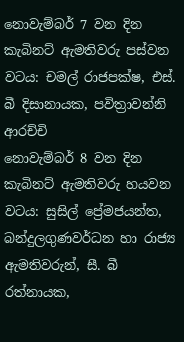නොවැම්බර් 7 වන දින කැබිනට් ඇමතිවරු පස්වන වටය: චමල් රාජපක්ෂ, එස්. බී දිසානායක, පවිත්‍රාවන්නි ආරච්චි
නොවැම්බර් 8 වන දින කැබිනට් ඇමතිවරු හයවන වටය: සුසිල් ප්‍රේමජයන්ත, බන්දුලගුණවර්ධන හා රාජ්‍ය ඇමතිවරුන්, සී. බී රත්නායක,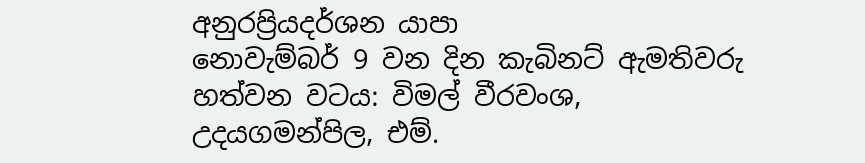අනුරප්‍රියදර්ශන යාපා
නොවැම්බර් 9 වන දින කැබිනට් ඇමතිවරු හත්වන වටය: විමල් වීරවංශ, උදයගමන්පිල, එම්.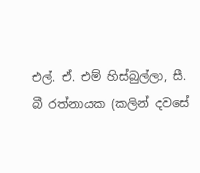එල්. ඒ. එම් හිස්බුල්ලා, සී. බී රත්නායක (කලින් දවසේ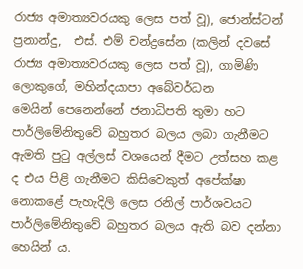රාජ්‍ය අමාත්‍යවරයකු ලෙස පත් වූ), ජොන්ස්ටන් ප්‍රනාන්දු,  එස්. එම් චන්ද්‍රසේන (කලින් දවසේ රාජ්‍ය අමාත්‍යවරයකු ලෙස පත් වූ), ගාමිණි ලොකුගේ, මහින්දයාපා අබේවර්ධන
මෙයින් පෙනෙන්නේ ජනාධිපති තුමා හට පාර්ලිමේනිතුවේ බහුතර බලය ලබා ගැනීමට ඇමති පුටු අල්ලස් වශයෙන් දීමට උත්සහ කළ ද එය පිළි ගැනීමට කිසිවෙකුත් අපේක්ෂා නොකළේ පැහැදිලි ලෙස රනිල් පාර්ශවයට පාර්ලිමේනිතුවේ බහුතර බලය ඇති බව දන්නා හෙයින් ය.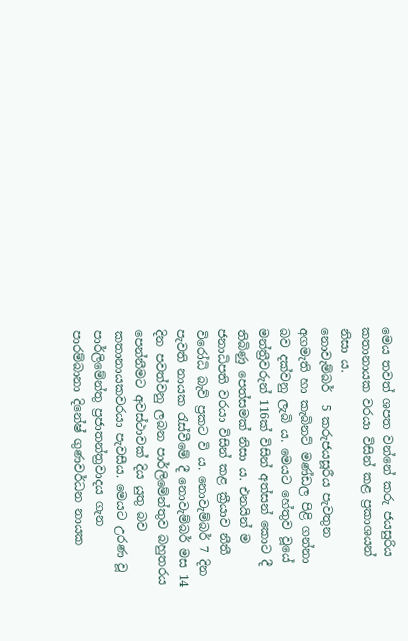මෙය තවත් ශපත වන්නේ කරු ජයසුරිය කතානායක වරයා විසින් කළ ප්‍රකාශයන් නිසා ය.
නොවැම්බර්  5 කරුජයසූරීය පැවතුන අගමැති හා කැබිනට් මණ්ඩල පිළි ගන්නා බව දක්වනු ලැබි ය. මෙයට හේතුව වූයේ මන්ත්‍රීවරුන් 116ක් විසින් අත්සන් කොට දී තිබිණු පෙත්සමක් නිසා ය. එනයින් ම ජනාධිපති වරයා විසින් කළ ක්‍රීයාව නීතී විරෝධි බැව් ප්‍රකට වි ය. නොවැම්බර් 7 දින පැවති නායක රැස්වීමේ දී නොවැම්බර් මස 14 දින පවත්වනු ලබන පාර්ලිමේන්තුව බහුතරය පෙන්නීමට අවස්ථාවක් දිය යුතු බව කතානායකවරයා පැවසීය. මෙයට උරණ වූ පාර්ලිමේන්තු ප්‍රජාතන්ත්‍රවාදය ගැන පාරම්බානා දිනේෂ් ගුණවර්ධන නායක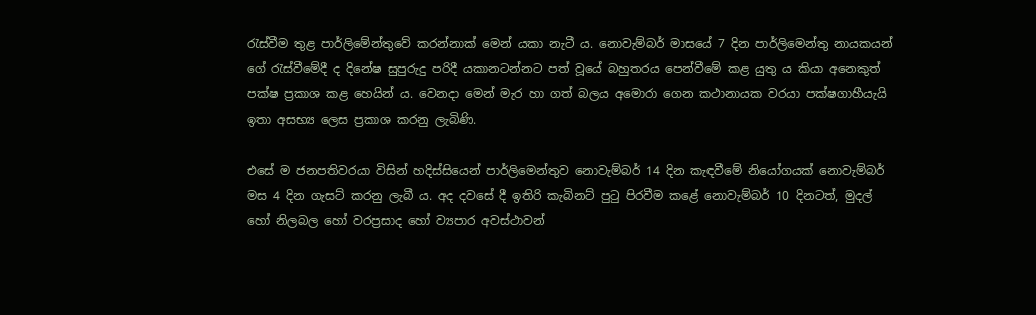රැස්වීම තුළ පාර්ලිමේන්තුවේ කරන්නාක් මෙන් යකා නැටී ය. නොවැම්බර් මාසයේ 7 දින පාර්ලිමෙන්තු නායකයන් ගේ රැස්වීමේදී ද දිනේෂ සුපුරුදු පරිදී යකානටන්නට පත් වූයේ බහුතරය පෙන්වීමේ කළ යුතු ය කියා අනෙකුත් පක්ෂ ප්‍රකාශ කළ හෙයින් ය. වෙනදා මෙන් මැර හා ගත් බලය අමොරා ගෙන කථානායක වරයා පක්ෂගාහීයැයි ඉතා අසභ්‍ය ලෙස ප්‍රකාශ කරනු ලැබිණි.

එසේ ම ජනපතිවරයා විසින් හදිස්සියෙන් පාර්ලිමෙන්තුව නොවැම්බර් 14 දින කැඳවීමේ නියෝගයක් නොවැම්බර් මස 4 දින ගැසට් කරනු ලැබී ය. අද දවසේ දී ඉතිරි කැබිනට් පුටු පිරවීම කළේ නොවැම්බර් 10 දිනටත්, මුදල් හෝ නිලබල හෝ වරප්‍රසාද හෝ ව්‍යපාර අවස්ථාවන්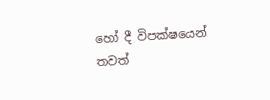හෝ දී විපක්ෂයෙන් තවත්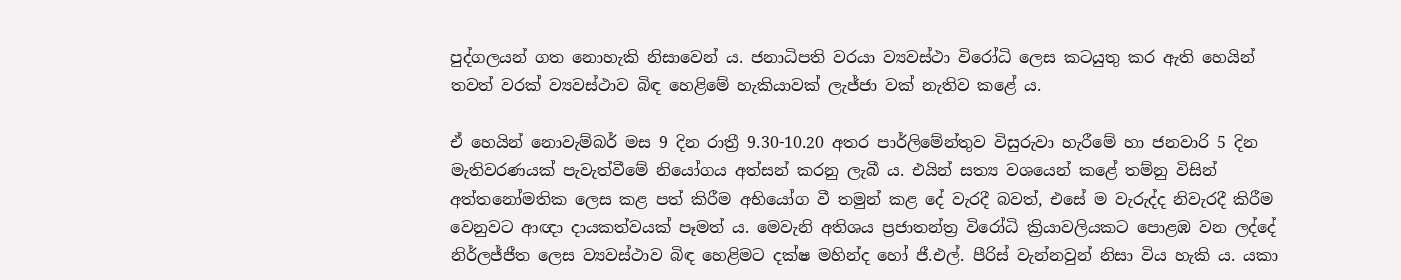පුද්ගලයන් ගත නොහැකි නිසාවෙන් ය. ජනාධිපති වරයා ව්‍යවස්ථා විරෝධි ලෙස කටයුතු කර ඇති හෙයින් තවත් වරක් ව්‍යවස්ථාව බිඳ හෙළිමේ හැකියාවක් ලැජ්ජා ‍වක් නැතිව කළේ ය.

ඒ හෙයින් නොවැම්බර් මස 9 දින රාත්‍රී 9.30-10.20 අතර පාර්ලිමේන්තුව විසුරුවා හැරීමේ හා ජනවාරි 5 දින මැතිවරණයක් පැවැත්වීමේ නියෝගය අත්සන් කරනු ලැබී ය. එයින් සත්‍ය වශයෙන් කළේ තම්නු විසින් අත්තනෝමතික ලෙස කළ පත් කිරීම අභියෝග වී තමුන් කළ දේ වැරදී බවත්, එසේ ම වැරුද්ද නිවැරදී කිරීම වෙනුවට ආඥා දායකත්වයක් පෑමත් ය. මෙවැනි අතිශය ප්‍රජාතන්ත්‍ර විරෝධි ක්‍රියාවලියකට පොළඹ වන ලද්දේ නිර්ලජ්ජීත ලෙස ව්‍යවස්ථාව බිඳ හෙළිමට දක්ෂ මහින්ද හෝ ජී.එල්. පීරිස් වැන්නවුන් නිසා විය හැකි ය. යකා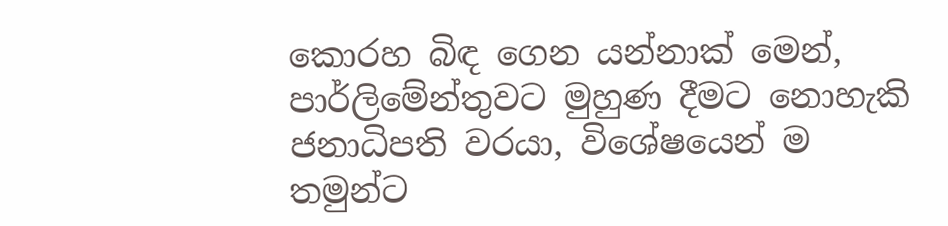කොරහ බිඳ ‍ගෙන යන්නාක් මෙන්, පාර්ලිමේන්තුවට මුහුණ දීමට නොහැකි ජනාධිපති වරයා, විශේෂයෙන් ම තමුන්ට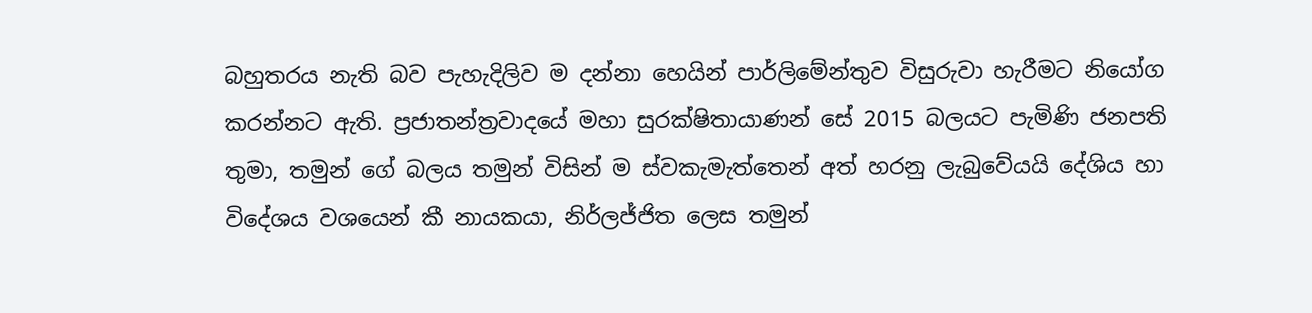බහුතරය නැති බව පැහැදිලිව ම දන්නා හෙයින් පාර්ලිමේන්තුව විසුරුවා හැරීමට නියෝග කරන්නට ඇති. ප්‍රජාතන්ත්‍රවාදයේ මහා සුරක්ෂිතායාණන් සේ 2015 බලයට පැමිණි ජනපති තුමා, තමුන් ගේ බලය තමුන් විසින් ම ස්වකැමැත්තෙන් අත් හරනු ලැබුවේයයි දේශිය හා විදේශය වශයෙන් කී නායකයා, නිර්ලජ්ජිත ලෙස තමුන්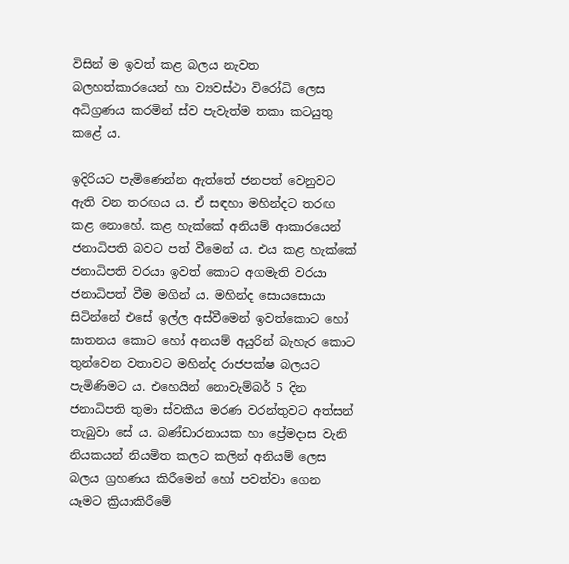විසින් ම ඉවත් කළ බලය නැවත බලහත්කාරයෙන් හා ව්‍යවස්ථා විරෝධි ලෙස අධිග්‍රණය කරමින් ස්ව පැවැත්ම තකා කටයුතු කළේ ය.

ඉදිරියට පැමිණෙන්න ඇත්තේ ජනපත් වෙනුවට ඇති වන තරඟය ය. ඒ සඳහා මහින්දට තරඟ කළ නොහේ. කළ හැක්කේ අනියම් ආකාරයෙන් ජනාධිපති බවට පත් වීමෙන් ය. එය කළ හැක්කේ ජනාධිපති වරයා ඉවත් කොට අගමැති වරයා ජනාධිපත් වීම මගින් ය. මහින්ද සොයසොය‍ා සිටින්නේ එසේ ඉල්ල අස්වීමෙන් ඉවත්කොට හෝ ඝාතනය කොට හෝ අනයම් අයුරින් බැහැර කොට තුන්වෙන වතාවට මහින්ද රාජපක්ෂ බලයට පැමිණිමට ය. එහෙයින් නොවැම්බර් 5 දින ජනාධිපති තුමා ස්වකීය මරණ වරන්තුවට අත්සන් තැබුවා සේ ය. බණ්ඩාරනායක හා ප්‍රේමදාස වැනි නියකයන් නියමිත කලට කලින් අනියම් ලෙස බලය ග්‍රහණය කිරීමෙන් හෝ පවත්වා ගෙන යෑමට ක්‍රියාකිරීමේ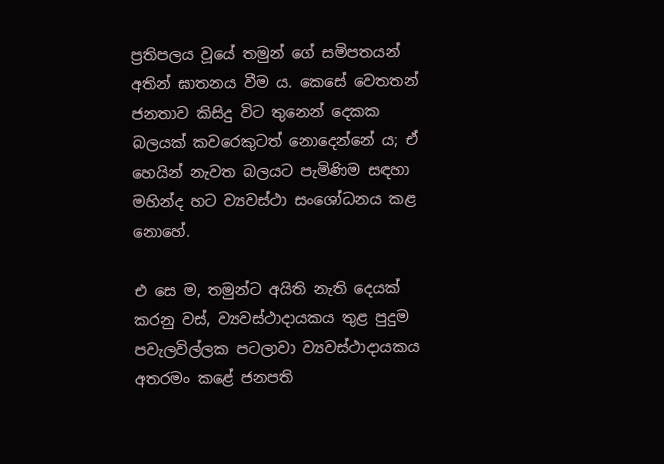ප්‍රතිපලය වූයේ තමුන් ගේ සමිපතයන් අතින් ඝාතනය වීම ය. කෙසේ වෙතතන් ජනතාව කිසිදු විට තුනෙන් දෙකක බලයක් කවරෙකුටත් නොදෙන්නේ ය; ඒ හෙයින් නැවත බලයට පැමිණිම සඳහා මහින්ද හට ව්‍යවස්ථා සංශෝධනය කළ නොහේ.

එ සෙ ම, තමුන්ට අයිති නැති දෙයක් කරනු වස්, ව්‍යවස්ථාදායකය තුළ පුදුම පවැලවිල්ලක පටලාවා ව්‍යවස්ථාදායකය අතරමං කළේ ජනපති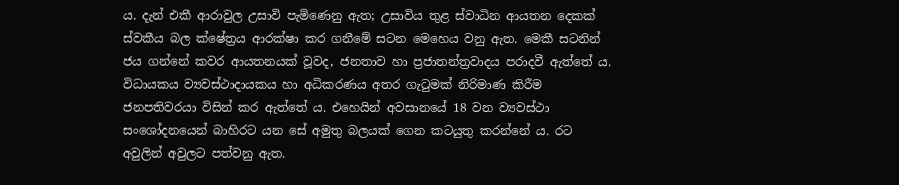ය. දැන් එකී ආරාවුල උසාවි පැමිණෙනු ඇත; උසාවිය තුළ ස්වාධින ආයතන දෙකක් ස්වකීය බල ක්ෂේත්‍රය ආරක්ෂා කර ගනීමේ සටන මෙහෙය වනු ඇත. මෙකී සටනින් ජය ගන්නේ කවර ආයතනයක් වූවද, ජනතාව හා ප්‍රජාතන්ත්‍රවාදය පරාදවී ඇත්තේ ය. විධායකය ව්‍යවස්ථාදායකය හා අධිකරණය අතර ගැටුමක් නිරිමාණ කිරීම ජනපතිවරයා විසින් කර ඇත්තේ ය. එහෙයින් අවසානයේ 18 වන ව්‍යවස්ථා සංශෝදනයෙන් බාහිරට යන සේ අමුතු බලයක් ගෙන කටයුතු කරන්නේ ය. රට අවුලින් අවුලට පත්වනු ඇත.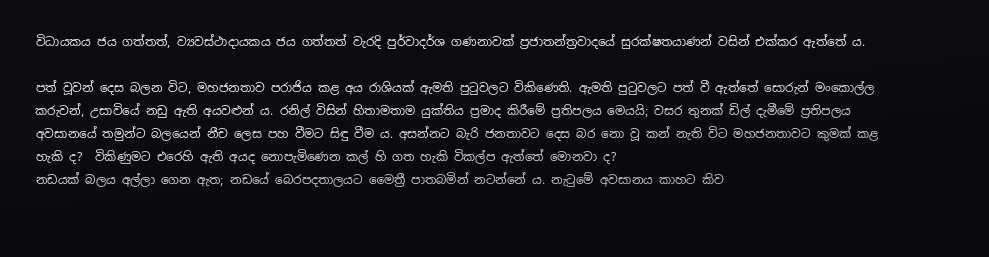විධායකය ජය ගත්තත්, ව්‍යවස්ථාදායකය ජය ගත්තත් වැරදි පුර්වාදර්ශ ගණනාවක් ප්‍රජාතන්ත්‍රවාදයේ සුරක්ෂතයාණන් වසින් එක්කර ඇත්තේ ය.

පත් වූවන් දෙස බලන විට, මහජනතාව පරාජිය කළ අය රාශියක් ඇමති පුටුවලට විකිණෙති. ඇමති පුටුවලට පත් වී ඇත්තේ සොරුන් මංකොල්ල කරුවන්, උසාවියේ නඩු ඇති අයවළුන් ය. රනිල් විසින් හිතාමතාම යුක්තිය ප්‍රමාද කිරීමේ ප්‍රතිපලය මෙයයි; වසර තුනක් ඩිල් දැමීමේ ප්‍රතිපලය අවසානයේ තමුන්ට බලයෙන් නීච ලෙස පහ වීමට සිඳු වීම ය. අසන්නට බැරි ජනතාවට දෙස බර නො වූ කන් නැති විට මහජනතාවට කුමක් කළ හැකි ද?  විකිණුමට එරෙහි ඇති අයද නො‍පැමිණෙන කල් හි ගත හැකි විකල්ප ඇත්තේ මොනවා ද?
නඩයක් බලය අල්ලා ගෙන ඇත; නඩයේ බෙරපදතාලයට මෛත්‍රී පාතබමින් නටන්නේ ය. නැටුමේ අවසානය කාහට කිව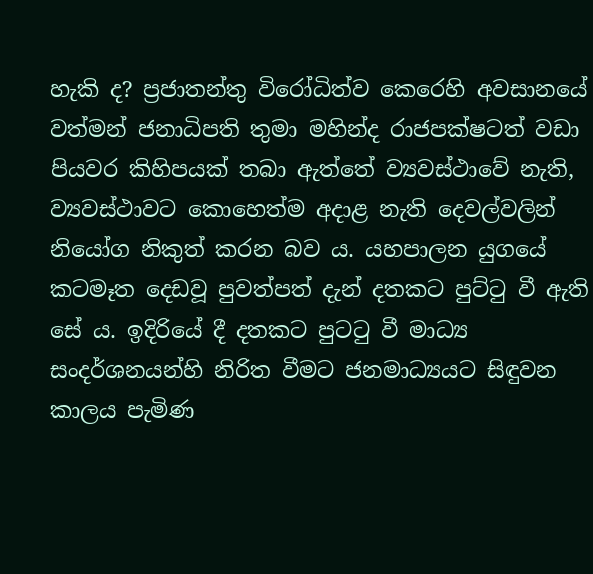හැකි ද? ප්‍රජාතන්තු විරෝධිත්ව කෙරෙහි අවසානයේ වත්මන් ජනාධිපති තුමා මහින්ද රාජපක්ෂටත් වඩා පියවර කිහිපයක් තබා ඇත්තේ ව්‍යවස්ථාවේ නැති, ව්‍යවස්ථාවට කොහෙත්ම අදාළ නැති දෙවල්වලින් නියෝග නිකුත් කරන බව ය. යහපාලන යුගයේ කටමෑත දෙඩවූ පුවත්පත් දැන් දතකට පුට්ටු වී ඇති සේ ය. ඉදිරියේ දී දතකට පුටටු වී මාධ්‍ය සංදර්ශනයන්හි නිරිත වීමට ජනමාධ්‍යයට සිඳුවන කාලය පැමිණ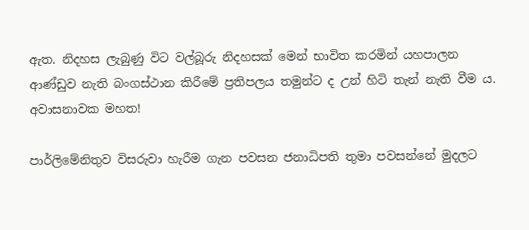ඇත. නිදහස ලැබුණු විට වල්බූරු නිදහසක් මෙන් භාවිත කරමින් යහපාලන ආණ්ඩුව නැති බංගස්ථාන කිරීමේ ප්‍රතිපලය තමුන්ට ද උන් හිටි තැන් නැති වීම ය. අවාසනාවක මහත!

පාර්ලිමේනිතුව විසරුවා හැරීම ගැන පවසන ජනාධිපති තුමා පවසන්නේ මුදලට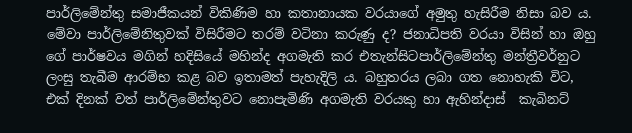පාර්ලිමේන්තු සමාජීකයන් විකිණිම හා කතානායක වරයාගේ අමුතු හැසිරීම නිසා බව ය. මේවා පාර්ලිමේනිතුවක් විසිරීමට තරම් වටිනා කරුණු ද? ජනාධිපති වරයා විසින් හා ඔහු ගේ පාර්ෂවය මගින් හදිසියේ මහින්ද අගමැති කර එතැන්සිටපාර්ලිමේන්තු මන්ත්‍රීවර්නුට ලංසු තැබීම ආරම්භ කළ බව ඉතාමත් පැහැදිලි ය. බහුතරය ලබා ගත නෙ‍ාහැකි විට, එක් දිනක් වත් පාර්ලිමේන්තුවට නොපැමිණි අගමැති වරයකු හා ඇහින්දාස්  කැබිනට්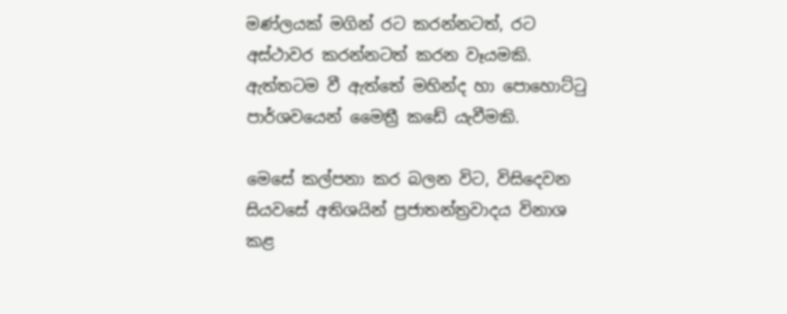මණ්ලයක් මගින් රට කරන්නටත්, රට අස්ථාවර කරන්නටත් කරන වෑයමකි. ඇත්තටම වී ඇත්තේ මහින්ද හා පොහොට්ටු පාර්ශවයෙන් මෛත්‍රී කඩේ යැවීමකි.

මෙසේ කල්පනා කර බලන විට, විසිදෙවන සියවසේ අතිශයින් ප්‍රජාතන්ත්‍රවාදය විනාශ කළ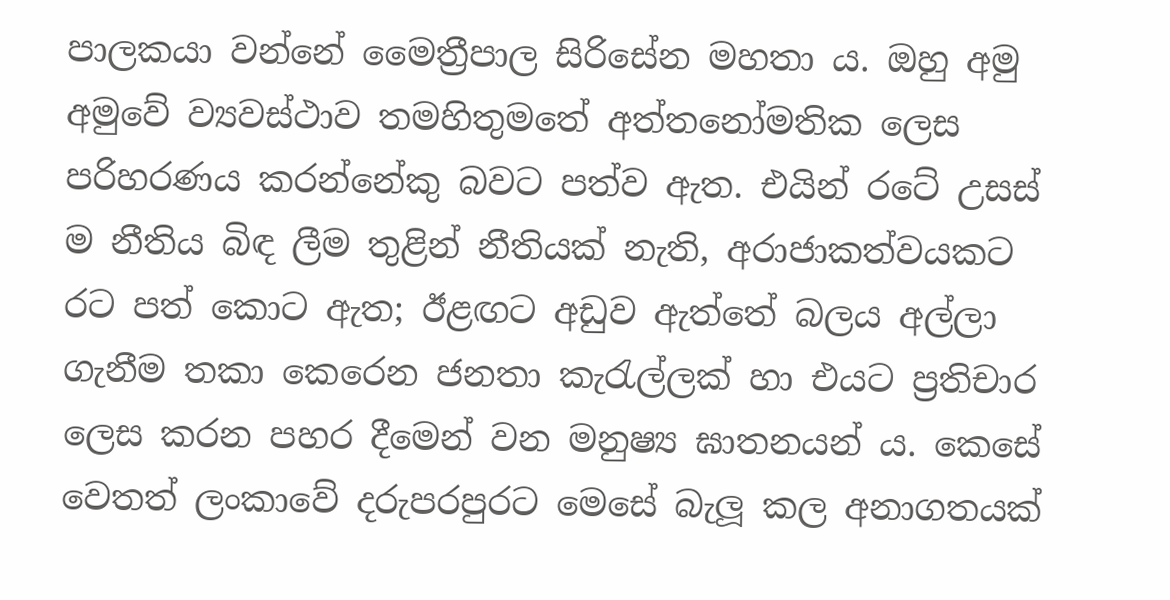පාලකයා වන්නේ මෛත්‍රීපාල සිරිසේන මහතා ය. ඔහු අමු අමුවේ ව්‍යවස්ථාව තමහිතුමතේ අත්‍තනෝමතික ලෙස පරිහරණය කරන්නේකු බවට පත්ව ඇත. එයින් රටේ උසස් ම නීතිය බිඳ ලීම තුළින් නීතියක් නැති, අරාජාකත්වයකට රට පත් කොට ඇත; ඊළඟට අඩුව ඇත්තේ බලය අල්ලා ගැනීම තකා කෙරෙන ජනතා කැරැල්ලක් හා එයට ප්‍රතිචාර ලෙස කරන පහර දීමෙන් වන මනුෂ්‍ය ඝාතනයන් ය. කෙසේ වෙතත් ලංකාවේ දරුපරපුරට මෙසේ බැලූ කල අනාගතයක්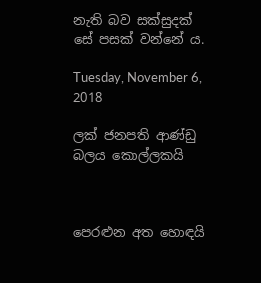නැති බව සක්සුදක් සේ පසක් වන්නේ ය.

Tuesday, November 6, 2018

ලක් ජනපති ආණ්ඩු බලය කොල්ලකයි



පෙරළුන අත හොඳයි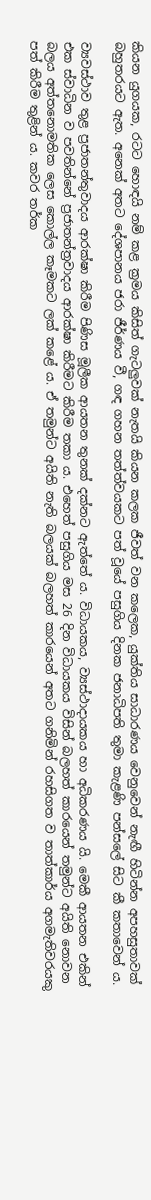කියන යුගයක, රටට හොඳයි නම් කළ ක්‍රමය කිසිත් ගැටලුවක් නැතයි කියන කලක ජීවත් වන කලෙක, යුක්තිය සාධාරණය වෙනුවෙන් නැඟී හිටින්න අපහසුතාවක් බහුතරයට ඇත. අනෙක් අතට දේශපානය ජරා ජීර්ණය වී, ගඳ ගහන තත්ත්වයකට පත් වූයේ පසුගිය දිනක ජනාධිපති තුමා කැළණි පන්සලේ සිට කී කතාවෙන් ය.

ව්‍යවස්ථාව තුළ ප්‍රජාතන්තුවාදය ආරක්ෂා කිරීම පිණිස මූලීක ආයතන තුනක් දක්නට ඇත්තේ ය. විධායකය, ව්‍යස්ථාදායකය හා අධිකරණය යි. මෙකී ආයතන එකින් එක ස්වාධින ව පවතින්නේ ප්‍රජාතන්ත්‍රවාදය ආරක්ෂා කිරීමට කිරීම තකා ය. එහෙත් පසුගිය මස 26 දින විධායකය විසින් බලහත් කාරයෙන් තමුන්ට අයිති නොවන බලය අත්තනොමතික ලෙස කොල්ල කෑමකට ලක් කළේ ය. ඒ තමුන්ට අයිති නැති බලයක් බලහත් කාරයෙන් අතට ගනිමින් රහසිගත ව තාත්කාර්ය අගමැතිවරයකු පත් කිරීම තුළින් ය. කවර තර්ක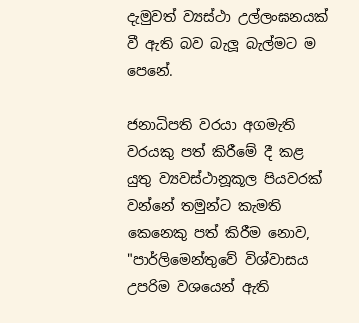දැමුවත් ව්‍යස්ථා උල්ලංඝනයක් වී ඇති බව බැලූ බැල්මට ම පෙනේ.

ජනාධිපති වරයා අගමැති වරයකු පත් කිරීමේ දී කළ යුතු ව්‍යවස්ථානූකූල පියවරක් වන්නේ තමුන්ට කැමති කෙනෙකු පත් කිරීම නොව, "පාර්ලිමෙන්තුවේ විශ්වාසය උපරිම වශයෙන් ඇති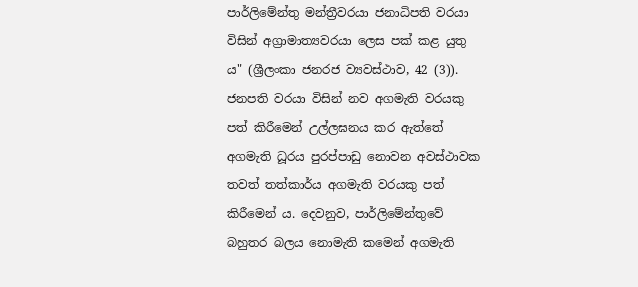පාර්ලිමේන්තු මන්ත්‍රීවරයා ජනාධිපති වරයා විසින් අග්‍රාමාත්‍යවරයා ලෙස පක් කළ යුතු ය" (ශ්‍රීලංකා ජනරජ ව්‍යවස්ථාව, 42 (3)). ජනපති වරයා විසින් නව අගමැති වරයකු පත් කිරීමෙන් උල්ලඝනය කර ඇත්තේ අගමැති ධූරය පුරප්පාඩු නොවන අවස්ථාවක තවත් තත්කාර්ය අගමැති වරයකු පත් කිරීමෙන් ය. දෙවනුව, පාර්ලිමේන්තුවේ බහුතර බලය නොමැති කමෙන් අගමැති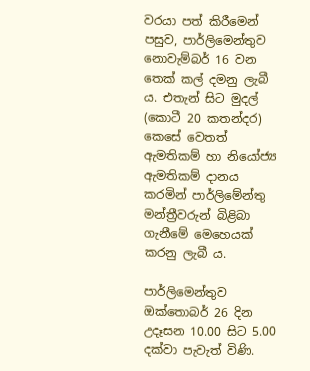වරයා පත් කිරීමෙන් පසුව, පාර්ලිමෙන්තුව නොවැම්බර් 16 වන තෙක් කල් දමනු ලැබී ය. එතැන් සිට මුදල් (කොටී 20 කතන්දර) කෙසේ වෙතත් ඇමතිකම් හා නියෝජ්‍ය ඇමතිකම් දානය කරමින් පාර්ලිමේන්තු මන්ත්‍රීවරුන් බිළිබා ගැනීමේ මෙහෙයක් කරනු ලැබී ය.

පාර්ලිමෙන්තුව ඔක්තොබර් 26 දින උදෑසන 10.00 සිට 5.00 දක්වා පැවැත් විණි.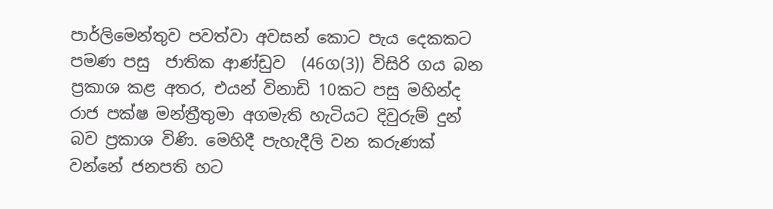පාර්ලිමෙන්තුව පවත්වා අවසන් කොට පැය දෙකකට පමණ පසු  ජාතික ආණ්ඩුව  (46ග(3)) විසිරි ගය බන ප්‍රකාශ කළ අතර, එයන් විනාඩි 10කට පසු මහින්ද රාජ පක්ෂ මන්ත්‍රීතුමා අගමැති හැටියට දිවුරුම් දුන් බව ප්‍රකාශ විණි. මෙහිදී පැහැදීලි වන කරුණක් වන්නේ ජනපති හට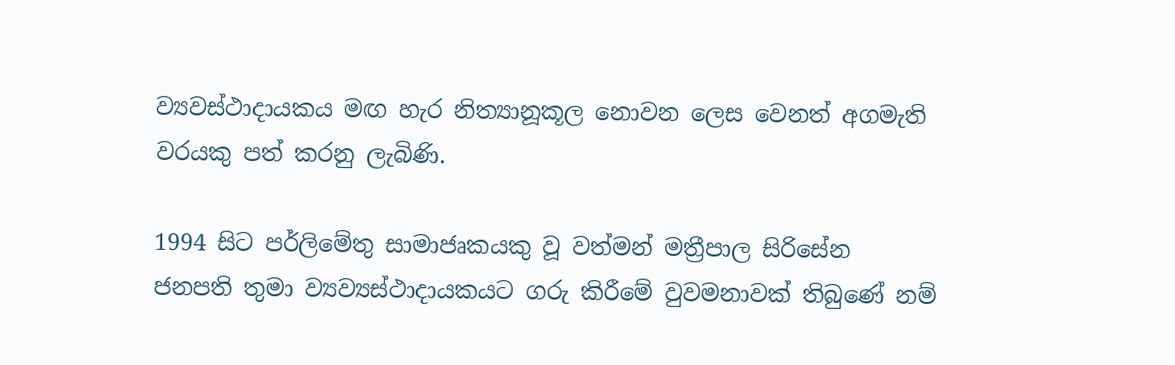ව්‍යවස්ථාදායකය මඟ හැර නිත්‍යානූකූල නොවන ලෙස වෙනත් අගමැති වරයකු පත් කරනු ලැබිණි.

1994 සිට පර්ලිමේතු සාමාජෘකයකු වූ වත්මන් මත්‍රීපාල සිරිසේන ජනපති තුමා ව්‍යව්‍යස්ථාදායකයට ගරු කිරීමේ වුවමනාවක් ති‍බුණේ නම්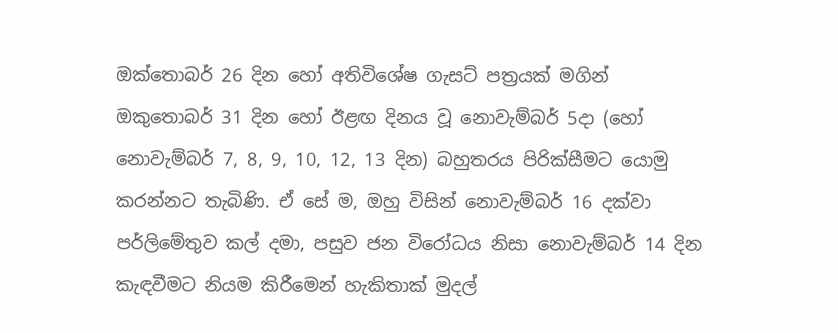ඔක්තොබර් 26 දින හෝ අතිවිශේෂ ගැසට් පත්‍රයක් මගින් ඔකුතොබර් 31 දින හෝ ඊළඟ දිනය වූ නොවැම්බර් 5දා (හෝ නොවැම්බර් 7, 8, 9, 10, 12, 13 දින) බහුතරය පිරික්සීමට යොමු කරන්නට තැබිණි. ඒ සේ ම, ඔහු විසින් නොවැම්බර් 16 දක්වා පර්ලිමේතුව කල් දමා, පසුව ජන විරෝධය නිසා නොවැම්බර් 14 දින කැඳවීමට නියම කිරීමෙන් හැකිතාක් මුදල්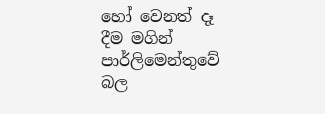හෝ වෙනත් දෑ දීම මගින් පාර්ලිමෙන්තුවේ බල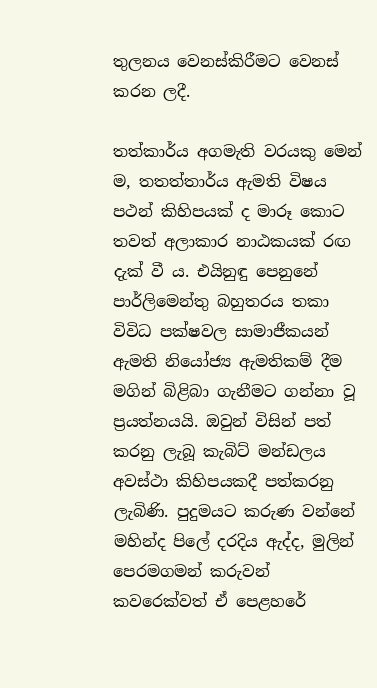තුලනය වෙනස්කිරීමට වෙනස් කරන ලදී.

තත්කාර්ය අගමැති වරයකු මෙන් ම, තතත්තාර්ය ඇමති විෂය පථන් කිහිපයක් ද මාරූ කොට තවත් අලාකාර නාඨකයක් රඟ දැක් වී ය. එයිනුඳු පෙනුනේ පාර්ලිමෙන්තු බහුතරය තකා විවිධ පක්ෂවල සාමාජීකයන් ඇමති නියෝජ්‍ය ඇමතිකම් දීම මගින් බිළිබා ගැනීමට ගන්නා වූ ප්‍රයත්නයයි. ඔවුන් විසින් පත් කරනු ලැබූ කැබිට් මන්ඩලය අවස්ථා කිහිපයකදී පත්කරනු ලැබිණි. පුදුමයට කරුණ වන්නේ මහින්ද පිලේ දරදිය ඇද්ද, මුලින් පෙරමගමන් කරුවන් කවරෙක්වත් ඒ පෙළහරේ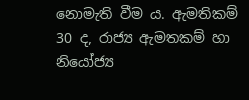නොමැති ‍වීම ය. ඇමතිකම් 30 ද, රාජ්‍ය ඇමතකම් හා නියෝජ්‍ය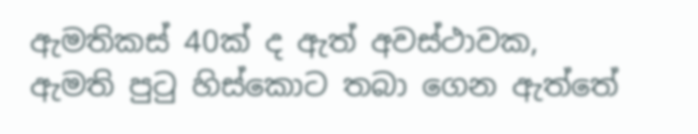ඇමතිකස් 40ක් ද ඇත් අවස්ථාවක, ඇමති පුටු හිස්කොට තබා ගෙන ඇත්තේ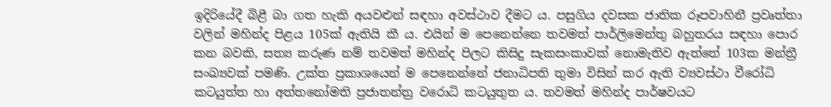ඉදිරියේදී බිළී බා ගත හැකි අයවළුන් සඳහා අවස්ථාව දීමට ය. පසුගිය දවසක ජාතික රූපවාහිනී ප්‍රවෘත්තා වලින් මහින්ද පිළය 105ක් ඇතියි කී ය. එයින් ම පෙනෙන්නෙ තවමත් පාර්ලිමෙන්තු බහුතරය සඳහා පොර කන බවකි, සත්‍ය කරුණ නම් තවමත් මහින්ද පිලට කිසිදු සැකසංකාවක් නොමැතිව ඇත්තේ 103ක මන්ත්‍රී සංඛ්‍යවක් පමණි. උක්ත ප්‍රකාශයෙන් ම පෙනෙන්නේ ජනාධිපති තුමා විසින් කර ඇති ව්‍යවස්ථා වීරෝධි කටයුත්ත හා අත්තනෝමති ප්‍රජාතන්ත්‍ර වරොධි කටයුතුත ය. තවමත් මහින්ද පාර්ෂවයට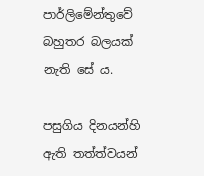පාර්ලිමේන්තුවේ බහුතර බලයක් නැති සේ ය.

පසුගිය දිනයන්හි ඇති තත්ත්වයන්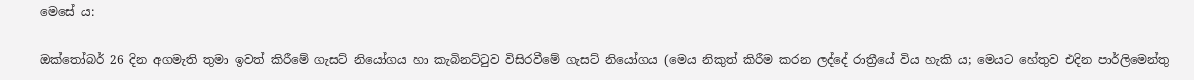මෙසේ ය:

ඔක්තෝබර් 26 දින අගමැති තුමා ඉවත් කිරීමේ ගැසට් නියෝගය හා කැබිනට්ටුව විසිරවීමේ ගැසට් නියෝගය (මෙය නිකුත් කිරීම කරන ලද්දේ රාත්‍රීයේ විය හැකි ය; මෙයට හේතුව එදින පාර්ලිමෙන්තු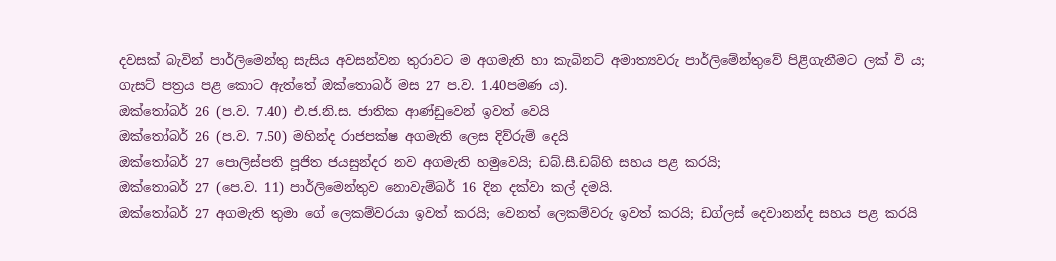දවසක් බැවින් පාර්ලිමෙන්තු සැසිය අවසන්වන තුරාවට ම අගමැති හා කැබිනට් අමාත්‍යවරු පාර්ලිමේන්තුවේ පිළිගැනීමට ලක් වි ය‍; ගැසට් පත්‍රය පළ කොට ඇත්තේ ඔක්තොබර් මස 27 ප.ව. 1.40පමණ ය).
ඔක්තෝබර් 26 (ප.ව. 7.40) එ.ජ.නි.ස. ජාතික ආණ්ඩුවෙන් ඉවත් වෙයි
ඔක්තෝබර් 26 (ප.ව. 7.50) මහින්ද රාජපක්ෂ අගමැති ලෙස දිව්රුම් දෙයි
ඔක්තෝබර් 27 පොලිස්පති පූජිත ජයසුන්දර නව අගමැති හමුවෙයි; ඩබ්.සී.ඩබ්හි සහය පළ කරයි;
ඔක්තොබර් 27 (පෙ.ව. 11) පාර්ලිමෙන්තුව නොවැම්බර් 16 දින දක්වා කල් දමයි.
ඔක්තෝබර් 27 අගමැති තුමා ගේ ලෙකම්වරයා ඉවත් කරයි; වෙනත් ලෙකම්වරු ඉවත් කරයි; ඩග්ලස් දෙවානන්ද සහය පළ කරයි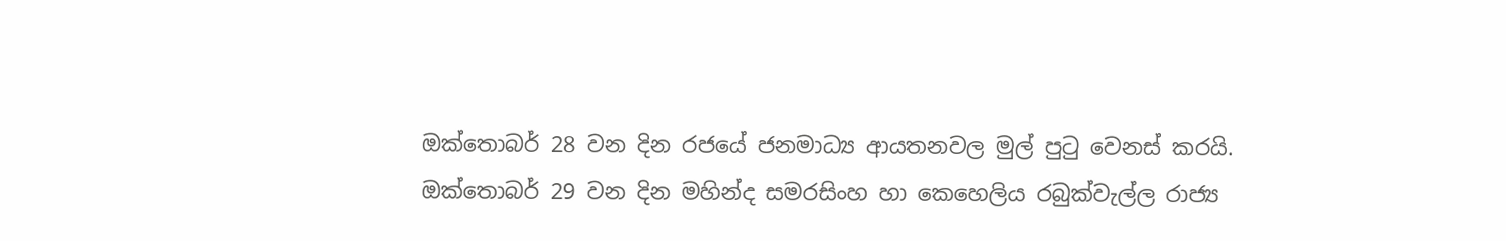ඔක්තොබර් 28 වන දින රජයේ ජනමාධ්‍ය ආයතනවල මුල් පුටු වෙනස් කරයි.
ඔක්තොබර් 29 වන දින මහින්ද සමරසිංහ හා කෙහෙලිය රබුක්වැල්ල රාජ්‍ය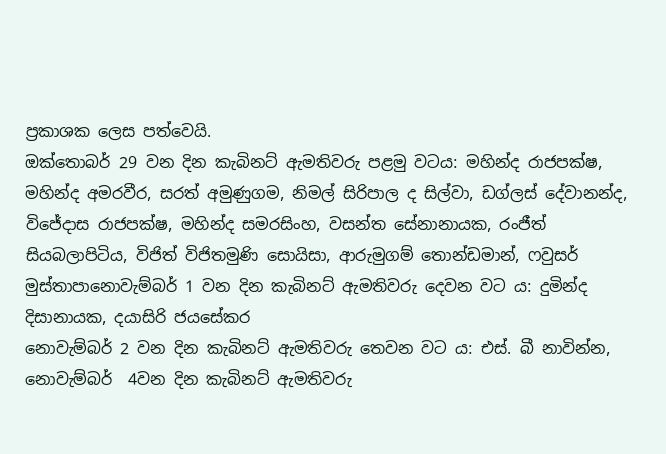ප්‍රකාශක ලෙස පත්වෙයි.
ඔක්තොබර් 29 වන දින කැබිනට් ඇමතිවරු පළමු වටය: මහින්ද රාජපක්ෂ, මහින්ද අමරවීර, සරත් අමුණුගම, නිමල් සිරිපාල ද සිල්වා, ඩග්ලස් දේවානන්ද, විජේදාස රාජපක්ෂ, මහින්ද සමරසිංහ, වසන්ත සේනානායක, රංජීත් සියබලාපිටිය, විජිත් විජිතමුණි සොයිසා, ආරුමුගම් තොන්ඩමාන්, ෆවුසර් මුස්තාපානොවැම්බර් 1 වන දින කැබිනට් ඇමතිවරු දෙවන වට ය: දුමින්ද දිසානායක, දයාසිරි ජයසේකර
නොවැම්බර් 2 වන දින කැබිනට් ඇමතිවරු තෙවන වට ය: එස්. බී නාවින්න,
නොවැම්බර්  4වන දින කැබිනට් ඇමතිවරු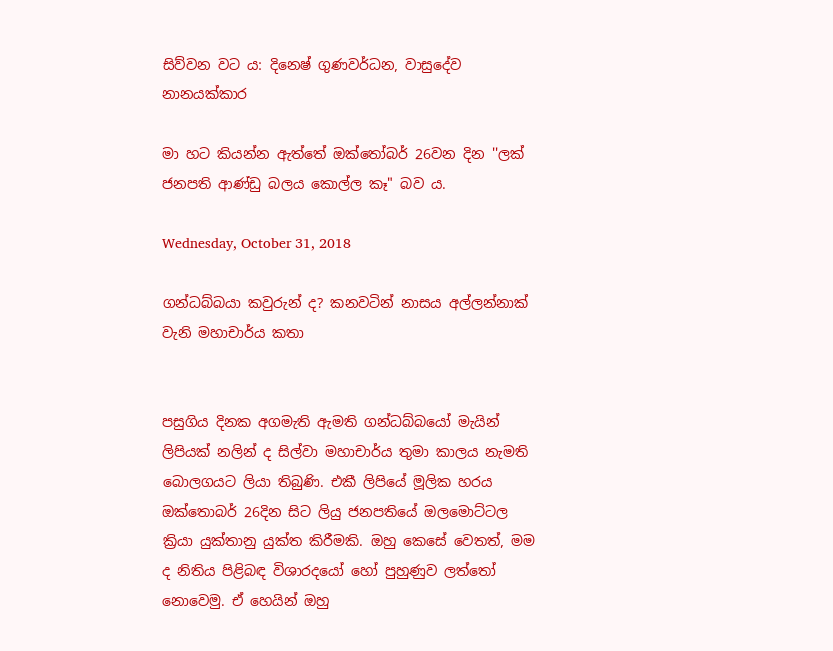සිව්වන වට ය: දිනෙෂ් ගුණවර්ධන, වාසුදේව නානයක්කාර

මා හට කියන්න ඇත්තේ ඔක්තෝබර් 26වන දින ''ලක් ජනපති ආණ්ඩු බලය කොල්ල කෑ" බව ය.

Wednesday, October 31, 2018

ගන්ධබ්බයා කවුරුන් ද? කනවටින් නාසය අල්ලන්නාක් වැනි මහාචාර්ය කතා


පසුගිය දිනක අගමැති ඇමති ගන්ධබ්බයෝ මැයින් ලිපියක් නලින් ද සිල්වා මහාචාර්ය තුමා කාලය නැමති බොලගයට ලියා තිබුණි. එකී ලිපියේ මූලික හරය ඔක්තොබර් 26දින සිට ලියු ජනපතියේ ඔලමොට්ටල ක්‍රියා යුක්තානු යුක්ත කිරීමකි. ඔහු කෙසේ වෙතත්, මම ද නිතිය පිළිබඳ විශාරදයෝ හෝ පුහුණුව ලත්තෝ නොවෙමු. ඒ හෙයින් ඔහු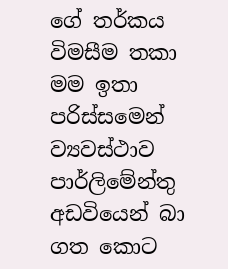ගේ තර්කය විමසීම තකා මම ඉතා පරිස්සමෙන් ව්‍යවස්ථාව පාර්ලිමේන්තු අඩවියෙන් බා ගත කො‍ට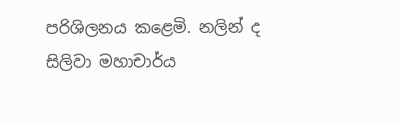පරිශිලනය කළෙමි. නලින් ද සිලිවා මහාචාර්ය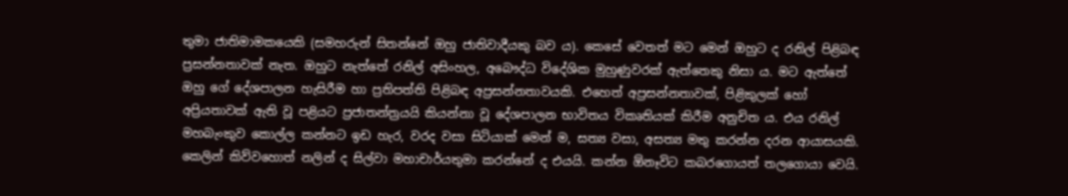තුමා ජාතිමාමකයෙකි (සමහරුන් සිතන්නේ ඔහු ජාතිවාදීයකු බව ය). කෙසේ වෙතත් මට මෙන් ඔහුට ද රනිල් පිළිබඳ ප්‍රසන්නතාවක් නැත. ඔහුට නැත්තේ රනිල් අසිංහල, අබෞද්ධ විදේශික මුහුණුවරක් ඇත්තෙකු නිසා ය. මට ඇත්තේ ඔහු ගේ දේශපාලන හැසිරීම හා ප්‍රතිපත්ති පිළිබඳ අප්‍රසන්නතාවයකි. එහෙත් අප්‍රසන්නතාවක්, පිළිකුලක් හෝ අප්‍රියතාවක් ඇති වූ පළියට ප්‍රජාතන්ත්‍රයයි කියන්නා වූ දේශපාලන භාවිතය විකෘතියක් කිරීම අනුචිත ය. එය රනිල් මහබැංකුව කොල්ල කන්නට ඉඩ හැර, වරද වසා සිටියාක් මෙන් ම, සත්‍ය වසා, අසත්‍ය මතු කරන්න දරන ආයාසයකි. කෙලින් කිව්වහොත් නලින් ද සිල්වා මහාචාර්යතුමා කරන්නේ ද එයයි. කන්න ඕනෑවිට කබරගොයත් තලගොයා වෙයි.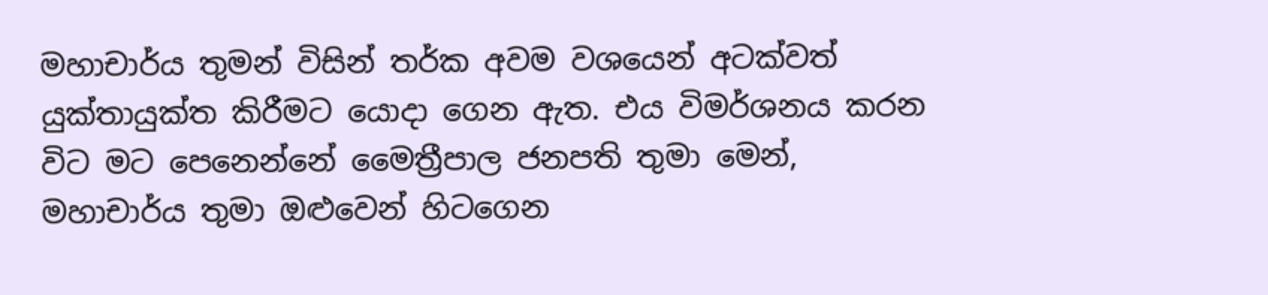මහාචාර්ය තුමන් විසින් තර්ක අවම වශයෙන් අටක්වත් යුක්තායුක්ත කිරීමට යොදා ගෙන ඇත. එය විමර්ශනය කරන විට මට පෙනෙන්නේ මෛත්‍රීපාල ජනපති තුමා මෙන්, මහාචාර්ය තුමා ඔළුවෙන් හිටගෙන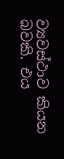ව්‍යවස්ථාව කියන බවකි. එය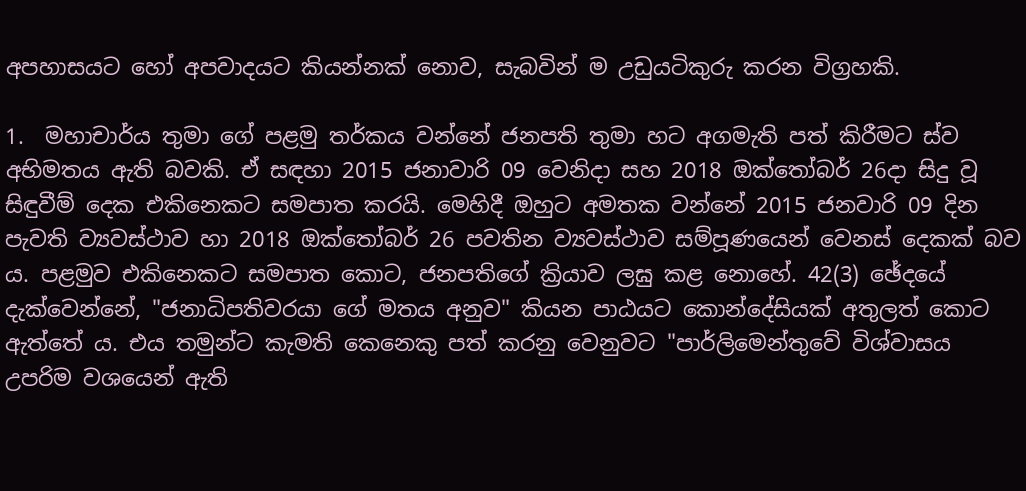අපහාසයට හෝ අපවාදයට කියන්නක් නොව, සැබවින් ම උඩුයටිකුරු කරන විග්‍රහකි.

1.  මහාචාර්ය තුමා ගේ පළමු තර්කය වන්නේ ජනපති තුමා හට අගමැති පත් කිරීමට ස්ව අභිමතය ඇති බවකි. ඒ සඳහා 2015 ජනාවාරි 09 වෙනිදා සහ 2018 ඔක්තෝබර් 26දා සිදු වූ සිඳුවීම් දෙක එකිනෙකට සමපාත කරයි. මෙහිදී ඔහුට අමතක වන්නේ 2015 ජනවාරි 09 දින පැවති ව්‍යවස්ථාව හා 2018 ඔක්තෝබර් 26 පවතින ව්‍යවස්ථාව සම්පූණයෙන් වෙනස් දෙකක් බව ය. පළමුව එකිනෙකට සමපාත කොට, ජනපතිගේ ක්‍රියාව ලඝු කළ නොහේ. 42(3) ඡේදයේ දැක්වෙන්නේ, "ජනාධිපතිවරයා ගේ මතය අනුව" කියන පාඨයට කොන්දේසියක් අතුලත් කොට ඇත්තේ ය. එය තමුන්ට කැමති කෙනෙකු පත් කරනු වෙනුවට "පාර්ලිමෙන්තුවේ විශ්වාසය උපරිම වශයෙන් ඇති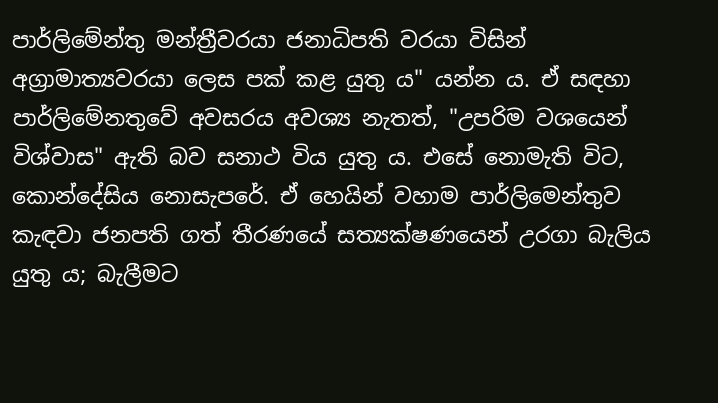පාර්ලිමේන්තු මන්ත්‍රීවරයා ජනාධිපති වරයා විසින් අග්‍රාමාත්‍යවරයා ලෙස පක් කළ යුතු ය" යන්න ය. ඒ සඳහා පාර්ලිමේනතුවේ අවසරය අවශ්‍ය නැතත්, "උපරිම වශයෙන් විශ්වාස" ඇති බව සනාථ විය යුතු ය. එසේ නොමැති විට, කොන්දේසිය නොසැපරේ. ඒ හෙයින් වහාම පාර්ලිමෙන්තුව කැඳවා ජනපති ගත් තීරණයේ සත්‍යක්ෂණයෙන් උරගා බැලිය යුතු ය; බැලීමට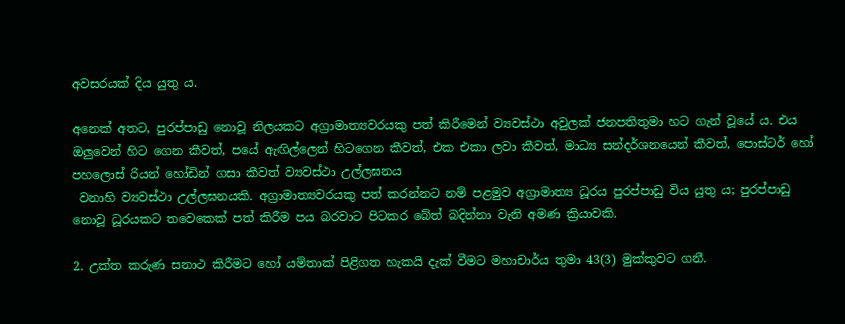අවසරයක් දිය යුතු ය.

අනෙක් අතට, පුරප්පාඩු නොවූ නිලයකට අග්‍රාමාත්‍යවරයකු පත් කිරීමෙන් ව්‍යවස්ථා අවුලක් ජනපතිතුමා හට ගැන් වූයේ ය. එය ඔලුවෙන් හිට ගෙන කීවත්, පයේ ඇඟිල්‍ලෙන් හිටගෙන කීවත්, එක එකා ලවා කීවත්, මාධ්‍ය සන්දර්ශනයෙන් කීවත්, පොස්ටර් හෝ පහලොස් රියන් හෝඩින් ගසා කීවත් ව්‍යවස්ථා උල්ලඝනය
 වනාහි ව්‍යවස්ථා උල්ලඝනයකි. අග්‍රාමාත්‍යවරයකු පත් කරන්නට නම් පළමුව අග්‍රාමාත්‍ය ධූරය පුරප්පාඩු විය යුතු ය; පුරප්පාඩු නොවූ ධූරයකට තවෙකෙක් පත් කිරීම පය බරවාට පිටකර බේත් බදින්නා වැනි අමණ ක්‍රියාවකි.

2. උක්ත කරුණ සනාථ කිරීමට හෝ යම්තාක් පිළිගත හැකයි දැක් වීමට මහාචාර්ය තුමා 43(3) මුක්කුවට ගනී.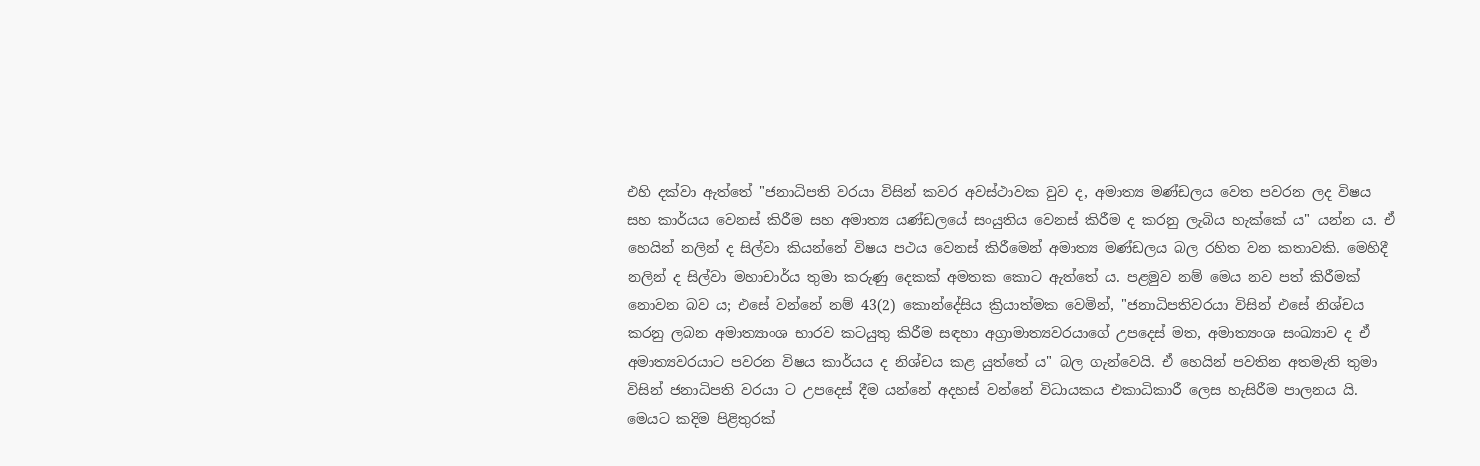එහි දක්වා ඇත්තේ "ජනාධිපති වරයා විසින් කවර අවස්ථාවක වුව ද, අමාත්‍ය මණ්ඩලය වෙත පවරන ලද විෂය සහ කාර්යය වෙනස් කිරීම සහ අමාත්‍ය යණ්ඩලයේ සංයුතිය වෙනස් කිරීම ද කරනු ලැබිය හැක්කේ ය" යන්න ය. ඒ හෙයින් නලින් ද සිල්වා කියන්නේ විෂය පථය වෙනස් කිරීමෙන් අමාත්‍ය මණ්ඩලය බල රහිත වන කතාවකි. මෙහිදී නලින් ද සිල්වා මහාචාර්ය තුමා කරුණු දෙකක් අමතක කොට ඇත්තේ ය. පළමුව නම් මෙය නව පත් කිරීමක් නොවන බව ය; එසේ වන්නේ නම් 43(2) කොන්දේසිය ක්‍රියාත්මක වෙමින්, "ජනාධිපතිවරයා විසින් එසේ නිශ්චය කරනු ලබන අමාත්‍යාංශ භාරව කටයුතු කිරීම සඳහා අග්‍රාමාත්‍යවරයාගේ උපදෙස් මත, අමාත්‍යංශ සංඛ්‍යාව ද ඒ අමාත්‍යවරයාට පවරන විෂය කාර්යය ද නිශ්චය කළ යුත්තේ ය" බල ගැන්වෙයි. ඒ හෙයින් පවතින අතමැති තුමා විසින් ජනාධිපති වරයා ට උපදෙස් දීම යන්නේ අදහස් වන්නේ විධායකය එකාධිකාරී ලෙස හැසිරීම පාලනය යි. මෙයට කදිම පිළිතුරක්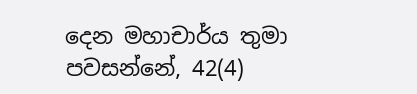දෙන මහාචාර්ය තුමා පවසන්නේ, 42(4)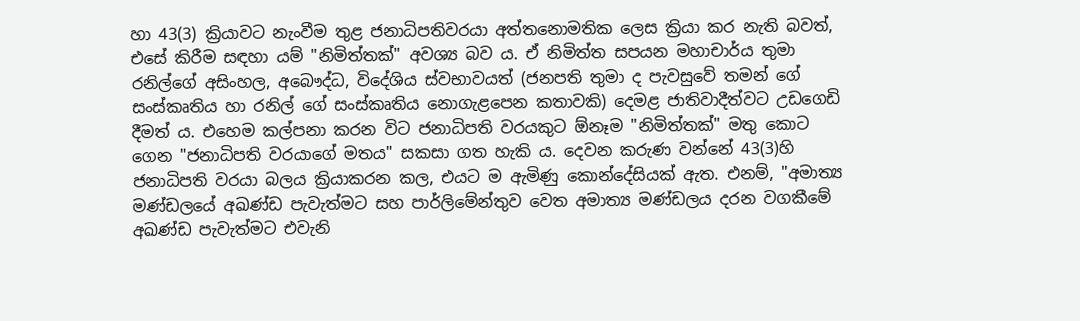හා 43(3) ක්‍රියාවට නැංවීම තුළ ජනාධිපතිවරයා අත්තනොමතික ලෙස ක්‍රියා කර නැති බවත්, එසේ කිරීම සඳහා යම් "නිමිත්තක්" අවශ්‍ය බව ය. ඒ නිමිත්ත සපයන මහාචාර්ය තුමා රනිල්ගේ අසිංහල, අබෞද්ධ, විදේශිය ස්වභාවයත් (ජනපති තුමා ද පැවසුවේ තමන් ගේ සංස්කෘතිය හා රනිල් ගේ සංස්කෘතිය නොගැළපෙන කතාවකි) දෙමළ ජාතිවාදීත්වට උඩගෙඩි දීමත් ය. එහෙම කල්පනා කරන විට ජනාධිපති වරයකු‍ට ඕනෑම "නිමිත්තක්" මතු කොට ගෙන "ජනාධිපති වරයාගේ මතය" සකසා ගත හැකි ය. දෙවන කරුණ වන්නේ 43(3)හි ජනාධිපති වරයා බලය ක්‍රියාකරන කල, එයට ම ඇමිණු කොන්දේසියක් ඇත. එනම්, "අමාත්‍ය මණ්ඩලයේ අඛණ්ඩ පැවැත්මට සහ පාර්ලිමේන්තුව වෙත අමාත්‍ය මණ්ඩලය දරන වගකීමේ අඛණ්ඩ පැවැත්මට එවැනි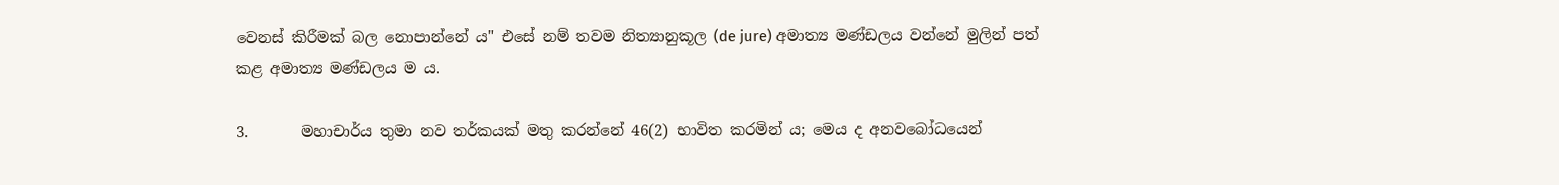වෙනස් කිරීමක් බල නොපාන්නේ ය" එසේ නම් තවම නිත්‍යානුකූල (de jure) අමාත්‍ය මණ්ඩලය වන්නේ මුලින් පත් කළ අමාත්‍ය මණ්ඩලය ම ය.

3.       මහාචාර්ය තුමා නව තර්කයක් මතු කරන්නේ 46(2) භාවිත කරමින් ය; මෙය ද අනවබෝධයෙන්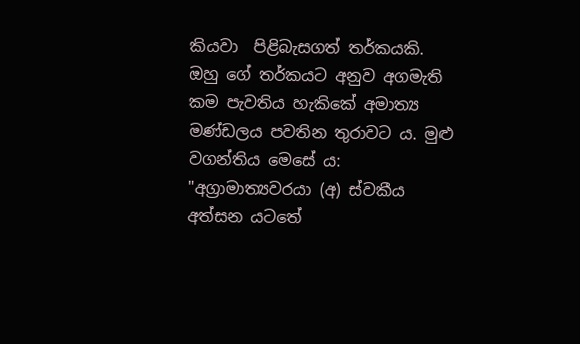කියවා  පිළිබැසගත් තර්කයකි. ඔහු ගේ තර්කයට අනුව අගමැති කම පැවතිය හැකිකේ අමාත්‍ය මණ්ඩලය පවතින තුරාවට ය. මුළු වගන්තිය මෙසේ ය: "අග්‍රාමාත්‍යවරයා (අ) ස්වකීය අත්සන යටතේ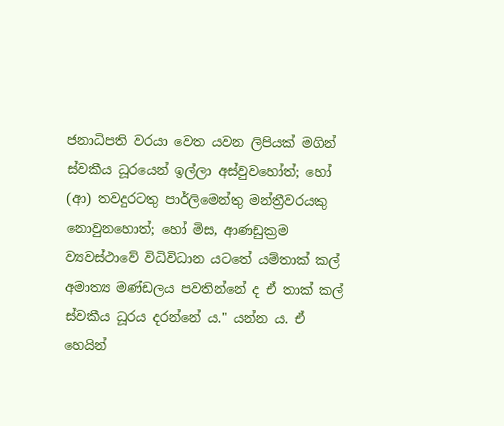ජනාධිපති වරයා වෙත යවන ලිපියක් මගින් ස්වකීය ධූරයෙන් ඉල්ලා අස්වුවහෝත්; හෝ (ආ) තවදුරටතු පාර්ලිමෙන්තු මන්ත්‍රීවරයකු නොවුනහොත්; හෝ මිස, ආණඩුක්‍රම ව්‍යවස්ථාවේ විධිවිධාන යටතේ යම්තාක් කල් අමාත්‍ය මණ්ඩලය පවතින්නේ ද ඒ තාක් කල් ස්වකීය ධූරය දරන්නේ ය." යන්න ය. ඒ හෙයින්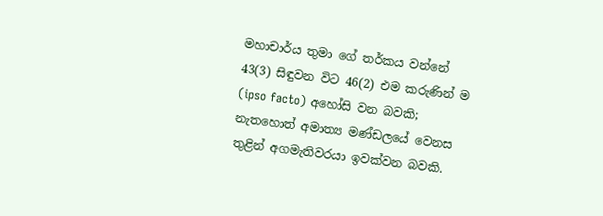මහාචාර්ය තුමා ගේ තර්කය වන්නේ 43(3) සිඳුවන විට 46(2) එම කරුණින් ම (ipso facto) අහෝසි වන බවකි; නැතහොත් අමාත්‍ය මණ්ඩලයේ වෙනස තුළින් අගමැතිවරයා ඉවක්වන බවකි.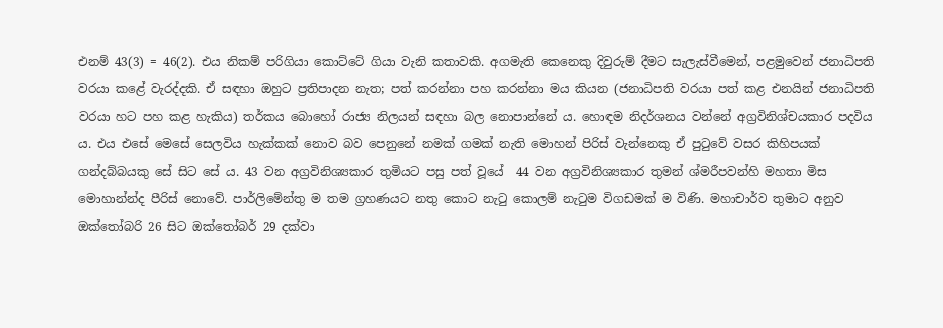එනම් 43(3) = 46(2). එය නිකම් පරිගියා කොට්ටේ ගියා වැනි කතාවකි. අගමැති කෙනෙකු දිවුරුම් දීමට සැලැස්වීමෙන්, පළමුවෙන් ජනාධිපති වරයා කළේ වැරද්දකි. ඒ සඳහා ඔහුට ප්‍රතිපාදන නැත; පත් කරන්නා පහ කරන්නා මය කියන (ජනාධිපති වරයා පත් කළ එනයින් ජනාධිපති වරයා හට පහ කළ හැකිය) තර්කය බොහෝ රාජ්‍ය නිලයන් සඳහා බල නොපාන්නේ ය. හොඳම නිදර්ශනය වන්නේ අග්‍රවිනිශ්චයකාර පදවිය ය. එය එසේ මෙසේ සෙලවිය හැක්කක් නොව බව පෙනුනේ නමක් ගමක් නැති මොහන් පිරිස් වැන්නෙකු ඒ පුටුවේ වසර කිහිපයක් ගන්දබ්බයකු සේ සිට සේ ය. 43 වන අග්‍රවිනිශ්‍යකාර තුමියට පසු පත් වූයේ  44 වන අග්‍රවිනිශ්‍යකාර තුමන් ශ්ම‍රීපවන්හි මහතා මිස මොහාන්න්ද පීරිස් නොවේ. පාර්ලිමේන්තු ම තම ග්‍රහණයට නතු කොට නැටු කොලම් නැටුම විගඩමක් ම විණි. මහාචාර්ව තුමාට අනුව ඔක්තෝබරි 26 සිට ඔක්තෝබර් 29 දක්වා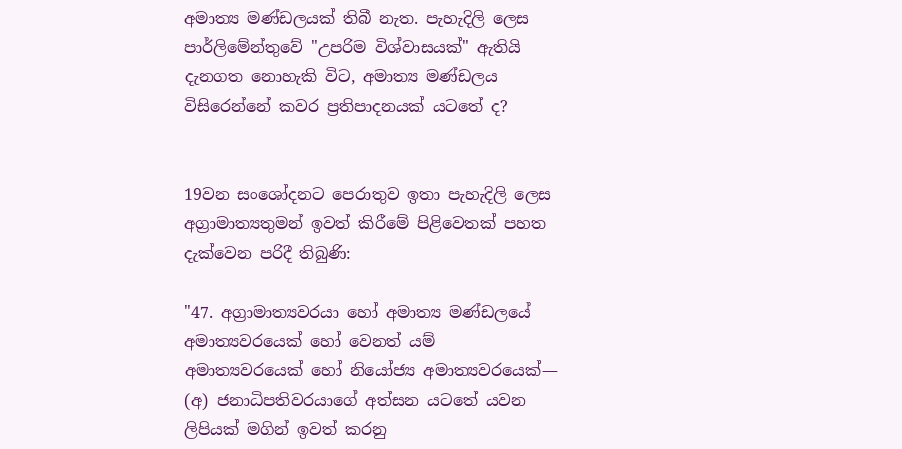අමාත්‍ය මණ්ඩලයක් තිබී නැත. පැහැදිලි ලෙස පාර්ලිමේන්තුවේ "උපරිම විශ්වාසයක්" ඇතියි දැනගත නොහැකි විට, අමාත්‍ය මණ්ඩලය විසිරෙන්නේ කවර ප්‍රතිපාදනයක් යටතේ ද?


19වන සංශෝදනට පෙරාතුව ඉතා පැහැදිලි ලෙස අග්‍රාමාත්‍යතුමන් ඉවත් කිරීමේ පිළිවෙතක් පහත දැක්වෙන පරිදී තිබුණි:

"47. අග්‍රාමාත්‍යවරයා හෝ අමාත්‍ය මණ්ඩලයේ අමාත්‍යවරයෙක් හෝ වෙනත් යම් අමාත්‍යවරයෙක් හෝ නියෝජ්‍ය අමාත්‍යවරයෙක්— (අ) ජනාධිපතිවරයාගේ අත්සන යටතේ යවන ලිපියක් මගින් ඉවත් කරනු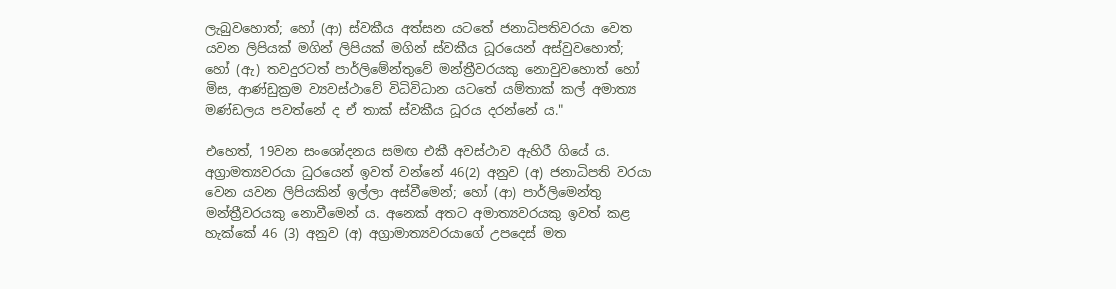ලැබුවහොත්; හෝ (ආ) ස්වකීය අත්සන යටතේ ජනාධිපතිවරයා වෙත යවන ලිපියක් මගින් ලිපියක් මගින් ස්වකීය ධූරයෙන් අස්වුවහොත්; හෝ (ඇ) තවදුරටත් පාර්ලිමේන්තුවේ මන්ත්‍රීවරයකු නොවුවහොත් හෝ මිස, ආණ්ඩුක්‍රම ව්‍යවස්ථාවේ විධිවිධාන යටතේ යම්තාක් කල් අමාත්‍ය මණ්ඩලය පවත්නේ ද ඒ තාක් ස්වකීය ධූරය දරන්නේ ය."

එහෙත්, 19වන සංශෝදනය සමඟ එකී අවස්ථාව ඇහිරී ගියේ ය. අග්‍රාමත්‍යවරයා ධුරයෙන් ඉවත් වන්නේ 46(2) අනුව (අ) ජනාධිපති වරයා වෙන යවන ලිපියකින් ඉල්ලා අස්වීමෙන්; හෝ (ආ) පාර්ලිමෙන්තු මන්ත්‍රීවරයකු නොවීමෙන් ය. අනෙක් අතට අමාත්‍යවරයකු ඉවත් කළ හැක්කේ 46 (3) අනුව (අ) අග්‍රාමාත්‍යවරයාගේ උපදෙස් මත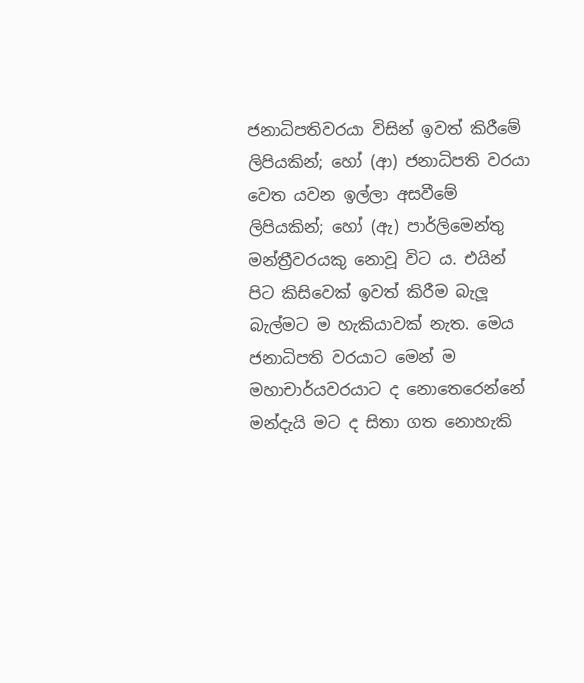ජනාධිපතිවරයා විසින් ඉවත් කිරීමේ ලිපියකින්; හෝ (ආ) ජනාධිපති වරයා වෙත යවන ඉල්ලා අසවීමේ ලිපියකින්; හෝ (ඇ) පාර්ලිමෙන්තු මන්ත්‍රීවරයකු නොවූ විට ය. එයින් පිට කිසිවෙක් ඉවත් කිරීම බැලූ බැල්මට ම හැකියාවක් නැත. මෙය ජනාධිපති වරයාට මෙන් ම මහාචාර්යවරයාට ද නොතෙරෙන්නේ මන්දැයි මට ද සිතා ගත නොහැකි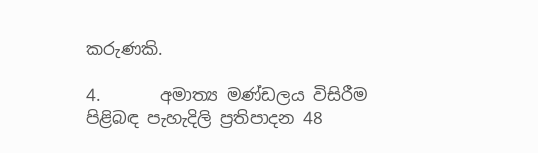කරුණකි.

4.       අමාත්‍ය මණ්ඩලය විසිරීම පිළිබඳ පැහැදිලි ප්‍රතිපාදන 48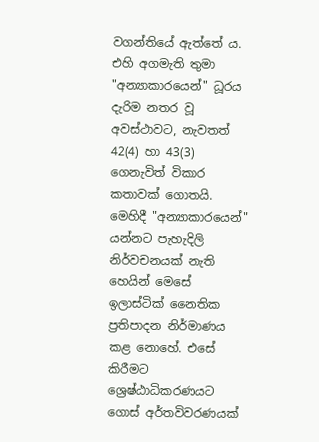වගන්තියේ ඇත්තේ ය. එහි අගමැති තුමා "අන්‍යාකාරයෙන්" ධූරය දැරිම නතර වූ අවස්ථාවට, නැවතත් 42(4) හා 43(3) ගෙනැවිත් විකාර කතාවක් ගොතයි. මෙහිදී "අන්‍යාකාරයෙන්" යන්නට පැහැදිලි නිර්වචනයක් නැති හෙයින් මෙසේ ඉලාස්ටික් නෛතික ප්‍රතිපාදන නිර්මාණය කළ නොහේ. එසේ කිරීමට ශ්‍රෙෂ්ඨාධිකරණයට ගොස් අර්තවිවරණයක්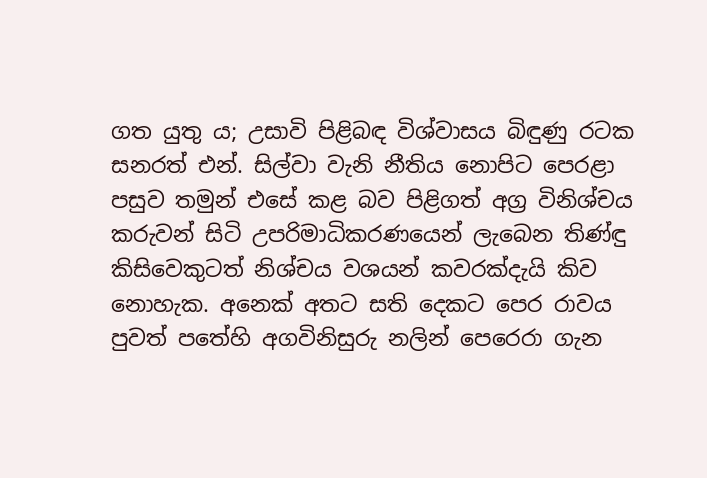ගත යුතු ය; උසාවි පිළිබඳ විශ්වාසය බිඳුණු රටක සනරත් එන්. සිල්වා වැනි නීතිය නොපිට පෙරළා පසුව තමුන් එසේ කළ බව පිළිගත් අග්‍ර විනිශ්චය කරුවන් සිටි උපරිමාධිකරණයෙන් ලැබෙන තිණ්ඳු කිසිවෙකුටත් නිශ්චය වශයන් කවරක්දැයි කිව නොහැක. අනෙක් අතට සති දෙකට පෙර රාවය පුවත් පතේහි අගවිනිසුරු නලින් පෙරෙරා ගැන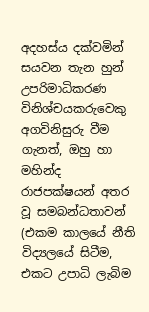අදහස්ය දක්වමින් සයවන තැන හුන් උපරිමාධිකරණ විනිශ්චයකරුවෙකු අගවිනිසුරු වීම ගැනත්, ඔහු හා මහින්ද රාජපක්ෂයන් අතර වූ සමබන්ධතාවන් (එකම කාලයේ නීති විද්‍යලයේ සිටීම, එකට උපාධි ලැබිම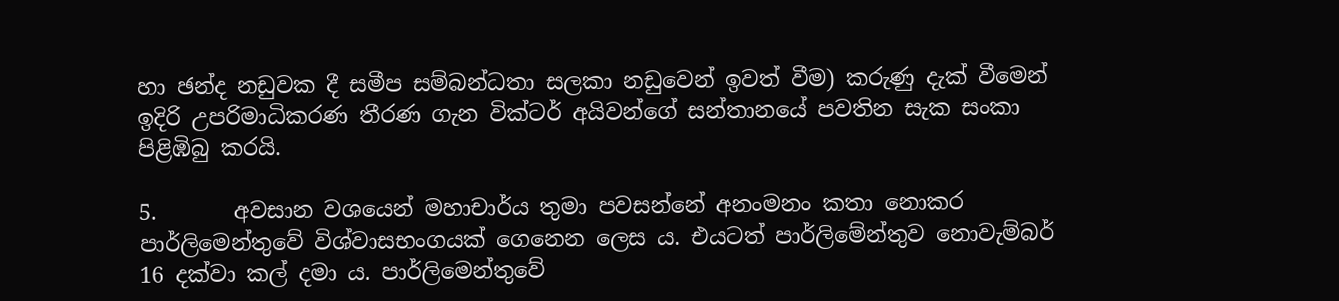හා ඡන්ද නඩුවක දී සමීප සම්බන්ධතා සලකා නඩුවෙන් ඉවත් වීම) කරුණු දැක් වීමෙන් ඉදිරි උපරිමාධිකරණ තීරණ ගැන වික්ටර් අයිවන්ගේ සන්තානයේ පවතින සැක සංකා පිළිඹිබු කරයි.

5.       අවසාන වශයෙන් මහාචාර්ය තුමා පවසන්නේ අනංමනං කතා නොකර පාර්ලිමෙන්තුවේ විශ්වාසභංගයක් ගෙනෙන ලෙස ය. එයටත් පාර්ලිමේන්තුව නොවැම්බර් 16 දක්වා කල් දමා ය. පාර්ලිමෙන්තුවේ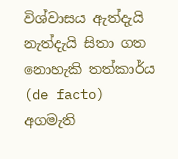විශ්වාසය ඇත්දැයි නැත්දැයි සිතා ගත නොහැකි තත්කාර්ය (de facto) අගමැති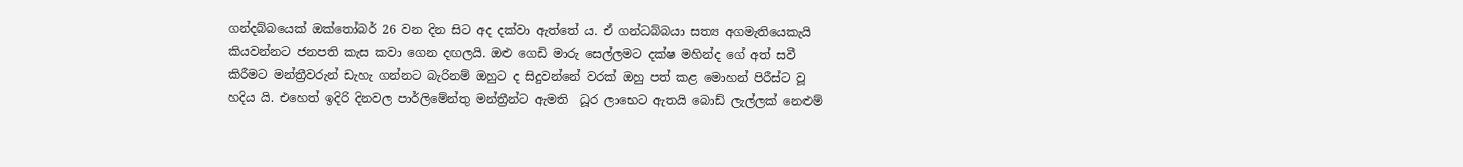ගන්දබ්බයෙක් ඔක්තෝබර් 26 වන දින සිට අද දක්වා ඇත්තේ ය. ඒ ගන්ධබ්බයා සත්‍ය අගමැතියෙකැයි කියවන්නට ජනපති කැස කවා ගෙන දඟලයි. ඔළු ගෙඩි මාරු සෙල්ලමට දක්ෂ මහින්ද ගේ අත් සවී කිරීමට මන්ත්‍රීවරුන් ඩැහැ ගන්නට බැරිනම් ඔහුට ද සිදුවන්නේ වරක් ඔහු පත් කළ මොහන් පිරීස්ට වූ හදිය යි. එහෙත් ඉදිරි දිනවල පාර්ලිමේන්තු මන්ත්‍රීන්ට ඇමති  ධූර ලාභෙට ඇතයි බොඩ් ලැල්ලක් නෙළුම්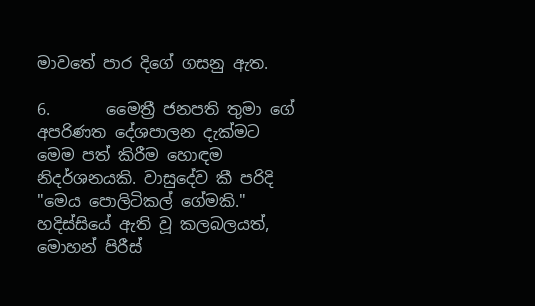මාවතේ පාර දිගේ ගසනු ඇත.

6.       මෛත්‍රී ජනපති තුමා ගේ අපරිණත දේශපාලන දැක්මට මෙම පත් කිරීම හොඳම නිදර්ශනයකි. වාසුදේව කී පරිදි "මෙය පොලිටිකල් ගේමකි." හදිස්සියේ ඇති වූ කලබලයත්, මොහන් පිරීස්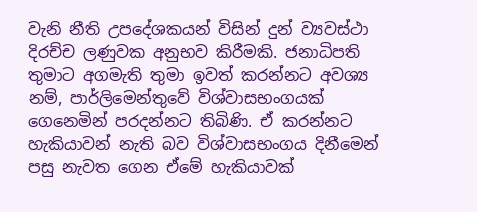වැනි නීති උපදේශකයන් විසින් දුන් ව්‍යවස්ථා දිරච්ච ලණුවක අනුභව කිරීමකි. ජනාධිපති තුමාට අගමැති තුමා ඉවත් කරන්නට අවශ්‍ය නම්, පාර්ලිමෙන්තුවේ විශ්වාසභංගයක් ගෙනෙමින් පරදන්නට තිබිණි. ඒ කරන්නට හැකියාවන් නැති බව විශ්වාසභංගය දිනීමෙන් පසු නැවත ගෙන ඒමේ හැකියාවක්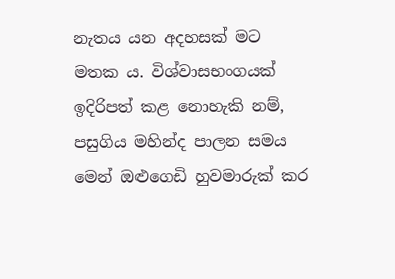නැතය යන අදහසක් මට මතක ය. විශ්වාසභංගයක් ඉදිරිපත් කළ නොහැකි නම්, පසුගිය මහින්ද පාලන සම‍ය මෙන් ඔළුගෙඩි හුවමාරුක් කර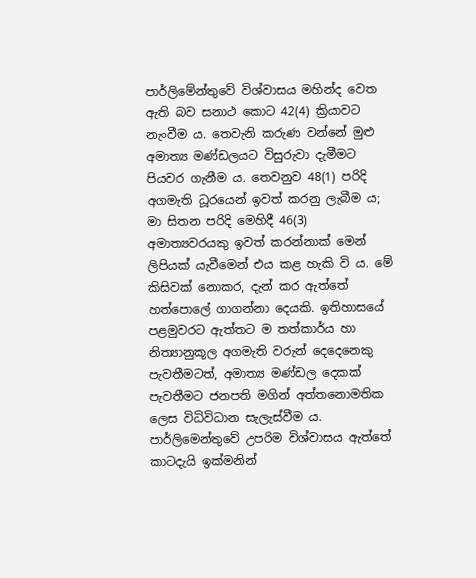පාර්ලිමේන්තුවේ විශ්වාසය මහින්ද වෙත ඇති බව සනාථ කොට 42(4) ක්‍රියාවට නැංවීම ය. තෙවැනි කරුණ වන්නේ මුළු අමාත්‍ය මණ්ඩලයට විසුරුවා දැමීමට පියවර ගැනීම ය. තෙවනුව 48(1) පරිදි අගමැති ධූරයෙන් ඉවත් කරනු ලැබීම ය; මා සිතන පරිදි මෙහිදී 46(3) අමාත්‍යවරයකු ඉවත් කරන්නාක් මෙන් ලිපියක් යැවීමෙන් එය කළ හැකි වි ය. මේ කිසිවක් නොකර, දැන් කර ඇත්තේ හත්පොලේ ගාගන්නා දෙයකි. ඉතිහාසයේ පළමුවරට ඇත්තට ම තත්කාර්ය හා නිත්‍යානුකූල අගමැති වරුන් දෙදෙනෙකු පැවතීමටත්, අමාත්‍ය මණ්ඩල දෙකක් පැවතීමට ජනපති මගින් අත්තනොමතික ලෙස විධිවිධාන සැලැස්වීම ය. පාර්ලිමෙන්තුවේ උපරිම විශ්වාසය ඇත්තේ කාටදැයි ඉක්මනින්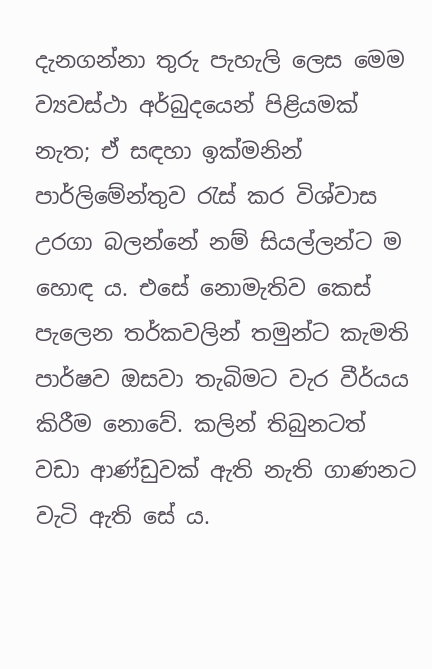දැනගන්නා තුරු පැහැලි ලෙස මෙම ව්‍යවස්ථා අර්බුදයෙන් පිළියමක් නැත; ඒ සඳහා ඉක්මනින් පාර්ලිමේන්තුව රැස් කර විශ්වාස උරගා බලන්නේ නම් සියල්ලන්ට ම හොඳ ය. එසේ නොමැතිව කෙස් පැලෙන තර්කවලින් තමුන්ට කැමති පාර්ෂව ඔසවා තැබිමට වැර වීර්යය කිරීම නොවේ. කලින් තිබුනටත් වඩා අ‍ාණ්ඩුවක් ඇති නැති ගාණනට වැටි ඇති සේ ය.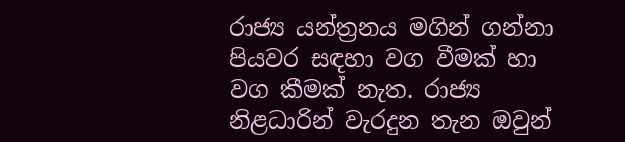රාජ්‍ය යන්ත්‍රනය මගින් ගන්නා පියවර සඳහා වග වීමක් හා වග කීමක් නැත. රාජ්‍ය නිළධාරින් වැරදුන තැන ඔවුන්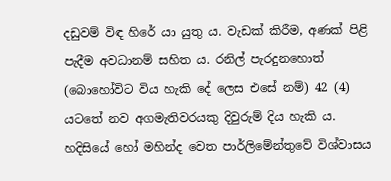දඩුවම් විඳ හිරේ යා යුතු ය. වැඩක් කිරීම, අණක් පිළි පැදීම අවධානම් සහිත ය. රනිල් පැරදුනහොත් (බොහෝවිට විය හැකි දේ ලෙස එසේ නම්) 42 (4) යටතේ නව අගමැතිවරයකු දිවුරුම් දිය හැකි ය. හදිසියේ හෝ මහින්ද වෙත පාර්ලිමේන්තුවේ විශ්වාසය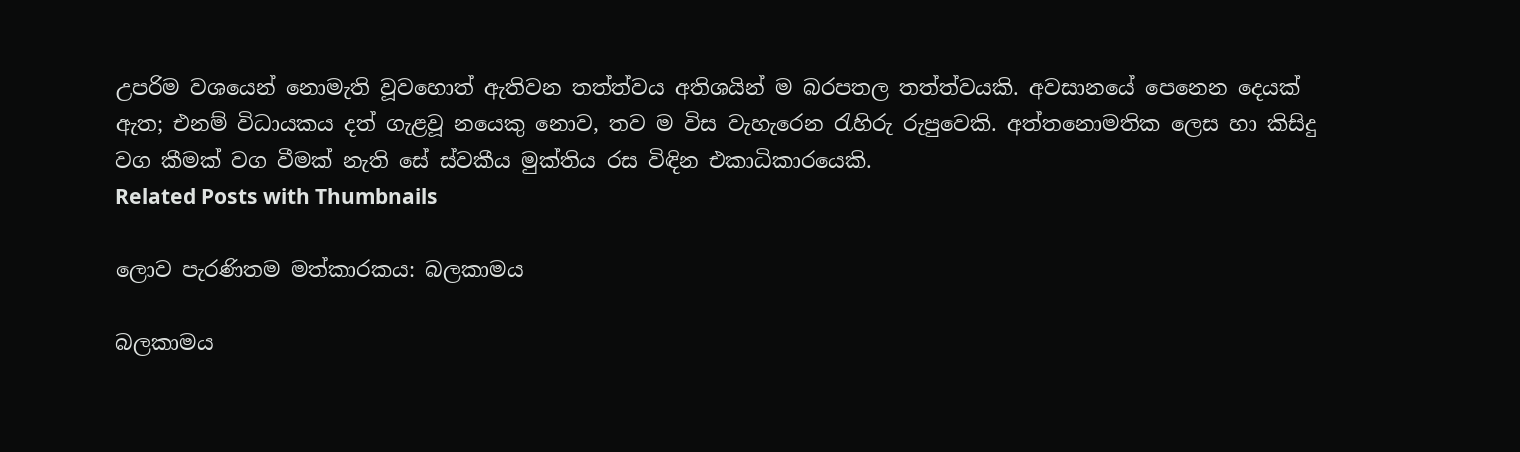උපරිම වශයෙන් නොමැති වූවහොත් ඇතිවන තත්ත්වය අතිශයින් ම බරපතල තත්ත්වයකි. අවසානයේ පෙනෙන දෙයක් ඇත; එනම් විධායකය දත් ගැළවූ නයෙකු නොව, තව ම විස වැහැරෙන රැහිරු රුපුවෙකි. අත්‍තනොමතික ලෙස හා කිසිදු වග කීමක් වග වීමක් නැති සේ ස්වකීය මුක්තිය රස විඳින එකාධිකාරයෙකි.
Related Posts with Thumbnails

ලොව පැරණිතම මත්කාරකය: බලකාමය

බලකාමය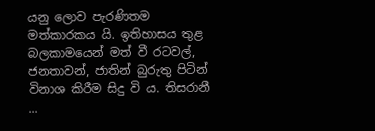යනු ලොව පැරණිතම මත්කාරකය යි. ඉතිහාසය තුළ බලකාමයෙන් මත් වී රටවල්, ජනතාවන්, ජාතින් බුරුතු පිටින් විනාශ කිරීම සිදු වි ය. තිසරානී ...